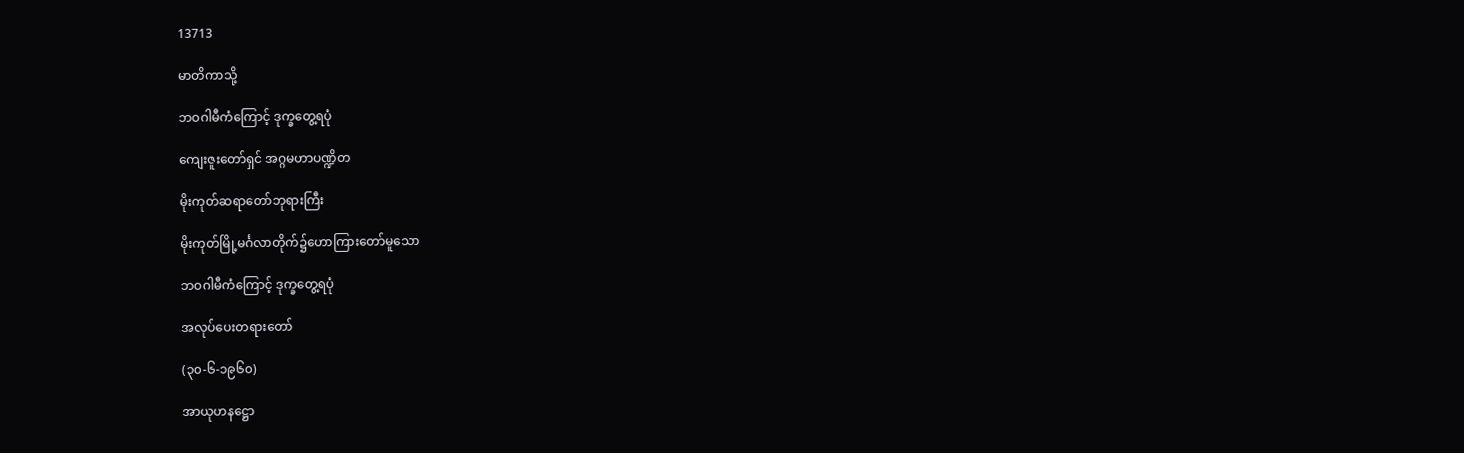13713

မာတိကာသို့

ဘဝဂါမီကံကြောင့် ဒုက္ခတွေ့ရပုံ

ကျေးဇူးတော်ရှင် အဂ္ဂမဟာပဏ္ဍိတ

မိုးကုတ်ဆရာတော်ဘုရားကြီး

မိုးကုတ်မြို့မင်္ဂလာတိုက်၌ဟောကြားတော်မူသော

ဘဝဂါမီကံကြောင့် ဒုက္ခတွေ့ရပုံ

အလုပ်ပေးတရားတော်

(၃၀-၆-၁၉၆၀)

အာယုဟနဋ္ဌော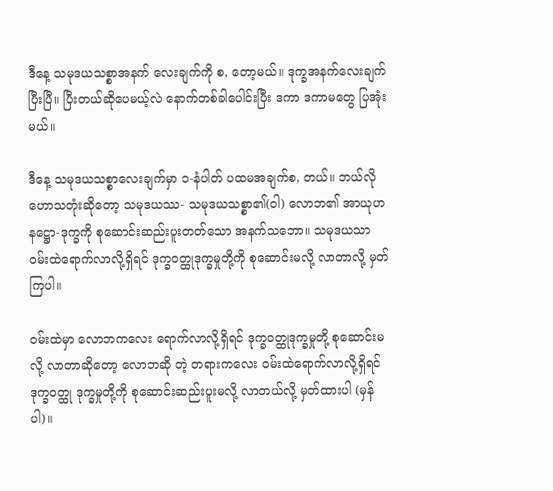ဒီနေ့ သမုဒယသစ္စာအနက် လေးချက်ကို စ, တော့မယ်။ ဒုက္ခအနက်လေးချက်ပြီးပြီ။ ပြီးတယ်ဆိုပေမယ့်လဲ နောက်တစ်ခါပေါင်းပြီး ဒကာ ဒကာမတွေ ပြအုံးမယ်။

ဒီနေ့ သမုဒယသစ္စာလေးချက်မှာ ၁-နံပါတ် ပထမအချက်စ, တယ်။ ဘယ်လို ဟောသတုံးဆိုတော့ သမုဒယဿ- သမုဒယသစ္စာ၏(ဝါ) လောဘ၏ အာယုဟနဋ္ဌော-ဒုက္ခကို စုဆောင်းဆည်းပူးတတ်သော အနက်သဘော။ သမုဒယသာ ဝမ်းထဲရောက်လာလို့ရှိရင် ဒုက္ခဝတ္ထုဒုက္ခမှုတို့ကို စုဆောင်းမလို့ လာတာလို့ မှတ်ကြပါ။

ဝမ်းထဲမှာ လောဘကလေး ရောက်လာလို့ရှိရင် ဒုက္ခဝတ္ထုဒုက္ခမှုတို့ စုဆောင်းမလို့ လာတာဆိုတော့ လောဘဆို တဲ့ တရားကလေး ဝမ်းထဲရောက်လာလို့ရှိရင် ဒုက္ခဝတ္ထု ဒုက္ခမှုတို့ကို စုဆောင်းဆည်းပူးမလို့ လာတယ်လို့ မှတ်ထားပါ (မှန်ပါ)။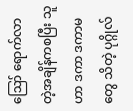ဪ ရောက်လာတဲ့အချိန်ကစပြီး သူဟာ ဒကာ ဒကာမတွေ သိတဲ့ ပုဂ္ဂိုလ်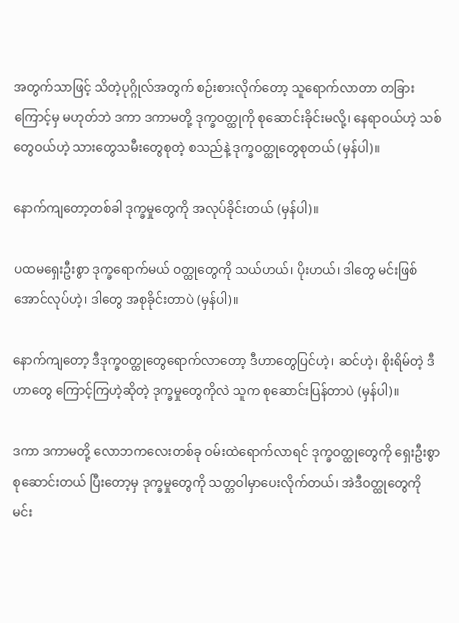အတွက်သာဖြင့် သိတဲ့ပုဂ္ဂိုလ်အတွက် စဉ်းစားလိုက်တော့ သူရောက်လာတာ တခြားကြောင့်မှ မဟုတ်ဘဲ ဒကာ ဒကာမတို့ ဒုက္ခဝတ္ထုကို စုဆောင်းခိုင်းမလို့၊ နေရာဝယ်ဟဲ့ သစ်တွေဝယ်ဟဲ့ သားတွေသမီးတွေစုတဲ့ စသည်နဲ့ ဒုက္ခဝတ္ထုတွေစုတယ် (မှန်ပါ)။

နောက်ကျတော့တစ်ခါ ဒုက္ခမှုတွေကို အလုပ်ခိုင်းတယ် (မှန်ပါ)။

ပထမရှေးဦးစွာ ဒုက္ခရောက်မယ် ဝတ္ထုတွေကို သယ်ဟယ်၊ ပိုးဟယ်၊ ဒါတွေ မင်းဖြစ်အောင်လုပ်ဟဲ့၊ ဒါတွေ အစုခိုင်းတာပဲ (မှန်ပါ)။

နောက်ကျတော့ ဒီဒုက္ခဝတ္ထုတွေရောက်လာတော့ ဒီဟာတွေပြင်ဟဲ့၊ ဆင်ဟဲ့၊ စိုးရိမ်တဲ့ ဒီဟာတွေ ကြောင့်ကြဟဲ့ဆိုတဲ့ ဒုက္ခမှုတွေကိုလဲ သူက စုဆောင်းပြန်တာပဲ (မှန်ပါ)။

ဒကာ ဒကာမတို့ လောဘကလေးတစ်ခု ဝမ်းထဲရောက်လာရင် ဒုက္ခဝတ္ထုတွေကို ရှေးဦးစွာ စုဆောင်းတယ် ပြီးတော့မှ ဒုက္ခမှုတွေကို သတ္တဝါမှာပေးလိုက်တယ်၊ အဲဒီဝတ္ထုတွေကို မင်း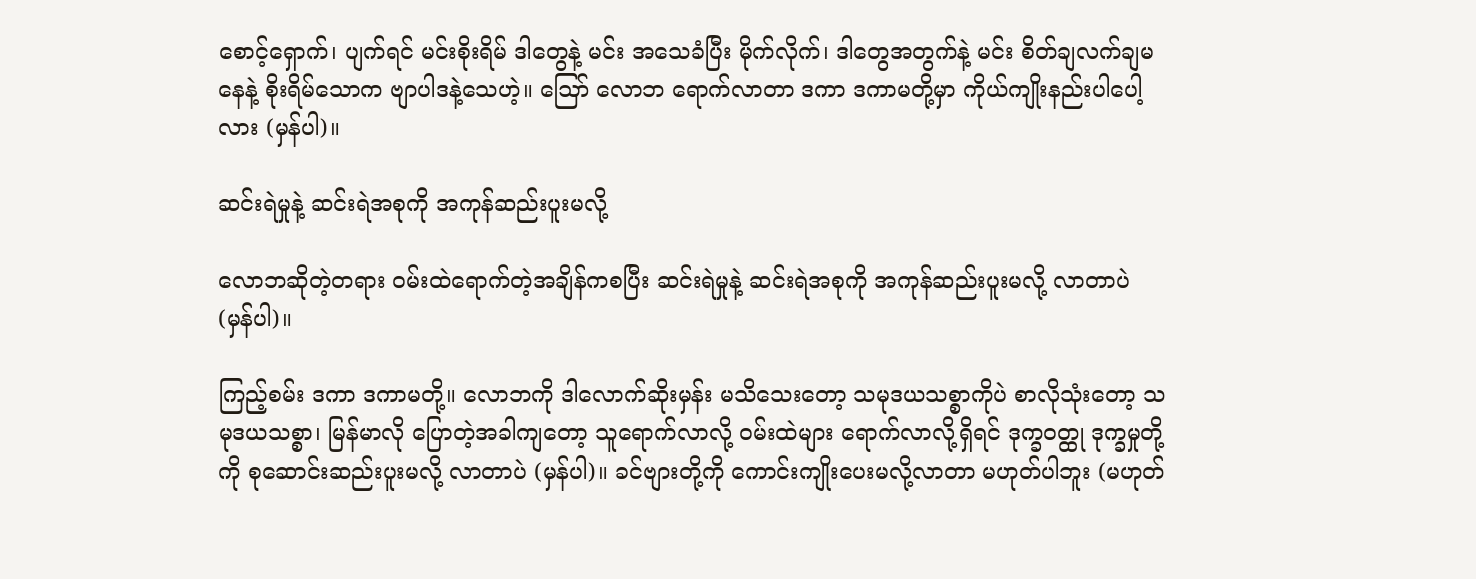စောင့်ရှောက်၊ ပျက်ရင် မင်းစိုးရိမ် ဒါတွေနဲ့ မင်း အသေခံပြီး မိုက်လိုက်၊ ဒါတွေအတွက်နဲ့ မင်း စိတ်ချလက်ချမနေနဲ့ စိုးရိမ်သောက ဗျာပါဒနဲ့သေဟဲ့။ ဪ လောဘ ရောက်လာတာ ဒကာ ဒကာမတို့မှာ ကိုယ်ကျိုးနည်းပါပေါ့လား (မှန်ပါ)။

ဆင်းရဲမှုနဲ့ ဆင်းရဲအစုကို အကုန်ဆည်းပူးမလို့

လောဘဆိုတဲ့တရား ဝမ်းထဲရောက်တဲ့အချိန်ကစပြီး ဆင်းရဲမှုနဲ့ ဆင်းရဲအစုကို အကုန်ဆည်းပူးမလို့ လာတာပဲ (မှန်ပါ)။

ကြည့်စမ်း ဒကာ ဒကာမတို့။ လောဘကို ဒါလောက်ဆိုးမှန်း မသိသေးတော့ သမုဒယသစ္စာကိုပဲ စာလိုသုံးတော့ သမုဒယသစ္စာ၊ မြန်မာလို ပြောတဲ့အခါကျတော့ သူရောက်လာလို့ ဝမ်းထဲများ ရောက်လာလို့ရှိရင် ဒုက္ခဝတ္ထု ဒုက္ခမှုတို့ကို စုဆောင်းဆည်းပူးမလို့ လာတာပဲ (မှန်ပါ)။ ခင်ဗျားတို့ကို ကောင်းကျိုးပေးမလို့လာတာ မဟုတ်ပါဘူး (မဟုတ်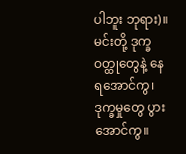ပါဘူး ဘုရား)။ မင်းတို့ ဒုက္ခဝတ္ထုတွေနဲ့ နေရအောင်ကွ၊ ဒုက္ခမှုတွေ ပွားအောင်ကွ။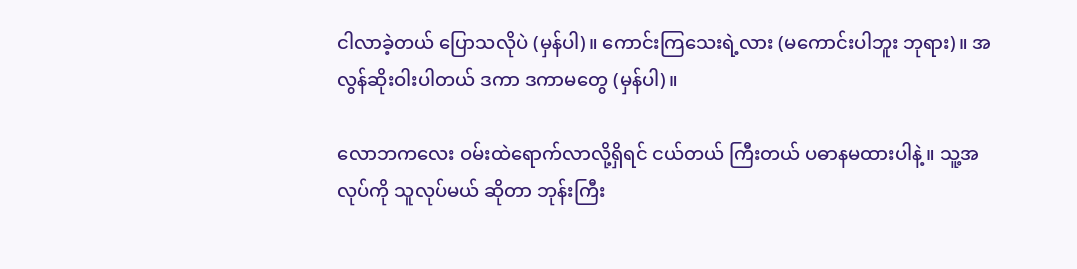ငါလာခဲ့တယ် ပြောသလိုပဲ (မှန်ပါ)။ ကောင်းကြသေးရဲ့လား (မကောင်းပါဘူး ဘုရား)။ အလွန်ဆိုးဝါးပါတယ် ဒကာ ဒကာမတွေ (မှန်ပါ)။

လောဘကလေး ဝမ်းထဲရောက်လာလို့ရှိရင် ငယ်တယ် ကြီးတယ် ပဓာနမထားပါနဲ့။ သူ့အလုပ်ကို သူလုပ်မယ် ဆိုတာ ဘုန်းကြီး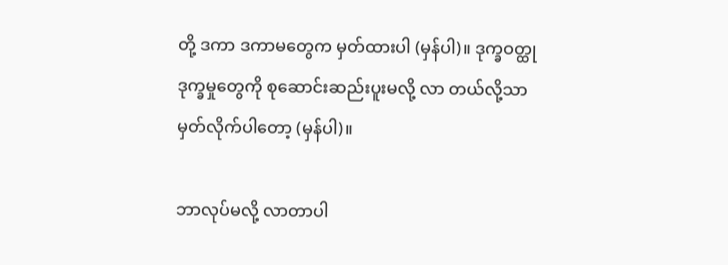တို့ ဒကာ ဒကာမတွေက မှတ်ထားပါ (မှန်ပါ)။ ဒုက္ခဝတ္ထုဒုက္ခမှုတွေကို စုဆောင်းဆည်းပူးမလို့ လာ တယ်လို့သာ မှတ်လိုက်ပါတော့ (မှန်ပါ)။

ဘာလုပ်မလို့ လာတာပါ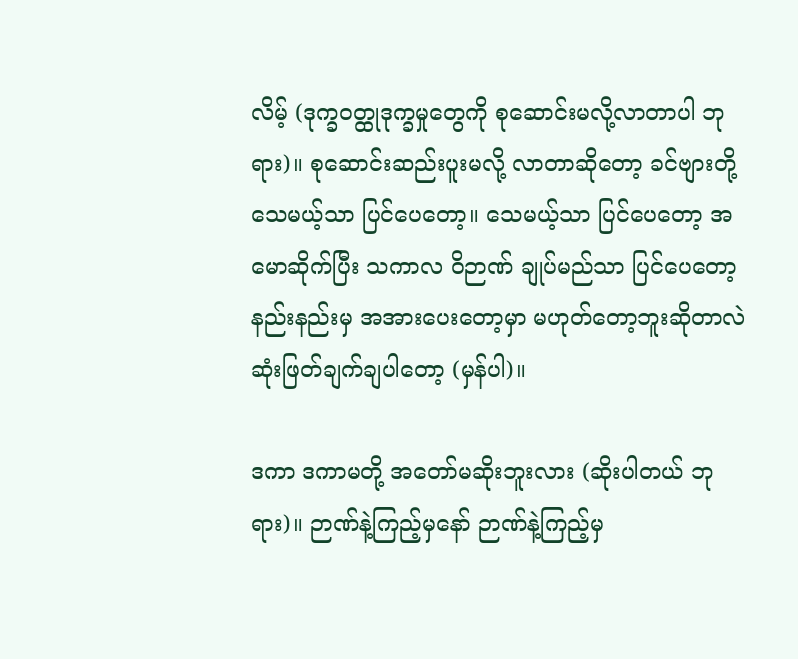လိမ့် (ဒုက္ခဝတ္ထုဒုက္ခမှုတွေကို စုဆောင်းမလို့လာတာပါ ဘုရား)။ စုဆောင်းဆည်းပူးမလို့ လာတာဆိုတော့ ခင်ဗျားတို့ သေမယ့်သာ ပြင်ပေတော့။ သေမယ့်သာ ပြင်ပေတော့ အမောဆိုက်ပြီး သကာလ ဝိဉာဏ် ချုပ်မည်သာ ပြင်ပေတော့ နည်းနည်းမှ အအားပေးတော့မှာ မဟုတ်တော့ဘူးဆိုတာလဲ ဆုံးဖြတ်ချက်ချပါတော့ (မှန်ပါ)။

ဒကာ ဒကာမတို့ အတော်မဆိုးဘူးလား (ဆိုးပါတယ် ဘုရား)။ ဉာဏ်နဲ့ကြည့်မှနော် ဉာဏ်နဲ့ကြည့်မှ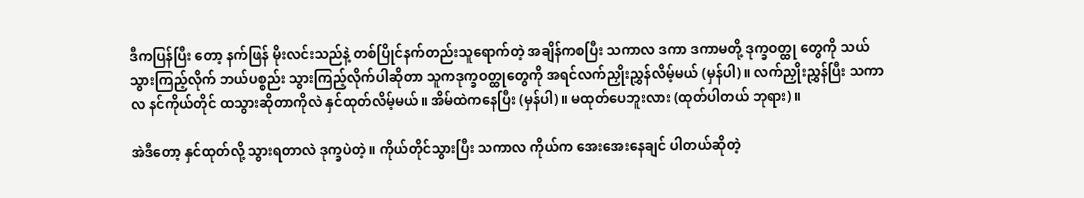ဒီကပြန်ပြီး တော့ နက်ဖြန် မိုးလင်းသည်နဲ့ တစ်ပြိုင်နက်တည်းသူရောက်တဲ့ အချိန်ကစပြီး သကာလ ဒကာ ဒကာမတို့ ဒုက္ခဝတ္ထု တွေကို သယ်သွားကြည့်လိုက် ဘယ်ပစ္စည်း သွားကြည့်လိုက်ပါဆိုတာ သူကဒုက္ခဝတ္ထုတွေကို အရင်လက်ညှိုးညွှန်လိမ့်မယ် (မှန်ပါ)။ လက်ညှိုးညွှန်ပြီး သကာလ နင်ကိုယ်တိုင် ထသွားဆိုတာကိုလဲ နှင်ထုတ်လိမ့်မယ်။ အိမ်ထဲကနေပြီး (မှန်ပါ)။ မထုတ်ပေဘူးလား (ထုတ်ပါတယ် ဘုရား)။

အဲဒီတော့ နှင်ထုတ်လို့ သွားရတာလဲ ဒုက္ခပဲတဲ့။ ကိုယ်တိုင်သွားပြီး သကာလ ကိုယ်က အေးအေးနေချင် ပါတယ်ဆိုတဲ့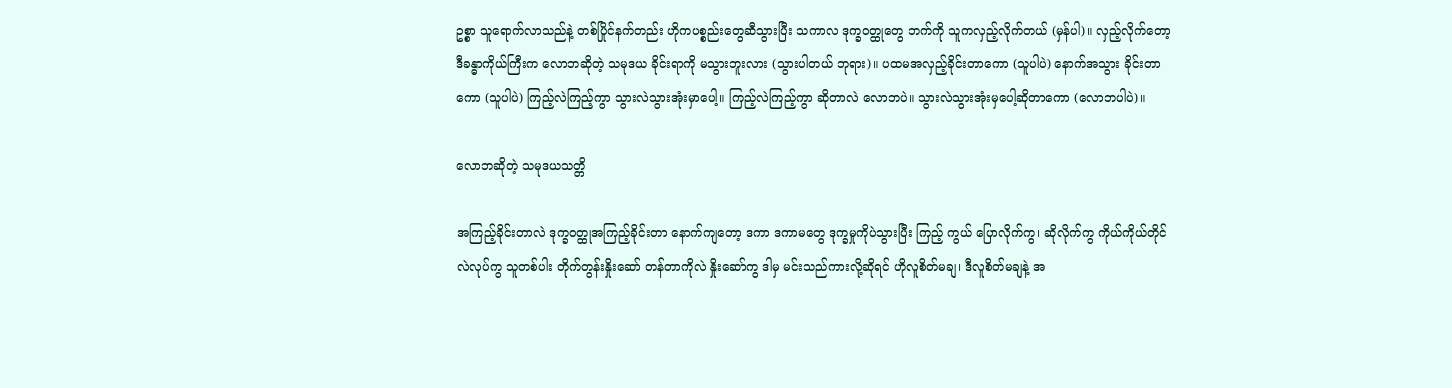ဥစ္စာ သူရောက်လာသည်နဲ့ တစ်ပြိုင်နက်တည်း ဟိုကပစ္စည်းတွေဆီသွားပြီး သကာလ ဒုက္ခဝတ္ထုတွေ ဘက်ကို သူကလှည့်လိုက်တယ် (မှန်ပါ)။ လှည့်လိုက်တော့ ဒီခန္ဓာကိုယ်ကြီးက လောဘဆိုတဲ့ သမုဒယ ခိုင်းရာကို မသွားဘူးလား (သွားပါတယ် ဘုရား)။ ပထမအလှည့်ခိုင်းတာကော (သူပါပဲ) နောက်အသွား ခိုင်းတာကော (သူပါပဲ) ကြည့်လဲကြည့်ကွာ သွားလဲသွားအုံးမှာပေါ့။ ကြည့်လဲကြည့်ကွာ ဆိုတာလဲ လောဘပဲ။ သွားလဲသွားအုံးမှပေါ့ဆိုတာကော (လောဘပါပဲ)။

လောဘဆိုတဲ့ သမုဒယသတ္တိ

အကြည့်ခိုင်းတာလဲ ဒုက္ခဝတ္ထုအကြည့်ခိုင်းတာ နောက်ကျတော့ ဒကာ ဒကာမတွေ ဒုက္ခမှုကိုပဲသွားပြီး ကြည့် ကွယ် ပြောလိုက်ကွ၊ ဆိုလိုက်ကွ ကိုယ်ကိုယ်တိုင်လဲလုပ်ကွ သူတစ်ပါး တိုက်တွန်းနှိုးဆော် တန်တာကိုလဲ နှိုးဆော်ကွ ဒါမှ မင်းသည်ကားလို့ဆိုရင် ဟိုလူစိတ်မချ၊ ဒီလူစိတ်မချနဲ့ အ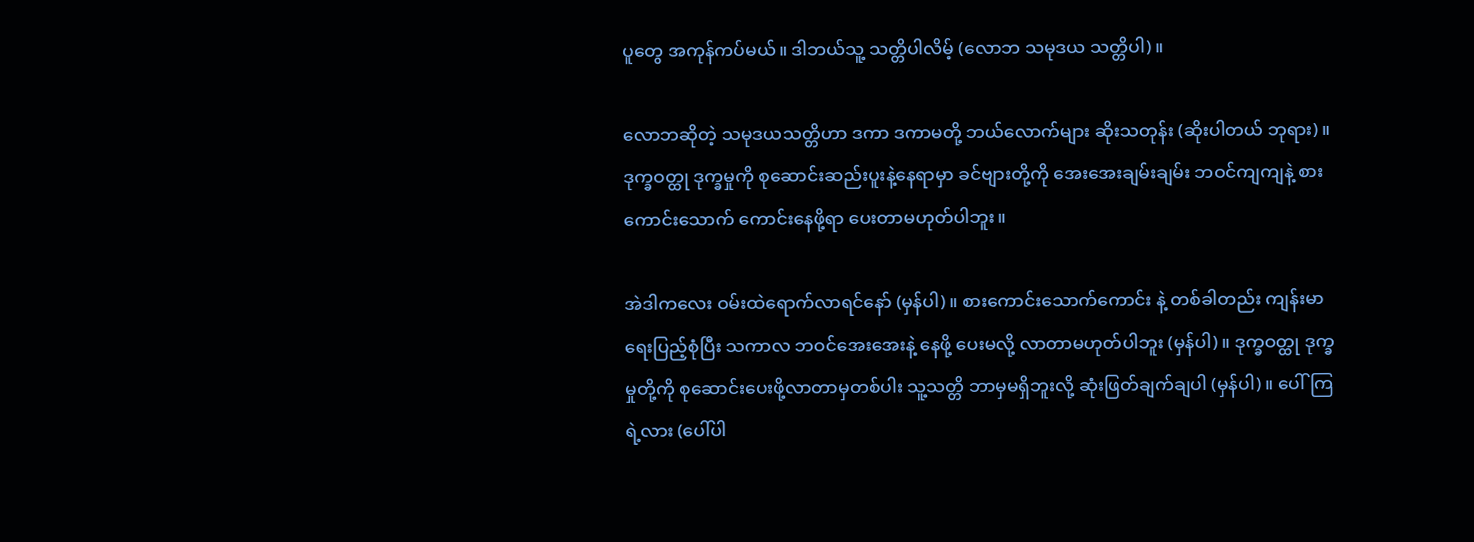ပူတွေ အကုန်ကပ်မယ်။ ဒါဘယ်သူ့ သတ္တိပါလိမ့် (လောဘ သမုဒယ သတ္တိပါ)။

လောဘဆိုတဲ့ သမုဒယသတ္တိဟာ ဒကာ ဒကာမတို့ ဘယ်လောက်များ ဆိုးသတုန်း (ဆိုးပါတယ် ဘုရား)။ ဒုက္ခဝတ္ထု ဒုက္ခမှုကို စုဆောင်းဆည်းပူးနဲ့နေရာမှာ ခင်ဗျားတို့ကို အေးအေးချမ်းချမ်း ဘဝင်ကျကျနဲ့ စားကောင်းသောက် ကောင်းနေဖို့ရာ ပေးတာမဟုတ်ပါဘူး။

အဲဒါကလေး ဝမ်းထဲရောက်လာရင်နော် (မှန်ပါ)။ စားကောင်းသောက်ကောင်း နဲ့ တစ်ခါတည်း ကျန်းမာရေးပြည့်စုံပြီး သကာလ ဘဝင်အေးအေးနဲ့ နေဖို့ ပေးမလို့ လာတာမဟုတ်ပါဘူး (မှန်ပါ)။ ဒုက္ခဝတ္ထု ဒုက္ခမှုတို့ကို စုဆောင်းပေးဖို့လာတာမှတစ်ပါး သူ့သတ္တိ ဘာမှမရှိဘူးလို့ ဆုံးဖြတ်ချက်ချပါ (မှန်ပါ)။ ပေါ်ကြ ရဲ့လား (ပေါ်ပါ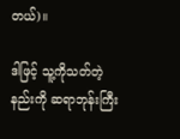တယ်)။

ဒါဖြင့် သူ့ကိုသတ်တဲ့နည်းကို ဆရာဘုန်းကြီး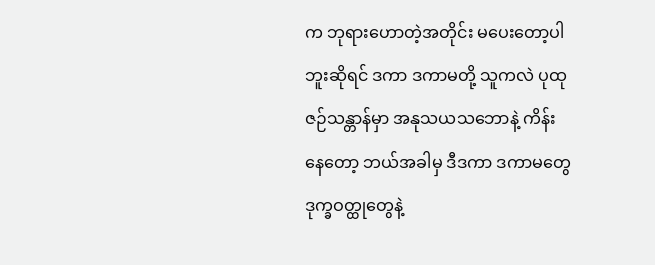က ဘုရားဟောတဲ့အတိုင်း မပေးတော့ပါဘူးဆိုရင် ဒကာ ဒကာမတို့ သူကလဲ ပုထုဇဉ်သန္တာန်မှာ အနုသယသဘောနဲ့ ကိန်းနေတော့ ဘယ်အခါမှ ဒီဒကာ ဒကာမတွေ ဒုက္ခဝတ္ထုတွေနဲ့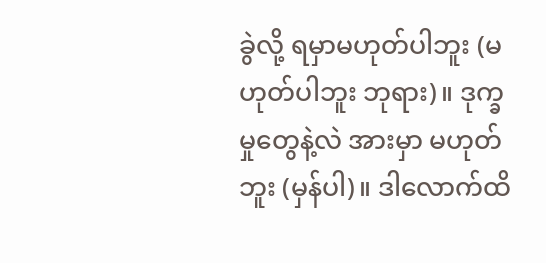ခွဲလို့ ရမှာမဟုတ်ပါဘူး (မဟုတ်ပါဘူး ဘုရား)။ ဒုက္ခမှုတွေနဲ့လဲ အားမှာ မဟုတ်ဘူး (မှန်ပါ)။ ဒါလောက်ထိ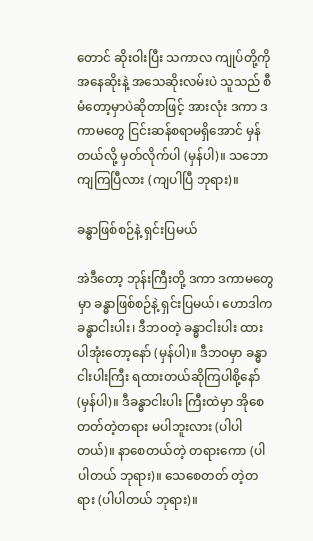တောင် ဆိုးဝါးပြီး သကာလ ကျုပ်တို့ကို အနေဆိုးနဲ့ အသေဆိုးလမ်းပဲ သူသည် စီမံတော့မှာပဲဆိုတာဖြင့် အားလုံး ဒကာ ဒကာမတွေ ငြင်းဆန်စရာမရှိအောင် မှန်တယ်လို့ မှတ်လိုက်ပါ (မှန်ပါ)။ သဘောကျကြပြီလား (ကျပါပြီ ဘုရား)။

ခန္ဓာဖြစ်စဉ်နဲ့ ရှင်းပြမယ်

အဲဒီတော့ ဘုန်းကြီးတို့ ဒကာ ဒကာမတွေမှာ ခန္ဓာဖြစ်စဉ်နဲ့ ရှင်းပြမယ်၊ ဟောဒါက ခန္ဓာငါးပါး၊ ဒီဘဝတဲ့ ခန္ဓာငါးပါး ထားပါအုံးတော့နော် (မှန်ပါ)။ ဒီဘဝမှာ ခန္ဓာငါးပါးကြီး ရထားတယ်ဆိုကြပါစို့နော် (မှန်ပါ)။ ဒီခန္ဓာငါးပါး ကြီးထဲမှာ အိုစေတတ်တဲ့တရား မပါဘူးလား (ပါပါတယ်)။ နာစေတယ်တဲ့ တရားကော (ပါပါတယ် ဘုရား)။ သေစေတတ် တဲ့တရား (ပါပါတယ် ဘုရား)။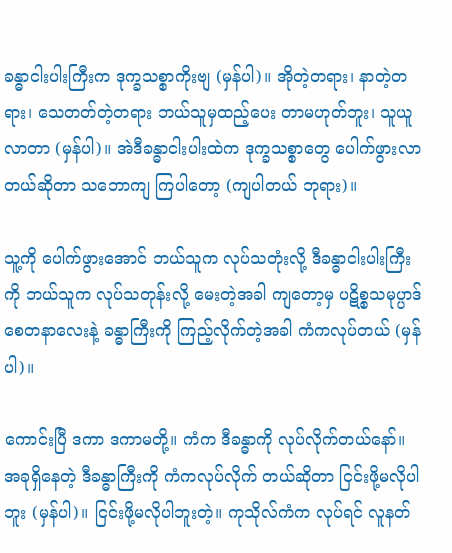ခန္ဓာငါးပါးကြီးက ဒုက္ခသစ္စာကိုးဗျ (မှန်ပါ)။ အိုတဲ့တရား၊ နာတဲ့တရား၊ သေတတ်တဲ့တရား ဘယ်သူမှထည့်ပေး တာမဟုတ်ဘူး၊ သူယူလာတာ (မှန်ပါ)။ အဲဒီခန္ဓာငါးပါးထဲက ဒုက္ခသစ္စာတွေ ပေါက်ဖွားလာတယ်ဆိုတာ သဘောကျ ကြပါတော့ (ကျပါတယ် ဘုရား)။

သူ့ကို ပေါက်ဖွားအောင် ဘယ်သူက လုပ်သတုံးလို့ ဒီခန္ဓာငါးပါးကြီးကို ဘယ်သူက လုပ်သတုန်းလို့ မေးတဲ့အခါ ကျတော့မှ ပဋိစ္စသမုပ္ပာဒ် စေတနာလေးနဲ့ ခန္ဓာကြီးကို ကြည့်လိုက်တဲ့အခါ ကံကလုပ်တယ် (မှန်ပါ)။

ကောင်းပြီ ဒကာ ဒကာမတို့။ ကံက ဒီခန္ဓာကို လုပ်လိုက်တယ်နော်။ အခုရှိနေတဲ့ ဒီခန္ဓာကြီးကို ကံကလုပ်လိုက် တယ်ဆိုတာ ငြင်းဖို့မလိုပါဘူး (မှန်ပါ)။ ငြင်းဖို့မလိုပါဘူးတဲ့။ ကုသိုလ်ကံက လုပ်ရင် လူနတ်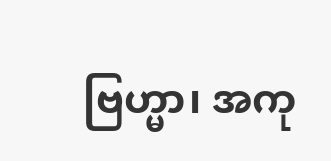ဗြဟ္မာ၊ အကု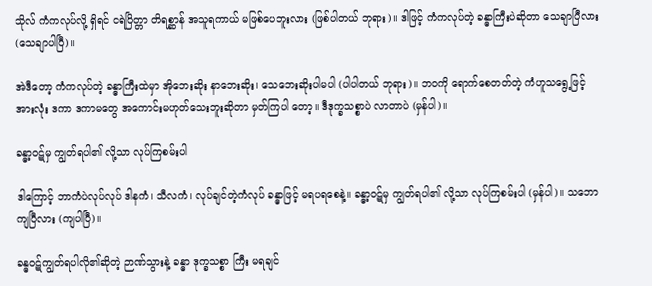သိုလ် ကံကလုပ်လို့ ရှိရင် ငရဲပြိတ္တာ တိရစ္ဆာန် အသူရကာယ် မဖြစ်ပေဘူးလား (ဖြစ်ပါတယ် ဘုရား)။ ဒါဖြင့် ကံကလုပ်တဲ့ ခန္ဓာကြီးပဲဆိုတာ သေချာပြီလား (သေချာပါပြီ)။

အဲဒီတော့ ကံကလုပ်တဲ့ ခန္ဓာကြီးထဲမှာ အိုဘေးဆိုး နာဘေးဆိုး၊ သေဘေးဆိုးပါမပါ (ပါပါတယ် ဘုရား)။ ဘဝကို ရောက်စေတတ်တဲ့ ကံဟူသရွေ့ဖြင့် အားလုံး ဒကာ ဒကာမတွေ အကောင်းမဟုတ်သေးဘူးဆိုတာ မှတ်ကြပါ တော့။ ဒီဒုက္ခသစ္စာပဲ လာတာပဲ (မှန်ပါ)။

ခန္ဓာ့ဝဋ်မှ ကျွတ်ရပါ၏ လို့သာ လုပ်ကြစမ်းပါ

ဒါကြောင့် ဘာကံပဲလုပ်လုပ် ဒါနကံ၊ သီလကံ၊ လုပ်ချင်တဲ့ကံလုပ် ခန္ဓာဖြင့် မရပရစေနဲ့။ ခန္ဓာ့ဝဋ်မှ ကျွတ်ရပါ၏ လို့သာ လုပ်ကြစမ်းပါ (မှန်ပါ)။ သဘောကျပြီလား (ကျပါပြီ)။

ခန္ဓဝဋ်ကျွတ်ရပါလို၏ဆိုတဲ့ ဉာဏ်သွားနဲ့ ခန္ဓာ ဒုက္ခသစ္စာ ကြီး မရချင်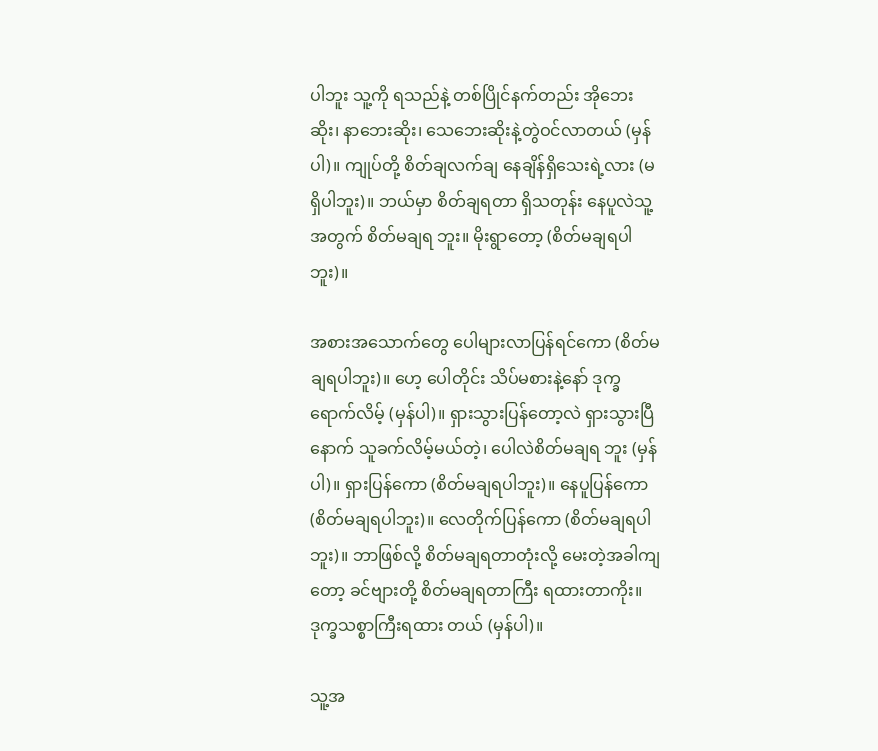ပါဘူး သူ့ကို ရသည်နဲ့ တစ်ပြိုင်နက်တည်း အိုဘေးဆိုး၊ နာဘေးဆိုး၊ သေဘေးဆိုးနဲ့တွဲဝင်လာတယ် (မှန်ပါ)။ ကျုပ်တို့ စိတ်ချလက်ချ နေချိန်ရှိသေးရဲ့လား (မရှိပါဘူး)။ ဘယ်မှာ စိတ်ချရတာ ရှိသတုန်း နေပူလဲသူ့အတွက် စိတ်မချရ ဘူး။ မိုးရွာတော့ (စိတ်မချရပါဘူး)။

အစားအသောက်တွေ ပေါများလာပြန်ရင်ကော (စိတ်မချရပါဘူး)။ ဟေ့ ပေါတိုင်း သိပ်မစားနဲ့နော် ဒုက္ခရောက်လိမ့် (မှန်ပါ)။ ရှားသွားပြန်တော့လဲ ရှားသွားပြီ နောက် သူခက်လိမ့်မယ်တဲ့၊ ပေါလဲစိတ်မချရ ဘူး (မှန်ပါ)။ ရှားပြန်ကော (စိတ်မချရပါဘူး)။ နေပူပြန်ကော (စိတ်မချရပါဘူး)။ လေတိုက်ပြန်ကော (စိတ်မချရပါဘူး)။ ဘာဖြစ်လို့ စိတ်မချရတာတုံးလို့ မေးတဲ့အခါကျတော့ ခင်ဗျားတို့ စိတ်မချရတာကြီး ရထားတာကိုး။ ဒုက္ခသစ္စာကြီးရထား တယ် (မှန်ပါ)။

သူ့အ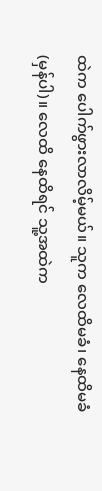ထဲက ပေါက်ဖွားလာလိမ့်မယ်။ သူက လေထိမခံ၊ နေထိမခံ (မှန်ပါ)။ လေထိ နေထိရင် သူ့အထဲက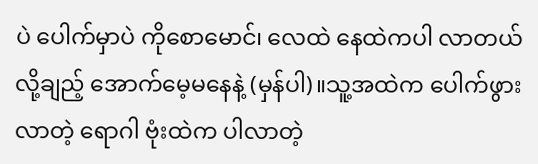ပဲ ပေါက်မှာပဲ ကိုစောမောင်၊ လေထဲ နေထဲကပါ လာတယ်လို့ချည့် အောက်မေ့မနေနဲ့ (မှန်ပါ)။သူ့အထဲက ပေါက်ဖွားလာတဲ့ ရောဂါ ဗုံးထဲက ပါလာတဲ့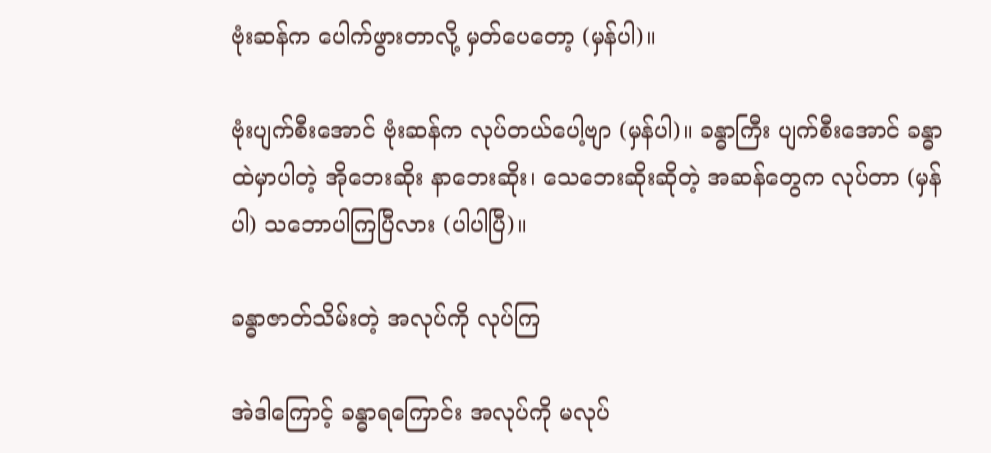ဗုံးဆန်က ပေါက်ဖွားတာလို့ မှတ်ပေတော့ (မှန်ပါ)။

ဗုံးပျက်စီးအောင် ဗုံးဆန်က လုပ်တယ်ပေါ့ဗျာ (မှန်ပါ)။ ခန္ဓာကြီး ပျက်စီးအောင် ခန္ဓာထဲမှာပါတဲ့ အိုဘေးဆိုး နာဘေးဆိုး၊ သေဘေးဆိုးဆိုတဲ့ အဆန်တွေက လုပ်တာ (မှန်ပါ) သဘောပါကြပြီလား (ပါပါပြီ)။

ခန္ဓာဇာတ်သိမ်းတဲ့ အလုပ်ကို လုပ်ကြ

အဲဒါကြောင့် ခန္ဓာရကြောင်း အလုပ်ကို မလုပ်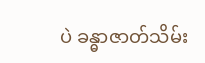ပဲ ခန္ဓာဇာတ်သိမ်း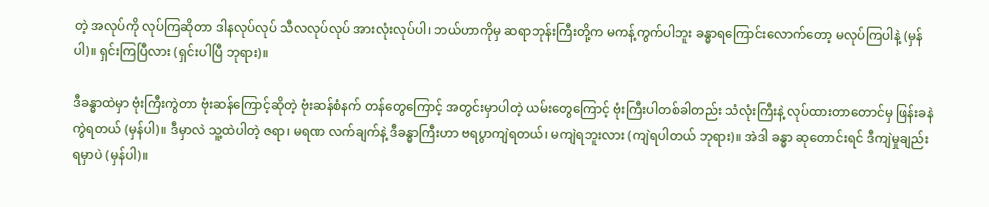တဲ့ အလုပ်ကို လုပ်ကြဆိုတာ ဒါနလုပ်လုပ် သီလလုပ်လုပ် အားလုံးလုပ်ပါ၊ ဘယ်ဟာကိုမှ ဆရာဘုန်းကြီးတို့က မကန့်ကွက်ပါဘူး ခန္ဓာရကြောင်းလောက်တော့ မလုပ်ကြပါနဲ့ (မှန်ပါ)။ ရှင်းကြပြီလား (ရှင်းပါပြီ ဘုရား)။

ဒီခန္ဓာထဲမှာ ဗုံးကြီးကွဲတာ ဗုံးဆန်ကြောင့်ဆိုတဲ့ ဗုံးဆန်စံနက် တန်တွေကြောင့် အတွင်းမှာပါတဲ့ ယမ်းတွေကြောင့် ဗုံးကြီးပါတစ်ခါတည်း သံလုံးကြီးနဲ့ လုပ်ထားတာတောင်မှ ဖြန်းခနဲ ကွဲရတယ် (မှန်ပါ)။ ဒီမှာလဲ သူ့ထဲပါတဲ့ ဇရာ၊ မရဏ လက်ချက်နဲ့ ဒီခန္ဓာကြီးဟာ ဗရပွာကျဲရတယ်၊ မကျဲရဘူးလား (ကျဲရပါတယ် ဘုရား)။ အဲဒါ ခန္ဓာ ဆုတောင်းရင် ဒီကျဲမှုချည်းရမှာပဲ (မှန်ပါ)။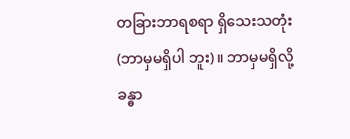တခြားဘာရစရာ ရှိသေးသတုံး (ဘာမှမရှိပါ ဘူး)။ ဘာမှမရှိလို့ ခန္ဓာ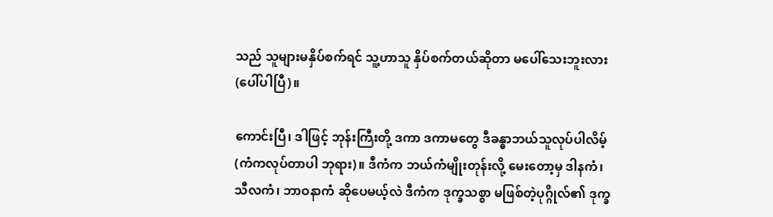သည် သူများမနှိပ်စက်ရင် သူ့ဟာသူ နှိပ်စက်တယ်ဆိုတာ မပေါ်သေးဘူးလား (ပေါ်ပါပြီ)။

ကောင်းပြီ၊ ဒါဖြင့် ဘုန်းကြီးတို့ ဒကာ ဒကာမတွေ ဒီခန္ဓာဘယ်သူလုပ်ပါလိမ့် (ကံကလုပ်တာပါ ဘုရား)။ ဒီကံက ဘယ်ကံမျိုးတုန်းလို့ မေးတော့မှ ဒါနကံ၊ သီလကံ၊ ဘာဝနာကံ ဆိုပေမယ့်လဲ ဒီကံက ဒုက္ခသစ္စာ မဖြစ်တဲ့ပုဂ္ဂိုလ်၏ ဒုက္ခ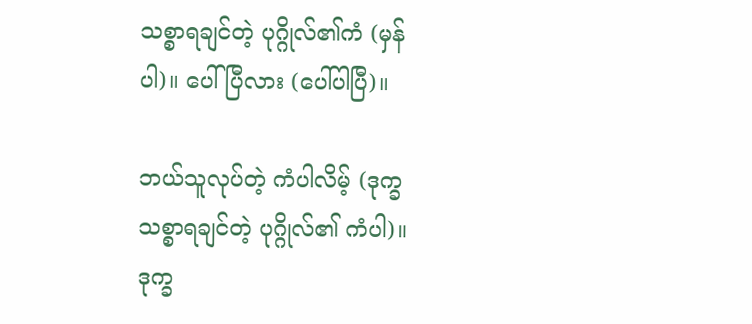သစ္စာရချင်တဲ့ ပုဂ္ဂိုလ်၏ကံ (မှန်ပါ)။ ပေါ်ပြီလား (ပေါ်ပါပြီ)။

ဘယ်သူလုပ်တဲ့ ကံပါလိမ့် (ဒုက္ခသစ္စာရချင်တဲ့ ပုဂ္ဂိုလ်၏ ကံပါ)။ ဒုက္ခ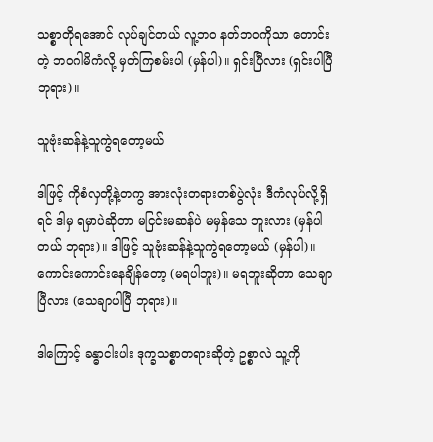သစ္စာတိုရအောင် လုပ်ချင်တယ် လူ့ဘဝ နတ်ဘဝကိုသာ တောင်းတဲ့ ဘဝဂါမိကံလို့ မှတ်ကြစမ်းပါ (မှန်ပါ)။ ရှင်းပြီလား (ရှင်းပါပြီ ဘုရား)။

သူဗုံးဆန်နဲ့သူကွဲရတော့မယ်

ဒါဖြင့် ကိုစံလှတို့နဲ့တကွ အားလုံးတရားတစ်ပွဲလုံး ဒီကံလုပ်လို့ရှိရင် ဒါမှ ရမှာပဲဆိုတာ မငြင်းမဆန်ပဲ မမှန်သေ ဘူးလား (မှန်ပါတယ် ဘုရား)။ ဒါဖြင့် သူဗုံးဆန်နဲ့သူကွဲရတော့မယ် (မှန်ပါ)။ ကောင်းကောင်းနေချိန်တော့ (မရပါဘူး)။ မရဘူးဆိုတာ သေချာပြီလား (သေချာပါပြီ ဘုရား)။

ဒါကြောင့် ခန္ဓာငါးပါး ဒုက္ခသစ္စာတရားဆိုတဲ့ ဥစ္စာလဲ သူ့ကို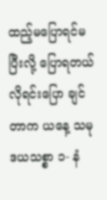ထည့်မပြောရင်မပြီးလို့ ပြောရတယ် လိုရင်းပြော ချင်တာက ယနေ့ သမုဒယသစ္စာ ၁- နံ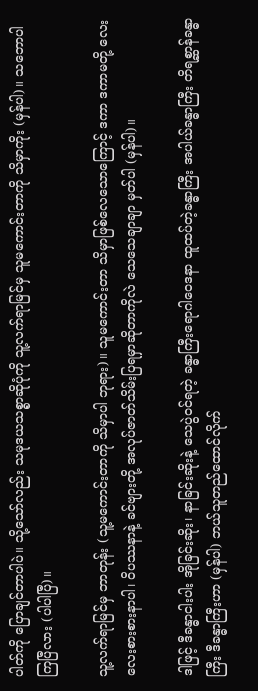ပါတ်ကို ပြောချင်တာပါပဲ။ သို့သော်လည်း သမုဒယသစ္စာဆိုပုံကို သူ့လက်ရာမြင်မှ သူမကောင်းတာကို သိမှာကိုး (မှန်ပါ)။ သဘောပါကြပြီလား (ပါပါပြီ)။

သူ့လက်ရာမြင်မှ ဘာတုန်း (သူ့မကောင်းတာကို သိမှာပါ ဘုရား)။ သူမကောင်းတာ သိမှာဖြစ်လေသောကြောင့် ဒကာ ဒကာမတို့ လေးလေးစားစားနာပါ၊ ဝိပဿနာနဲ့ ခင်ဗျားတို့ အလုပ်ဇာတ်သိမ်းပြရမှာဆိုတာကိုလဲ သေသေချာချာ မှတ်ပါ (မှန်ပါ)။

ဒါဖြင့် ဒီခန္ဓာငါးပါး အိုခြင်းဆိုး၊ နာခြင်းဆိုးနဲ့ သေပွဲဝင်ရတဲ့ ခန္ဓာကြီးရောဂါဝေဒနာ ထူထပ်တဲ့ခန္ဓာကြီး အပါယ်ခန္ဓာကြီး တိရစ္ဆာန်ခန္ဓာကြီး ဒီခန္ဓာကြီးဟာ (မှန်ပါ) ဘယ်သူတည်ထောင်လိုက်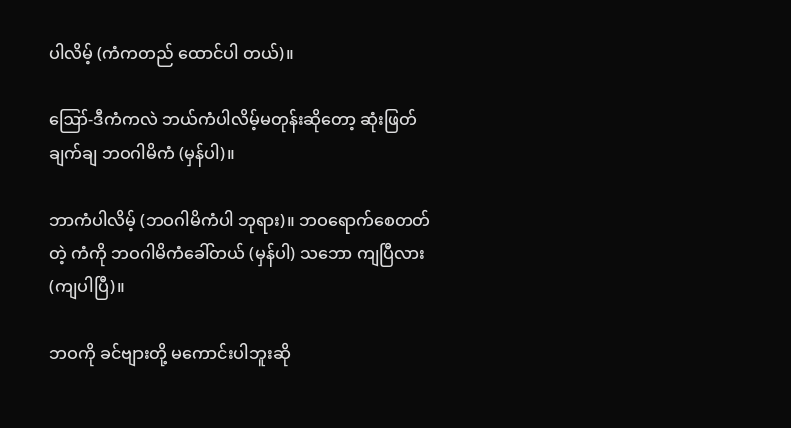ပါလိမ့် (ကံကတည် ထောင်ပါ တယ်)။

ဪ-ဒီကံကလဲ ဘယ်ကံပါလိမ့်မတုန်းဆိုတော့ ဆုံးဖြတ်ချက်ချ ဘဝဂါမိကံ (မှန်ပါ)။

ဘာကံပါလိမ့် (ဘဝဂါမိကံပါ ဘုရား)။ ဘဝရောက်စေတတ်တဲ့ ကံကို ဘဝဂါမိကံခေါ်တယ် (မှန်ပါ) သဘော ကျပြီလား (ကျပါပြီ)။

ဘဝကို ခင်ဗျားတို့ မကောင်းပါဘူးဆို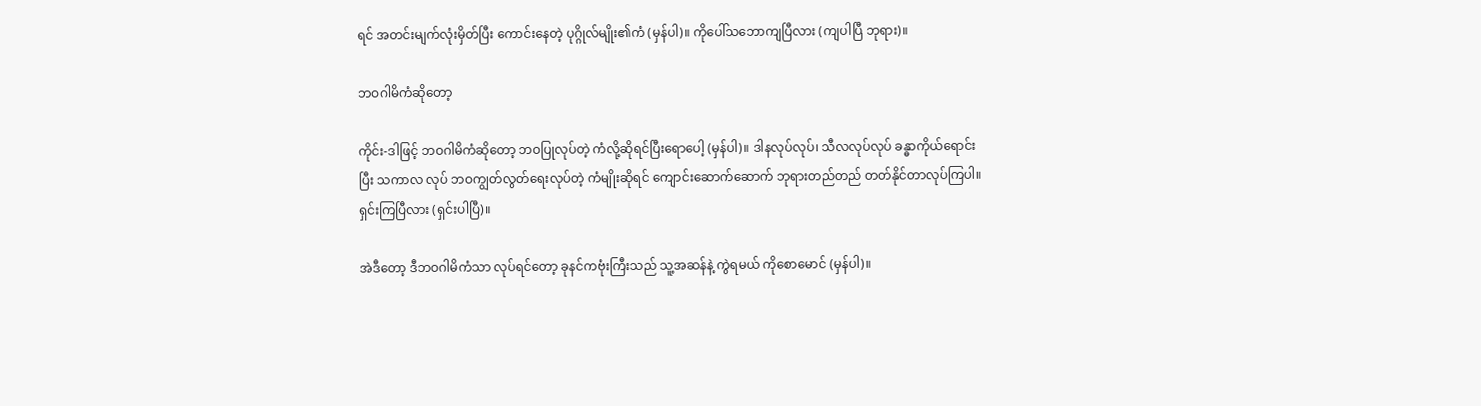ရင် အတင်းမျက်လုံးမှိတ်ပြီး ကောင်းနေတဲ့ ပုဂ္ဂိုလ်မျိုး၏ကံ (မှန်ပါ)။ ကိုပေါ်သဘောကျပြီလား (ကျပါပြီ ဘုရား)။

ဘဝဂါမိကံဆိုတော့

ကိုင်း-ဒါဖြင့် ဘဝဂါမိကံဆိုတော့ ဘဝပြုလုပ်တဲ့ ကံလို့ဆိုရင်ပြီးရောပေါ့ (မှန်ပါ)။ ဒါနလုပ်လုပ်၊ သီလလုပ်လုပ် ခန္ဓာကိုယ်ရောင်းပြီး သကာလ လုပ် ဘဝကျွတ်လွတ်ရေးလုပ်တဲ့ ကံမျိုးဆိုရင် ကျောင်းဆောက်ဆောက် ဘုရားတည်တည် တတ်နိုင်တာလုပ်ကြပါ။ ရှင်းကြပြီလား (ရှင်းပါပြီ)။

အဲဒီတော့ ဒီဘဝဂါမိကံသာ လုပ်ရင်တော့ ခုနင်ကဗုံးကြီးသည် သူ့အဆန်နဲ့ ကွဲရမယ် ကိုစောမောင် (မှန်ပါ)။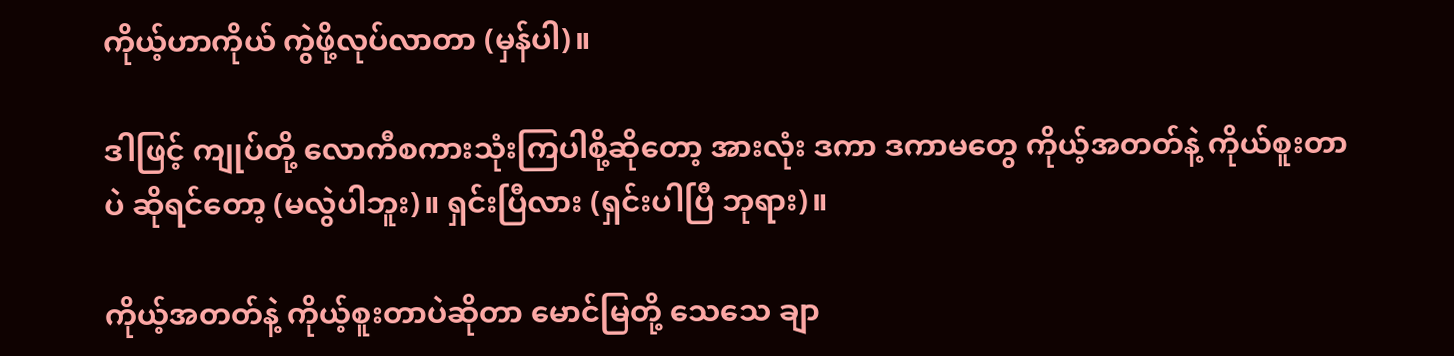ကိုယ့်ဟာကိုယ် ကွဲဖို့လုပ်လာတာ (မှန်ပါ)။

ဒါဖြင့် ကျုပ်တို့ လောကီစကားသုံးကြပါစို့ဆိုတော့ အားလုံး ဒကာ ဒကာမတွေ ကိုယ့်အတတ်နဲ့ ကိုယ်စူးတာပဲ ဆိုရင်တော့ (မလွဲပါဘူး)။ ရှင်းပြီလား (ရှင်းပါပြီ ဘုရား)။

ကိုယ့်အတတ်နဲ့ ကိုယ့်စူးတာပဲဆိုတာ မောင်မြတို့ သေသေ ချာ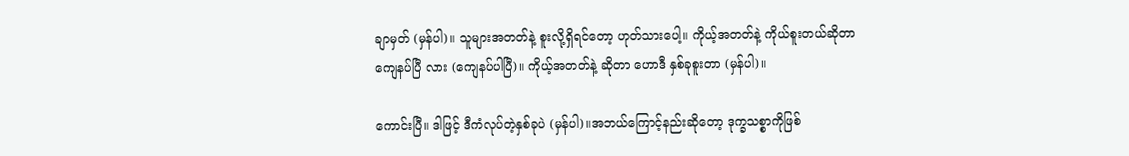ချာမှတ် (မှန်ပါ)။ သူများအတတ်နဲ့ စူးလို့ရှိရင်တော့ ဟုတ်သားပေါ့။ ကိုယ့်အတတ်နဲ့ ကိုယ်စူးတယ်ဆိုတာ ကျေနပ်ပြီ လား (ကျေနပ်ပါပြီ)။ ကိုယ့်အတတ်နဲ့ ဆိုတာ ဟောဒီ နှစ်ခုစူးတာ (မှန်ပါ)။

ကောင်းပြီ။ ဒါဖြင့် ဒီကံလုပ်တဲ့နှစ်ခုပဲ (မှန်ပါ)။အဘယ်ကြောင့်နည်းဆိုတော့ ဒုက္ခသစ္စာကိုဖြစ်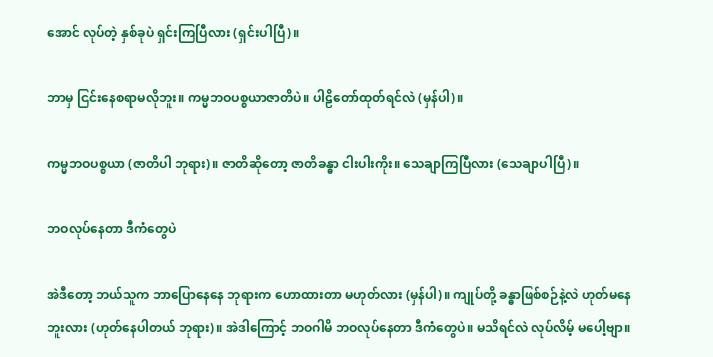အောင် လုပ်တဲ့ နှစ်ခုပဲ ရှင်းကြပြီလား (ရှင်းပါပြီ)။

ဘာမှ ငြင်းနေစရာမလိုဘူး။ ကမ္မဘဝပစ္စယာဇာတိပဲ။ ပါဠိတော်ထုတ်ရင်လဲ (မှန်ပါ)။

ကမ္မဘဝပစ္စယာ (ဇာတိပါ ဘုရား)။ ဇာတိဆိုတော့ ဇာတိခန္ဓာ ငါးပါးကိုး။ သေချာကြပြီလား (သေချာပါပြီ)။

ဘဝလုပ်နေတာ ဒီကံတွေပဲ

အဲဒီတော့ ဘယ်သူက ဘာပြောနေနေ ဘုရားက ဟောထားတာ မဟုတ်လား (မှန်ပါ)။ ကျုပ်တို့ ခန္ဓာဖြစ်စဉ်နဲ့လဲ ဟုတ်မနေဘူးလား (ဟုတ်နေပါတယ် ဘုရား)။ အဲဒါကြောင့် ဘဝဂါမိ ဘဝလုပ်နေတာ ဒီကံတွေပဲ။ မသိရင်လဲ လုပ်လိမ့် မပေါ့ဗျာ။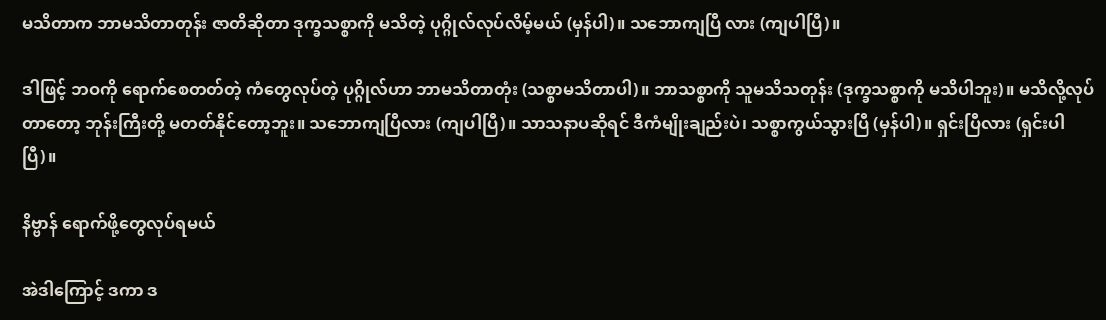မသိတာက ဘာမသိတာတုန်း ဇာတိဆိုတာ ဒုက္ခသစ္စာကို မသိတဲ့ ပုဂ္ဂိုလ်လုပ်လိမ့်မယ် (မှန်ပါ)။ သဘောကျပြီ လား (ကျပါပြီ)။

ဒါဖြင့် ဘဝကို ရောက်စေတတ်တဲ့ ကံတွေလုပ်တဲ့ ပုဂ္ဂိုလ်ဟာ ဘာမသိတာတုံး (သစ္စာမသိတာပါ)။ ဘာသစ္စာကို သူမသိသတုန်း (ဒုက္ခသစ္စာကို မသိပါဘူး)။ မသိလို့လုပ်တာတော့ ဘုန်းကြီးတို့ မတတ်နိုင်တော့ဘူး။ သဘောကျပြီလား (ကျပါပြီ)။ သာသနာပဆိုရင် ဒီကံမျိုးချည်းပဲ၊ သစ္စာကွယ်သွားပြီ (မှန်ပါ)။ ရှင်းပြီလား (ရှင်းပါပြီ)။

နိဗ္ဗာန် ရောက်ဖို့တွေလုပ်ရမယ်

အဲဒါကြောင့် ဒကာ ဒ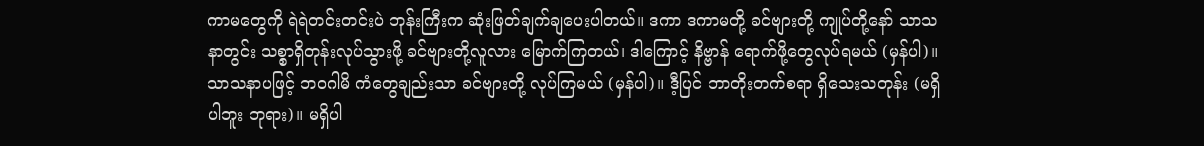ကာမတွေကို ရဲရဲတင်းတင်းပဲ ဘုန်းကြီးက ဆုံးဖြတ်ချက်ချပေးပါတယ်။ ဒကာ ဒကာမတို့ ခင်ဗျားတို့ ကျုပ်တို့နော် သာသနာတွင်း သစ္စာရှိတုန်းလုပ်သွားဖို့ ခင်ဗျားတို့လူလား မြောက်ကြတယ်၊ ဒါကြောင့် နိဗ္ဗာန် ရောက်ဖို့တွေလုပ်ရမယ် (မှန်ပါ)။ သာသနာပဖြင့် ဘဝဂါမိ ကံတွေချည်းသာ ခင်ဗျားတို့ လုပ်ကြမယ် (မှန်ပါ)။ ဒီ့ပြင် ဘာတိုးတက်စရာ ရှိသေးသတုန်း (မရှိပါဘူး ဘုရား)။ မရှိပါ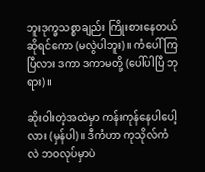ဘူးဒုက္ခသစ္စာချည်း ကြိုးစားနေတယ်ဆိုရင်ကော (မလွဲပါဘူး)။ ကံပေါ်ကြပြီလား ဒကာ ဒကာမတို့ (ပေါ်ပါပြီ ဘုရား)။

ဆိုးဝါးတဲ့အထဲမှာ ကန်းကုန်နေပါပေါ့လား (မှန်ပါ)။ ဒီကံဟာ ကုသိုလ်ကံလဲ ဘဝလုပ်မှာပဲ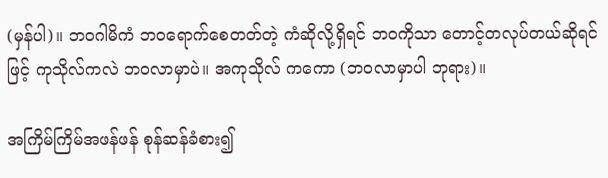(မှန်ပါ)။ ဘဝဂါမိကံ ဘဝရောက်စေတတ်တဲ့ ကံဆိုလို့ရှိရင် ဘဝကိုသာ တောင့်တလုပ်တယ်ဆိုရင်ဖြင့် ကုသိုလ်ကလဲ ဘဝလာမှာပဲ။ အကုသိုလ် ကကော (ဘဝလာမှာပါ ဘုရား)။

အကြိမ်ကြိမ်အဖန်ဖန် စုန်ဆန်ခံစား၍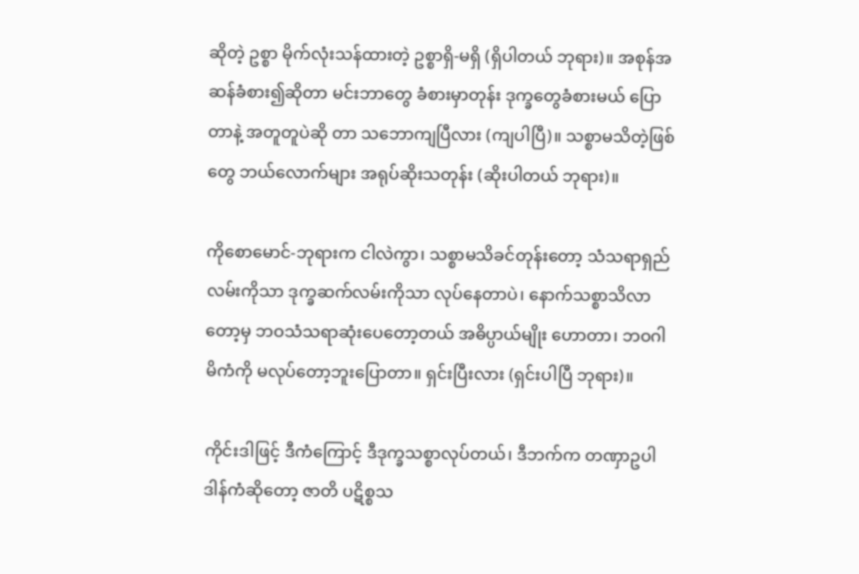ဆိုတဲ့ ဥစ္စာ မိုက်လုံးသန်ထားတဲ့ ဥစ္စာရှိ-မရှိ (ရှိပါတယ် ဘုရား)။ အစုန်အဆန်ခံစား၍ဆိုတာ မင်းဘာတွေ ခံစားမှာတုန်း ဒုက္ခတွေခံစားမယ် ပြောတာနဲ့ အတူတူပဲဆို တာ သဘောကျပြီလား (ကျပါပြီ)။ သစ္စာမသိတဲ့ဖြစ်တွေ ဘယ်လောက်များ အရုပ်ဆိုးသတုန်း (ဆိုးပါတယ် ဘုရား)။

ကိုစောမောင်-ဘုရားက ငါလဲကွာ၊ သစ္စာမသိခင်တုန်းတော့ သံသရာရှည်လမ်းကိုသာ ဒုက္ခဆက်လမ်းကိုသာ လုပ်နေတာပဲ၊ နောက်သစ္စာသိလာတော့မှ ဘဝသံသရာဆုံးပေတော့တယ် အဓိပ္ပာယ်မျိုး ဟောတာ၊ ဘဝဂါမိကံကို မလုပ်တော့ဘူးပြောတာ။ ရှင်းပြီးလား (ရှင်းပါပြီ ဘုရား)။

ကိုင်းဒါဖြင့် ဒီကံကြောင့် ဒီဒုက္ခသစ္စာလုပ်တယ်၊ ဒီဘက်က တဏှာဥပါဒါန်ကံဆိုတော့ ဇာတိ ပဋိစ္စသ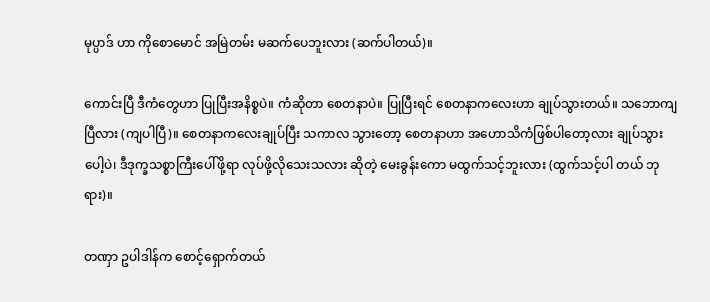မုပ္ပာဒ် ဟာ ကိုစောမောင် အမြဲတမ်း မဆက်ပေဘူးလား (ဆက်ပါတယ်)။

ကောင်းပြီ ဒီကံတွေဟာ ပြုပြီးအနိစ္စပဲ။ ကံဆိုတာ စေတနာပဲ။ ပြုပြီးရင် စေတနာကလေးဟာ ချုပ်သွားတယ်။ သဘောကျပြီလား (ကျပါပြီ)။ စေတနာကလေးချုပ်ပြီး သကာလ သွားတော့ စေတနာဟာ အဟောသိကံဖြစ်ပါတော့လား ချုပ်သွားပေါ့ပဲ၊ ဒီဒုက္ခသစ္စာကြီးပေါ်ဖို့ရာ လုပ်ဖို့လိုသေးသလား ဆိုတဲ့ မေးခွန်းကော မထွက်သင့်ဘူးလား (ထွက်သင့်ပါ တယ် ဘုရား)။

တဏှာ ဥပါဒါန်က စောင့်ရှောက်တယ်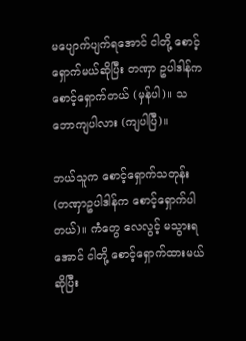မပျောက်ပျက်ရအောင် ငါတို့ စောင့်ရှောက်မယ်ဆိုပြီး တဏှာ ဥပါဒါန်က စောင့်ရှောက်တယ် (မှန်ပါ)။ သဘောကျပါလား (ကျပါပြီ)။

ဘယ်သူက စောင့်ရှောက်သတုန်း (တဏှာဥပါဒါန်က စောင့်ရှောက်ပါတယ်)။ ကံတွေ လေလွင့် မသွားရအောင် ငါတို့ စောင့်ရှောက်ထားမယ်ဆိုပြီး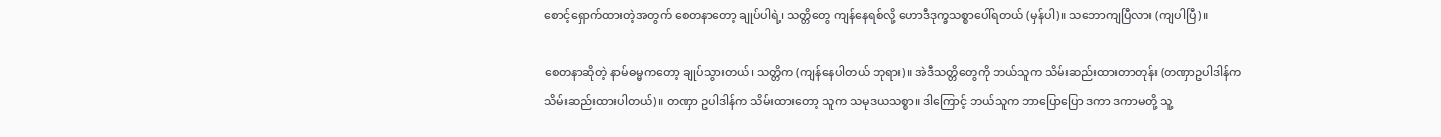စောင့်ရှောက်ထားတဲ့အတွက် စေတနာတော့ ချုပ်ပါရဲ့၊ သတ္တိတွေ ကျန်နေရစ်လို့ ဟောဒီဒုက္ခသစ္စာပေါ်ရတယ် (မှန်ပါ)။ သဘောကျပြီလား (ကျပါပြီ)။

စေတနာဆိုတဲ့ နာမ်ဓမ္မကတော့ ချုပ်သွားတယ်၊ သတ္တိက (ကျန်နေပါတယ် ဘုရား)။ အဲဒီသတ္တိတွေကို ဘယ်သူက သိမ်းဆည်းထားတာတုန်း (တဏှာဥပါဒါန်က သိမ်းဆည်းထားပါတယ်)။ တဏှာ ဥပါဒါန်က သိမ်းထားတော့ သူက သမုဒယသစ္စာ။ ဒါကြောင့် ဘယ်သူက ဘာပြောပြော ဒကာ ဒကာမတို့ သူ့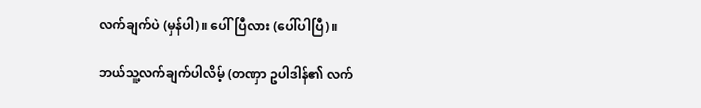လက်ချက်ပဲ (မှန်ပါ)။ ပေါ်ပြီလား (ပေါ်ပါပြီ)။

ဘယ်သူ့လက်ချက်ပါလိမ့် (တဏှာ ဥပါဒါန်၏ လက်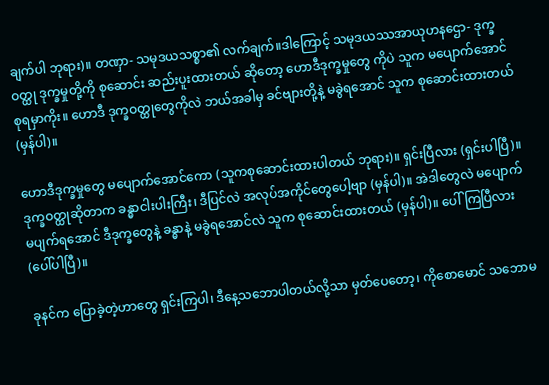ချက်ပါ ဘုရား)။ တဏှာ- သမုဒယသစ္စာ၏ လက်ချက်။ဒါကြောင့် သမုဒယဿအာယုဟနဌော- ဒုက္ခဝတ္ထု ဒုက္ခမှုတို့ကို စုဆောင်း ဆည်းပူးထားတယ် ဆိုတော့ ဟောဒီဒုက္ခမှုတွေ ကိုပဲ သူက မပျောက်အောင် စုရမှာကိုး။ ဟောဒီ ဒုက္ခဝတ္ထုတွေကိုလဲ ဘယ်အခါမှ ခင်ဗျားတို့နဲ့ မခွဲရအောင် သူက စုဆောင်းထားတယ်(မှန်ပါ)။

ဟောဒီဒုက္ခမှုတွေ မပျောက်အောင်ကော (သူကစုဆောင်းထားပါတယ် ဘုရား)။ ရှင်းပြီလား (ရှင်းပါပြီ)။ ဒုက္ခဝတ္ထုဆိုတာက ခန္ဓာငါးပါးကြီး၊ ဒီပြင်လဲ အလုပ်အကိုင်တွေပေါ့ဗျာ (မှန်ပါ)။ အဲဒါတွေလဲ မပျောက် မပျက်ရအောင် ဒီဒုက္ခတွေနဲ့ ခန္ဓာနဲ့ မခွဲရအောင်လဲ သူက စုဆောင်းထားတယ် (မှန်ပါ)။ ပေါ်ကြပြီလား(ပေါ်ပါပြီ)။

ခုနင်က ပြောခဲ့တဲ့ဟာတွေ ရှင်းကြပါ၊ ဒီနေ့သဘောပါတယ်လို့သာ မှတ်ပေတော့၊ ကိုစောမောင် သဘောမ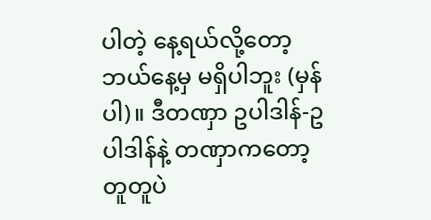ပါတဲ့ နေ့ရယ်လို့တော့ ဘယ်နေ့မှ မရှိပါဘူး (မှန်ပါ)။ ဒီတဏှာ ဥပါဒါန်-ဥပါဒါန်နဲ့ တဏှာကတော့ တူတူပဲ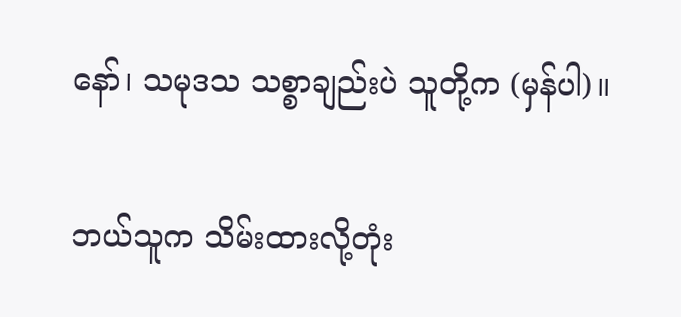နော်၊ သမုဒသ သစ္စာချည်းပဲ သူတို့က (မှန်ပါ)။

ဘယ်သူက သိမ်းထားလို့တုံး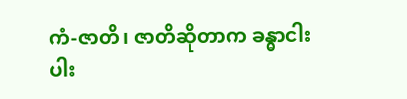ကံ-ဇာတိ၊ ဇာတိဆိုတာက ခန္ဓာငါးပါး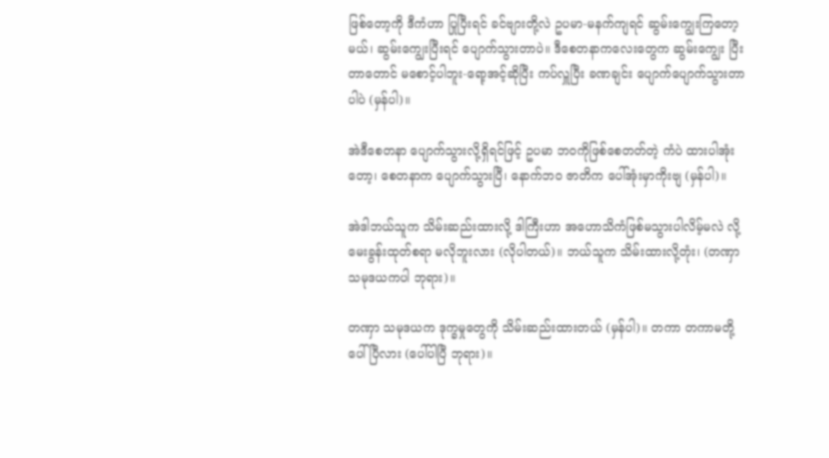ဖြစ်တော့ကို ဒီကံဟာ ပြုပြီးရင် ခင်ဗျားတို့လဲ ဥပမာ-မနက်ကျရင် ဆွမ်းကျွေးကြတော့မယ်၊ ဆွမ်းကျွေးပြီးရင် ပျောက်သွားတာပဲ။ ဒီစေတနာကလေးတွေက ဆွမ်းကျွေး ပြီးတာတောင် မစောင့်ပါဘူး-ရော့အင့်ဆိုပြီး ကပ်လှူပြီး ခဏချင်း ပျောက်ပျောက်သွားတာပါပဲ (မှန်ပါ)။

အဲဒီစေတနာ ပျောက်သွားလို့ရှိရင်ဖြင့် ဥပမာ ဘဝကိုဖြစ်စေတတ်တဲ့ ကံပဲ ထားပါအုံးတော့၊ စေတနာက ပျောက်သွားပြီ၊ နောက်ဘဝ ဇာတိက ပေါ်အုံးမှာကိုးဗျ (မှန်ပါ)။

အဲဒါဘယ်သူက သိမ်းဆည်းထားလို့ ဒါကြီးဟာ အဟောသိကံဖြစ်မသွားပါလိမ့်မလဲ လို့ မေးခွန်းထုတ်စရာ မလိုဘူးလား (လိုပါတယ်)။ ဘယ်သူက သိမ်းထားလို့တုံး၊ (တဏှာသမုဒယကပါ ဘုရား)။

တဏှာ သမုဒယက ဒုက္ခမှုတွေကို သိမ်းဆည်းထားတယ် (မှန်ပါ)။ တကာ တကာမတို့ပေါ်ပြီလား (ပေါ်ပါပြီ ဘုရား)။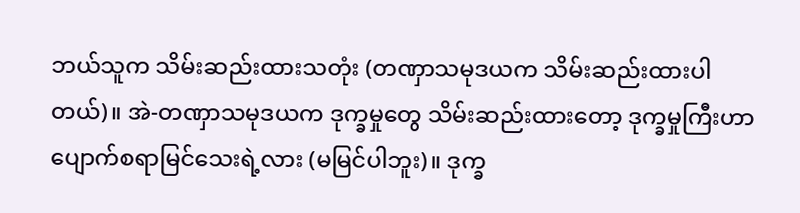ဘယ်သူက သိမ်းဆည်းထားသတုံး (တဏှာသမုဒယက သိမ်းဆည်းထားပါတယ်)။ အဲ-တဏှာသမုဒယက ဒုက္ခမှုတွေ သိမ်းဆည်းထားတော့ ဒုက္ခမှုကြီးဟာ ပျောက်စရာမြင်သေးရဲ့လား (မမြင်ပါဘူး)။ ဒုက္ခ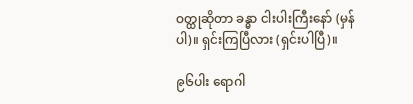ဝတ္ထုဆိုတာ ခန္ဓာ ငါးပါးကြီးနော် (မှန်ပါ)။ ရှင်းကြပြီလား (ရှင်းပါပြီ)။

၉၆ပါး ရောဂါ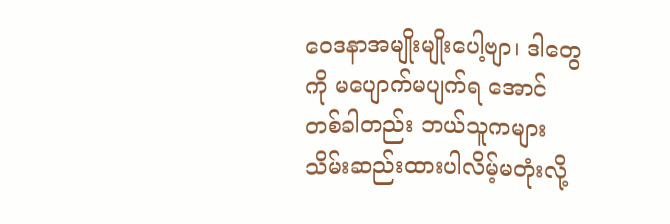ဝေဒနာအမျိုးမျိုးပေါ့ဗျာ၊ ဒါတွေကို မပျောက်မပျက်ရ အောင် တစ်ခါတည်း ဘယ်သူကများ သိမ်းဆည်းထားပါလိမ့်မတုံးလို့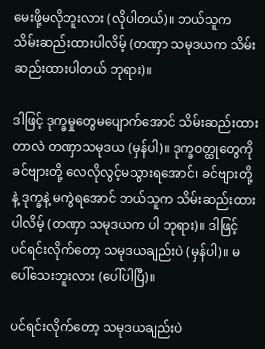မေးဖို့မလိုဘူးလား (လိုပါတယ်)။ ဘယ်သူက သိမ်းဆည်းထားပါလိမ့် (တဏှာ သမုဒယက သိမ်းဆည်းထားပါတယ် ဘုရား)။

ဒါဖြင့် ဒုက္ခမှုတွေမပျောက်အောင် သိမ်းဆည်းထားတာလဲ တဏှာသမုဒယ (မှန်ပါ)။ ဒုက္ခဝတ္ထုတွေကို ခင်ဗျားတို့ လေလိုလွင့်မသွားရအောင်၊ ခင်ဗျားတို့နဲ့ ဒုက္ခနဲ့ မကွဲရအောင် ဘယ်သူက သိမ်းဆည်းထားပါလိမ့် (တဏှာ သမုဒယက ပါ ဘုရား)။ ဒါဖြင့် ပင်ရင်းလိုက်တော့ သမုဒယချည်းပဲ (မှန်ပါ)။ မပေါ်သေးဘူးလား (ပေါ်ပါပြီ)။

ပင်ရင်းလိုက်တော့ သမုဒယချည်းပဲ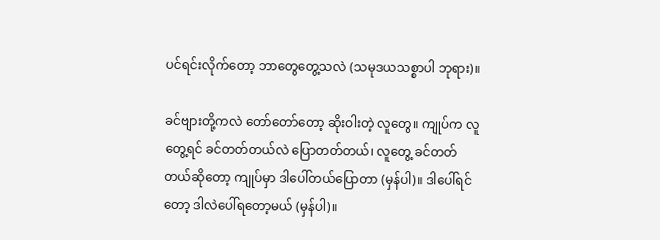ပင်ရင်းလိုက်တော့ ဘာတွေတွေ့သလဲ (သမုဒယသစ္စာပါ ဘုရား)။

ခင်ဗျားတို့ကလဲ တော်တော်တော့ ဆိုးဝါးတဲ့ လူတွေ။ ကျုပ်က လူတွေ့ရင် ခင်တတ်တယ်လဲ ပြောတတ်တယ်၊ လူတွေ့ ခင်တတ်တယ်ဆိုတော့ ကျုပ်မှာ ဒါပေါ်တယ်ပြောတာ (မှန်ပါ)။ ဒါပေါ်ရင်တော့ ဒါလဲပေါ်ရတော့မယ် (မှန်ပါ)။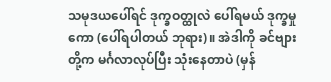သမုဒယပေါ်ရင် ဒုက္ခဝတ္ထုလဲ ပေါ်ရမယ် ဒုက္ခမှုကော (ပေါ်ရပါတယ် ဘုရား)။ အဲဒါကို ခင်ဗျားတို့က မင်္ဂလာလုပ်ပြီး သုံးနေတာပဲ (မှန်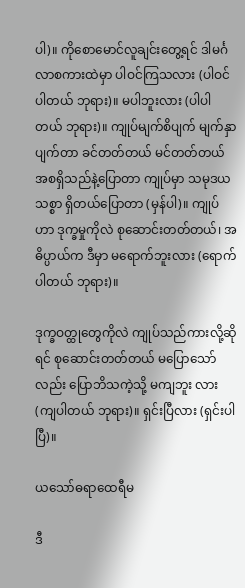ပါ)။ ကိုစောမောင်လူချင်းတွေ့ရင် ဒါမင်္ဂလာစကားထဲမှာ ပါဝင်ကြသလား (ပါဝင် ပါတယ် ဘုရား)။ မပါဘူးလား (ပါပါတယ် ဘုရား)။ ကျုပ်မျက်စိပျက် မျက်နှာပျက်တာ ခင်တတ်တယ် မင်တတ်တယ် အစရှိသည်နဲ့ပြောတာ ကျုပ်မှာ သမုဒယသစ္စာ ရှိတယ်ပြောတာ (မှန်ပါ)။ ကျုပ်ဟာ ဒုက္ခမှုကိုလဲ စုဆောင်းတတ်တယ်၊ အဓိပ္ပာယ်က ဒီမှာ မရောက်ဘူးလား (ရောက်ပါတယ် ဘုရား)။

ဒုက္ခဝတ္ထုတွေကိုလဲ ကျုပ်သည်ကားလို့ဆိုရင် စုဆောင်းတတ်တယ် မပြောသော်လည်း ပြောဘိသကဲ့သို့ မကျဘူး လား (ကျပါတယ် ဘုရား)။ ရှင်းပြီလား (ရှင်းပါပြီ)။

ယသော်ဓရာထေရီမ

ဒီ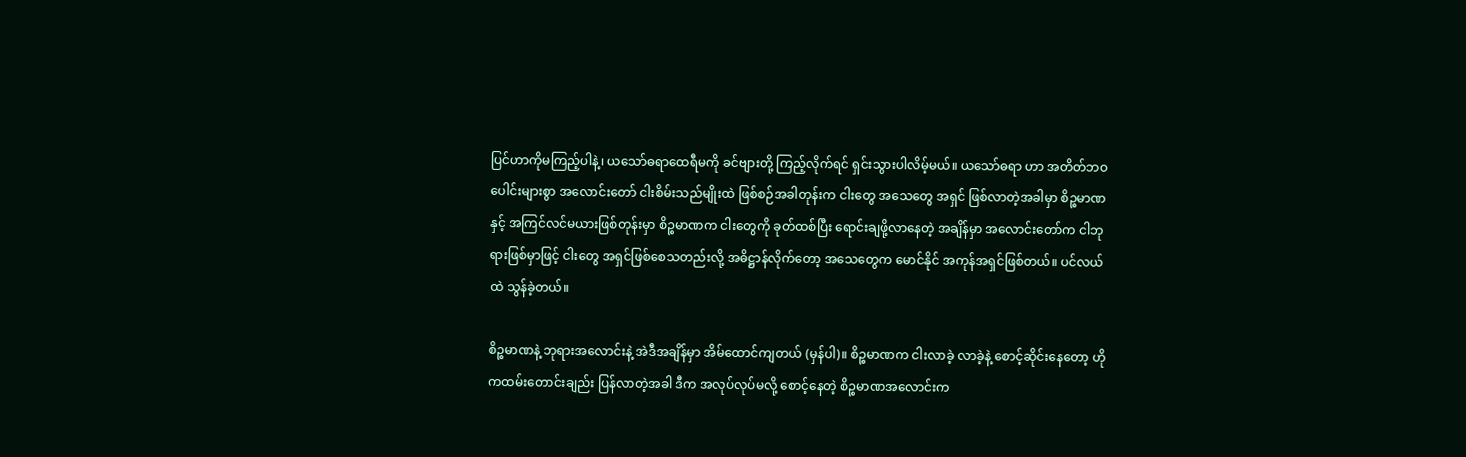ပြင်ဟာကိုမကြည့်ပါနဲ့၊ ယသော်ဓရာထေရီမကို ခင်ဗျားတို့ ကြည့်လိုက်ရင် ရှင်းသွားပါလိမ့်မယ်။ ယသော်ဓရာ ဟာ အတိတ်ဘဝပေါင်းများစွာ အလောင်းတော် ငါးစိမ်းသည်မျိုးထဲ ဖြစ်စဉ်အခါတုန်းက ငါးတွေ အသေတွေ အရှင် ဖြစ်လာတဲ့အခါမှာ စိဉ္စမာဏနှင့် အကြင်လင်မယားဖြစ်တုန်းမှာ စိဉ္စမာဏက ငါးတွေကို ခုတ်ထစ်ပြီး ရောင်းချဖို့လာနေတဲ့ အချိန်မှာ အလောင်းတော်က ငါဘုရားဖြစ်မှာဖြင့် ငါးတွေ အရှင်ဖြစ်စေသတည်းလို့ အဓိဋ္ဌာန်လိုက်တော့ အသေတွေက မောင်နိုင် အကုန်အရှင်ဖြစ်တယ်။ ပင်လယ်ထဲ သွန်ခဲ့တယ်။

စိဉ္စမာဏနဲ့ ဘုရားအလောင်းနဲ့ အဲဒီအချိန်မှာ အိမ်ထောင်ကျတယ် (မှန်ပါ)။ စိဉ္စမာဏက ငါးလာခဲ့ လာခဲ့နဲ့ စောင့်ဆိုင်းနေတော့ ဟိုကထမ်းတောင်းချည်း ပြန်လာတဲ့အခါ ဒီက အလုပ်လုပ်မလို့ စောင့်နေတဲ့ စိဉ္စမာဏအလောင်းက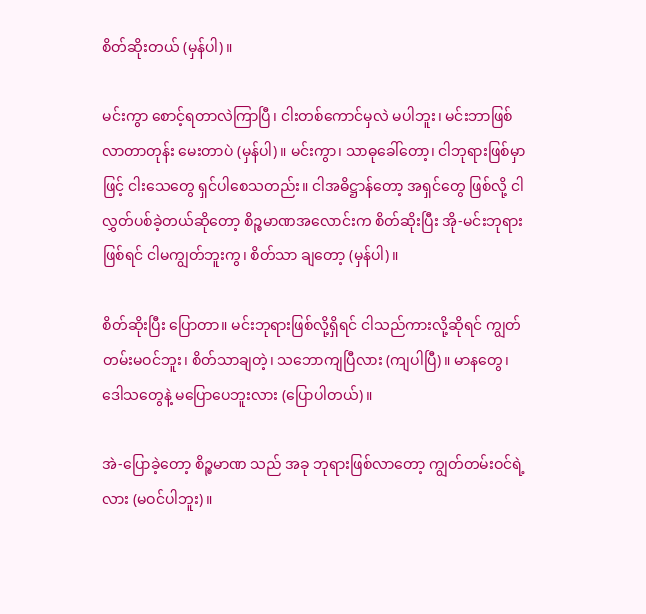စိတ်ဆိုးတယ် (မှန်ပါ)။

မင်းကွာ စောင့်ရတာလဲကြာပြီ၊ ငါးတစ်ကောင်မှလဲ မပါဘူး၊ မင်းဘာဖြစ်လာတာတုန်း မေးတာပဲ (မှန်ပါ)။ မင်းကွာ၊ သာဓုခေါ်တော့၊ ငါဘုရားဖြစ်မှာဖြင့် ငါးသေတွေ ရှင်ပါစေသတည်း။ ငါအဓိဋ္ဌာန်တော့ အရှင်တွေ ဖြစ်လို့ ငါလွှတ်ပစ်ခဲ့တယ်ဆိုတော့ စိဉ္စမာဏအလောင်းက စိတ်ဆိုးပြီး အို-မင်းဘုရားဖြစ်ရင် ငါမကျွတ်ဘူးကွ၊ စိတ်သာ ချတော့ (မှန်ပါ)။

စိတ်ဆိုးပြီး ပြောတာ။ မင်းဘုရားဖြစ်လို့ရှိရင် ငါသည်ကားလို့ဆိုရင် ကျွတ်တမ်းမဝင်ဘူး၊ စိတ်သာချတဲ့၊ သဘောကျပြီလား (ကျပါပြီ)။ မာနတွေ၊ ဒေါသတွေနဲ့ မပြောပေဘူးလား (ပြောပါတယ်)။

အဲ-ပြောခဲ့တော့ စိဉ္စမာဏ သည် အခု ဘုရားဖြစ်လာတော့ ကျွတ်တမ်းဝင်ရဲ့လား (မဝင်ပါဘူး)။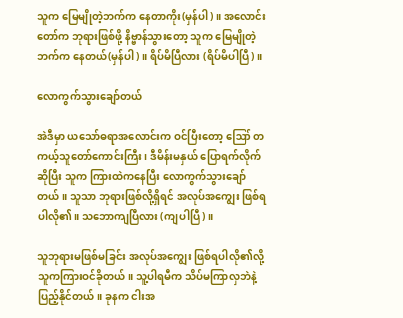သူက မြေမျိုတဲ့ဘက်က နေတာကိုး(မှန်ပါ)။ အလောင်းတော်က ဘုရားဖြစ်ဖို့ နိဗ္ဗာန်သွားတော့ သူက မြေမျိုတဲ့ ဘက်က နေတယ်(မှန်ပါ)။ ရိပ်မိပြီလား (ရိပ်မိပါပြီ)။

လောကွက်သွားချော်တယ်

အဲဒီမှာ ယသော်ဓရာအလောင်းက ဝင်ပြီးတော့ ဪ တကယ့်သူတော်ကောင်းကြီး၊ ဒီမိန်းမနှယ် ပြောရက်လိုက် ဆိုပြီး သူက ကြားထဲကနေပြီး လောကွက်သွားချော်တယ်။ သူသာ ဘုရားဖြစ်လို့ရှိရင် အလုပ်အကျွေး ဖြစ်ရပါလို၏။ သဘောကျပြီလား (ကျပါပြီ)။

သူဘုရားမဖြစ်မခြင်း အလုပ်အကျွေး ဖြစ်ရပါလို၏လို့ သူကကြားဝင်ခိုတယ်။ သူ့ပါရမီက သိပ်မကြာလှဘဲနဲ့ ပြည့်နိုင်တယ်။ ခုနက ငါးအ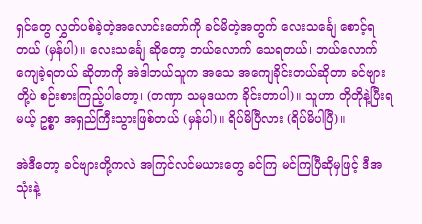ရှင်တွေ လွှတ်ပစ်ခဲ့တဲ့အလောင်းတော်ကို ခင်မိတဲ့အတွက် လေးသင်္ချေ စောင့်ရတယ် (မှန်ပါ)။ လေးသင်္ချေ ဆိုတော့ ဘယ်လောက် သေရတယ်၊ ဘယ်လောက် ကျေခဲ့ရတယ် ဆိုတာကို အဲဒါဘယ်သူက အသေ အကျေခိုင်းတယ်ဆိုတာ ခင်ဗျားတို့ပဲ စဉ်းစားကြည့်ပါတော့၊ (တဏှာ သမုဒယက ခိုင်းတာပါ)။ သူဟာ တိုတိုနဲ့ပြီးရမယ့် ဥစ္စာ အရှည်ကြီးသွားဖြစ်တယ် (မှန်ပါ)။ ရိပ်မိပြီလား (ရိပ်မိပါပြီ)။

အဲဒီတော့ ခင်ဗျားတို့ကလဲ အကြင်လင်မယားတွေ ခင်ကြ မင်ကြပြီဆိုမှဖြင့် ဒီအသုံးနဲ့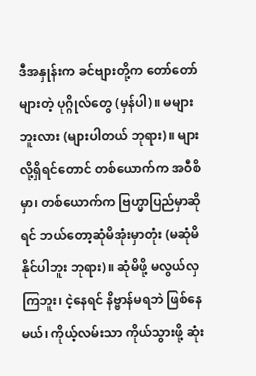ဒီအနှုန်းက ခင်ဗျားတို့က တော်တော်များတဲ့ ပုဂ္ဂိုလ်တွေ (မှန်ပါ)။ မများဘူးလား (များပါတယ် ဘုရား)။ များလို့ရှိရင်တောင် တစ်ယောက်က အဝီစိမှာ၊ တစ်ယောက်က ဗြဟ္မာပြည်မှာဆိုရင် ဘယ်တော့ဆုံမိအုံးမှာတုံး (မဆုံမိနိုင်ပါဘူး ဘုရား)။ ဆုံမိဖို့ မလွယ်လှ ကြဘူး၊ ငဲ့နေရင် နိဗ္ဗာန်မရဘဲ ဖြစ်နေမယ်၊ ကိုယ့်လမ်းသာ ကိုယ်သွားဖို့ ဆုံး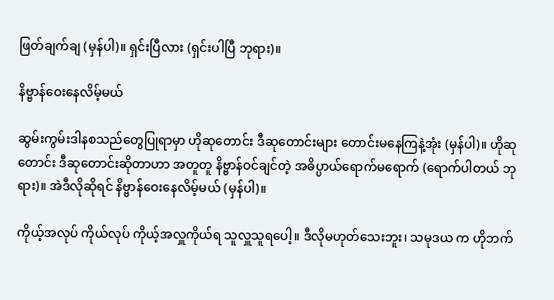ဖြတ်ချက်ချ (မှန်ပါ)။ ရှင်းပြီလား (ရှင်းပါပြီ ဘုရား)။

နိဗ္ဗာန်ဝေးနေလိမ့်မယ်

ဆွမ်းကွမ်းဒါနစသည်တွေပြုရာမှာ ဟိုဆုတောင်း ဒီဆုတောင်းများ တောင်းမနေကြနဲ့အုံး (မှန်ပါ)။ ဟိုဆုတောင်း ဒီဆုတောင်းဆိုတာဟာ အတူတူ နိဗ္ဗာန်ဝင်ချင်တဲ့ အဓိပ္ပာယ်ရောက်မရောက် (ရောက်ပါတယ် ဘုရား)။ အဲဒီလိုဆိုရင် နိဗ္ဗာန်ဝေးနေလိမ့်မယ် (မှန်ပါ)။

ကိုယ့်အလုပ် ကိုယ်လုပ် ကိုယ့်အလှူကိုယ်ရ သူလှူသူရပေါ့။ ဒီလိုမဟုတ်သေးဘူး၊ သမုဒယ က ဟိုဘက်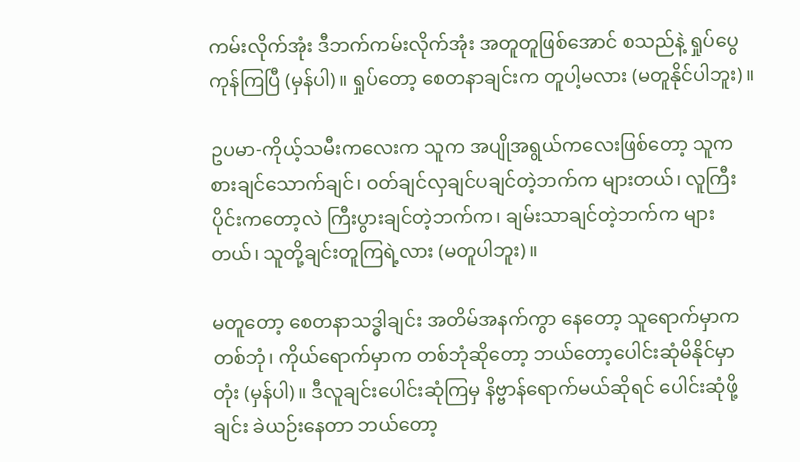ကမ်းလိုက်အုံး ဒီဘက်ကမ်းလိုက်အုံး အတူတူဖြစ်အောင် စသည်နဲ့ ရှုပ်ပွေကုန်ကြပြီ (မှန်ပါ)။ ရှုပ်တော့ စေတနာချင်းက တူပါ့မလား (မတူနိုင်ပါဘူး)။

ဥပမာ-ကိုယ့်သမီးကလေးက သူက အပျိုအရွယ်ကလေးဖြစ်တော့ သူက စားချင်သောက်ချင်၊ ဝတ်ချင်လှချင်ပချင်တဲ့ဘက်က များတယ်၊ လူကြီးပိုင်းကတော့လဲ ကြီးပွားချင်တဲ့ဘက်က၊ ချမ်းသာချင်တဲ့ဘက်က များတယ်၊ သူတို့ချင်းတူကြရဲ့လား (မတူပါဘူး)။

မတူတော့ စေတနာသဒ္ဓါချင်း အတိမ်အနက်ကွာ နေတော့ သူရောက်မှာက တစ်ဘုံ၊ ကိုယ်ရောက်မှာက တစ်ဘုံဆိုတော့ ဘယ်တော့ပေါင်းဆုံမိနိုင်မှာတုံး (မှန်ပါ)။ ဒီလူချင်းပေါင်းဆုံကြမှ နိဗ္ဗာန်ရောက်မယ်ဆိုရင် ပေါင်းဆုံဖို့ချင်း ခဲယဉ်းနေတာ ဘယ်တော့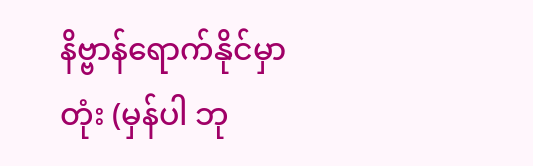နိဗ္ဗာန်ရောက်နိုင်မှာတုံး (မှန်ပါ ဘု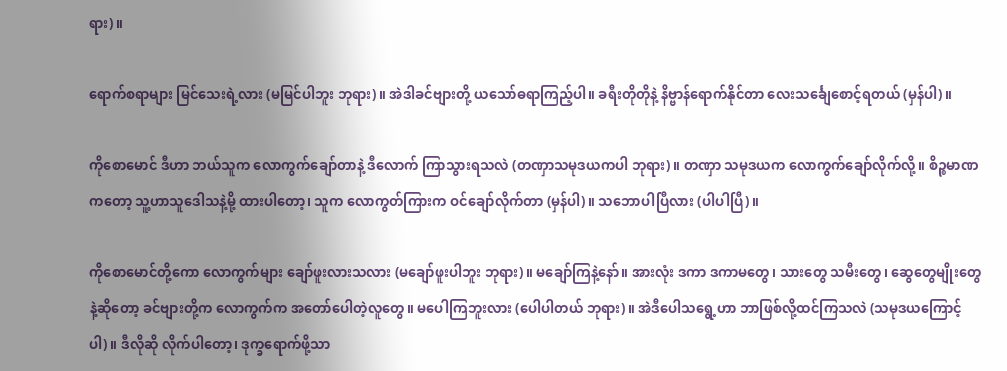ရား)။

ရောက်စရာများ မြင်သေးရဲ့လား (မမြင်ပါဘူး ဘုရား)။ အဲဒါခင်ဗျားတို့ ယသော်ဓရာကြည့်ပါ။ ခရီးတိုတိုနဲ့ နိဗ္ဗာန်ရောက်နိုင်တာ လေးသင်္ချေစောင့်ရတယ် (မှန်ပါ)။

ကိုစောမောင် ဒီဟာ ဘယ်သူက လောကွက်ချော်တာနဲ့ ဒီလောက် ကြာသွားရသလဲ (တဏှာသမုဒယကပါ ဘုရား)။ တဏှာ သမုဒယက လောကွက်ချော်လိုက်လို့။ စိဉ္စမာဏကတော့ သူ့ဟာသူဒေါသနဲ့မို့ ထားပါတော့၊ သူက လောကွတ်ကြားက ဝင်ချော်လိုက်တာ (မှန်ပါ)။ သဘောပါပြီလား (ပါပါပြီ)။

ကိုစောမောင်တို့ကော လောကွက်များ ချော်ဖူးလားသလား (မချော်ဖူးပါဘူး ဘုရား)။ မချော်ကြနဲ့နော်။ အားလုံး ဒကာ ဒကာမတွေ၊ သားတွေ သမီးတွေ၊ ဆွေတွေမျိုးတွေနဲ့ဆိုတော့ ခင်ဗျားတို့က လောကွက်က အတော်ပေါတဲ့လူတွေ။ မပေါကြဘူးလား (ပေါပါတယ် ဘုရား)။ အဲဒီပေါသရွေ့ဟာ ဘာဖြစ်လို့ထင်ကြသလဲ (သမုဒယကြောင့်ပါ)။ ဒီလိုဆို လိုက်ပါတော့၊ ဒုက္ခရောက်ဖို့သာ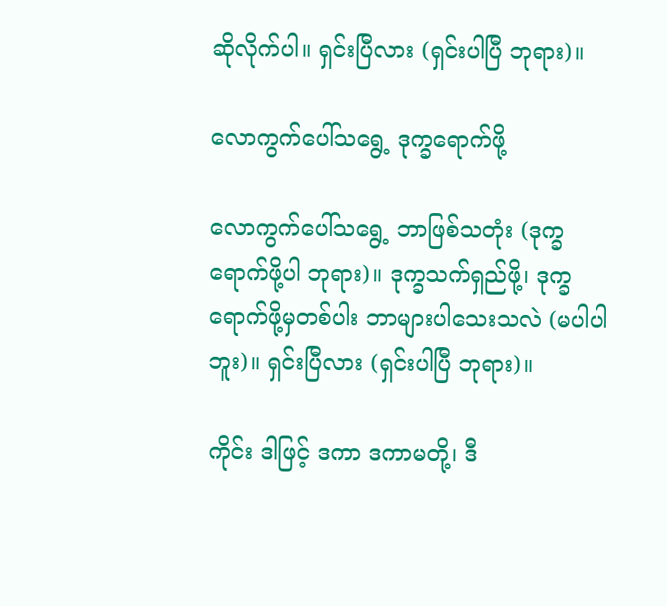ဆိုလိုက်ပါ။ ရှင်းပြီလား (ရှင်းပါပြီ ဘုရား)။

လောကွက်ပေါ်သရွေ့ ဒုက္ခရောက်ဖို့

လောကွက်ပေါ်သရွေ့ ဘာဖြစ်သတုံး (ဒုက္ခရောက်ဖို့ပါ ဘုရား)။ ဒုက္ခသက်ရှည်ဖို့၊ ဒုက္ခရောက်ဖို့မှတစ်ပါး ဘာများပါသေးသလဲ (မပါပါဘူး)။ ရှင်းပြီလား (ရှင်းပါပြီ ဘုရား)။

ကိုင်း ဒါဖြင့် ဒကာ ဒကာမတို့၊ ဒီ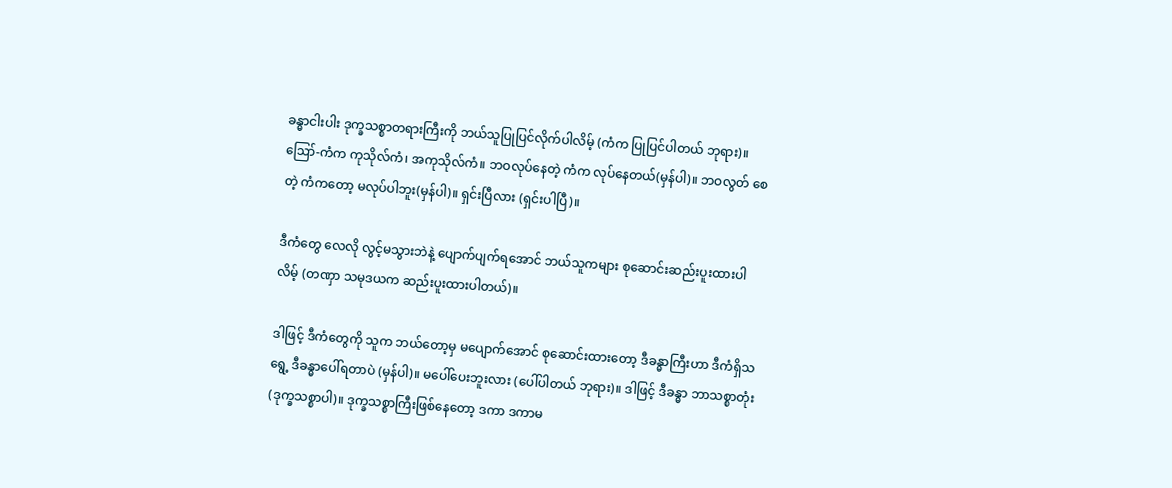ခန္ဓာငါးပါး ဒုက္ခသစ္စာတရားကြီးကို ဘယ်သူပြုပြင်လိုက်ပါလိမ့် (ကံက ပြုပြင်ပါတယ် ဘုရား)။ ဪ-ကံက ကုသိုလ်ကံ၊ အကုသိုလ်ကံ။ ဘဝလုပ်နေတဲ့ ကံက လုပ်နေတယ်(မှန်ပါ)။ ဘဝလွတ် စေတဲ့ ကံကတော့ မလုပ်ပါဘူး(မှန်ပါ)။ ရှင်းပြီလား (ရှင်းပါပြီ)။

ဒီကံတွေ လေလို လွင့်မသွားဘဲနဲ့ ပျောက်ပျက်ရအောင် ဘယ်သူကများ စုဆောင်းဆည်းပူးထားပါလိမ့် (တဏှာ သမုဒယက ဆည်းပူးထားပါတယ်)။

ဒါဖြင့် ဒီကံတွေကို သူက ဘယ်တော့မှ မပျောက်အောင် စုဆောင်းထားတော့ ဒီခန္ဓာကြီးဟာ ဒီကံရှိသရွေ့ ဒီခန္ဓာပေါ်ရတာပဲ (မှန်ပါ)။ မပေါ်ပေးဘူးလား (ပေါ်ပါတယ် ဘုရား)။ ဒါဖြင့် ဒီခန္ဓာ ဘာသစ္စာတုံး (ဒုက္ခသစ္စာပါ)။ ဒုက္ခသစ္စာကြီးဖြစ်နေတော့ ဒကာ ဒကာမ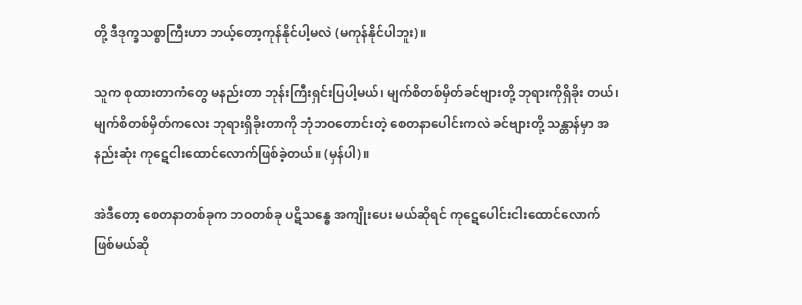တို့ ဒီဒုက္ခသစ္စာကြီးဟာ ဘယ့်တော့ကုန်နိုင်ပါ့မလဲ (မကုန်နိုင်ပါဘူး)။

သူက စုထားတာကံတွေ မနည်းတာ ဘုန်းကြီးရှင်းပြပါ့မယ်၊ မျက်စိတစ်မှိတ်ခင်ဗျားတို့ ဘုရားကိုရှိခိုး တယ်၊ မျက်စိတစ်မှိတ်ကလေး ဘုရားရှိခိုးတာကို ဘုံဘဝတောင်းတဲ့ စေတနာပေါင်းကလဲ ခင်ဗျားတို့ သန္တာန်မှာ အနည်းဆုံး ကုဋေငါးထောင်လောက်ဖြစ်ခဲ့တယ်။ (မှန်ပါ)။

အဲဒီတော့ စေတနာတစ်ခုက ဘဝတစ်ခု ပဋိသန္ဓေ အကျိုးပေး မယ်ဆိုရင် ကုဋေပေါင်းငါးထောင်လောက် ဖြစ်မယ်ဆို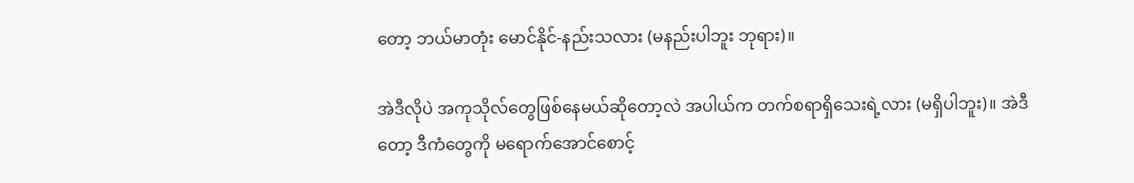တော့ ဘယ်မာတုံး မောင်နိုင်-နည်းသလား (မနည်းပါဘူး ဘုရား)။

အဲဒီလိုပဲ အကုသိုလ်တွေဖြစ်နေမယ်ဆိုတော့လဲ အပါယ်က တက်စရာရှိသေးရဲ့လား (မရှိပါဘူး)။ အဲဒီတော့ ဒီကံတွေကို မရောက်အောင်စောင့်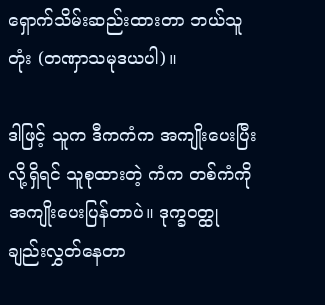ရှောက်သိမ်းဆည်းထားတာ ဘယ်သူတုံး (တဏှာသမုဒယပါ)။

ဒါဖြင့် သူက ဒီကကံက အကျိုးပေးပြီးလို့ရှိရင် သူစုထားတဲ့ ကံက တစ်ကံကို အကျိုးပေးပြန်တာပဲ။ ဒုက္ခဝတ္ထု ချည်းလွှတ်နေတာ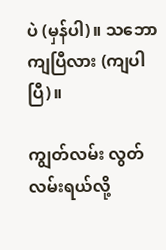ပဲ (မှန်ပါ)။ သဘောကျပြီလား (ကျပါပြီ)။

ကျွတ်လမ်း လွတ်လမ်းရယ်လို့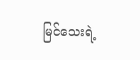မြင်သေးရဲ့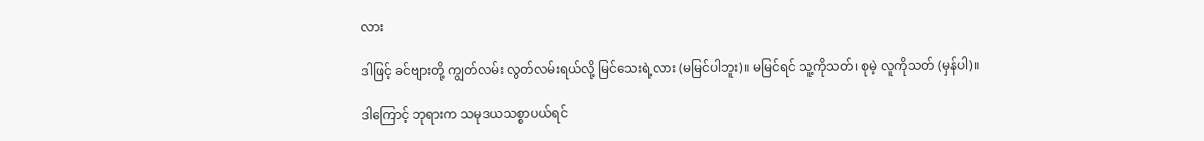လား

ဒါဖြင့် ခင်ဗျားတို့ ကျွတ်လမ်း လွတ်လမ်းရယ်လို့ မြင်သေးရဲ့လား (မမြင်ပါဘူး)။ မမြင်ရင် သူ့ကိုသတ်၊ စုမဲ့ လူကိုသတ် (မှန်ပါ)။

ဒါကြောင့် ဘုရားက သမုဒယသစ္စာပယ်ရင်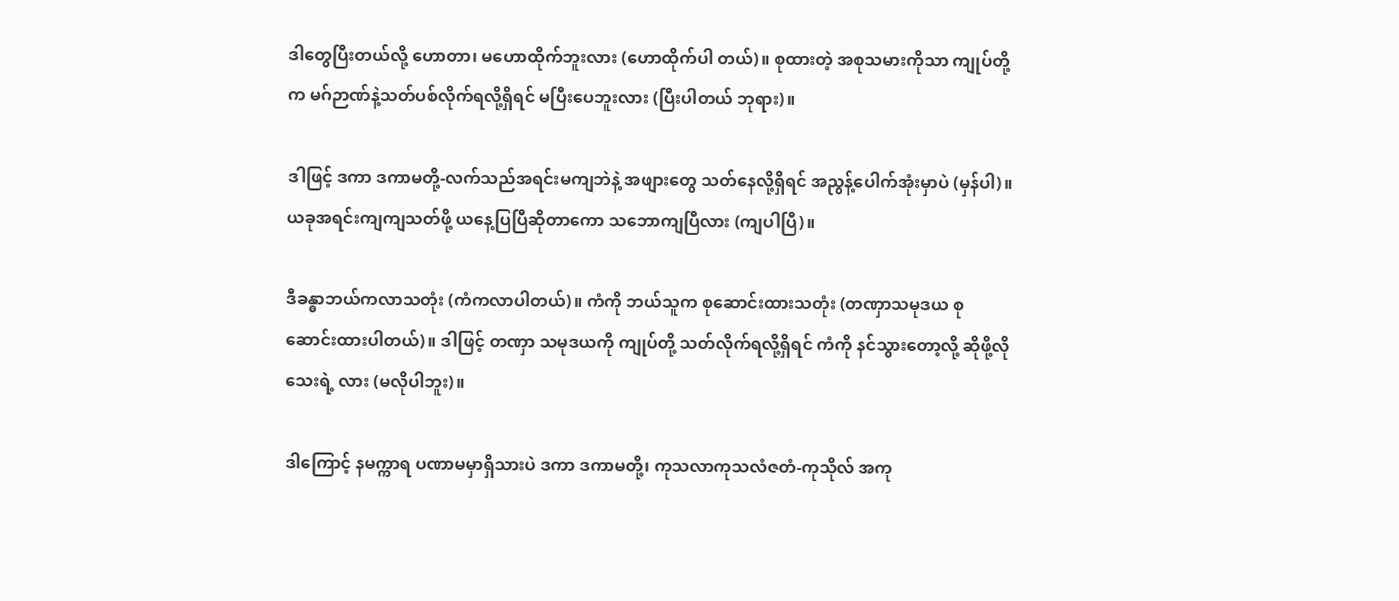ဒါတွေပြီးတယ်လို့ ဟောတာ၊ မဟောထိုက်ဘူးလား (ဟောထိုက်ပါ တယ်)။ စုထားတဲ့ အစုသမားကိုသာ ကျုပ်တို့က မဂ်ဉာဏ်နဲ့သတ်ပစ်လိုက်ရလို့ရှိရင် မပြီးပေဘူးလား (ပြီးပါတယ် ဘုရား)။

ဒါဖြင့် ဒကာ ဒကာမတို့-လက်သည်အရင်းမကျဘဲနဲ့ အဖျားတွေ သတ်နေလို့ရှိရင် အညွန့်ပေါက်အုံးမှာပဲ (မှန်ပါ)။ ယခုအရင်းကျကျသတ်ဖို့ ယနေ့ပြပြီဆိုတာကော သဘောကျပြီလား (ကျပါပြီ)။

ဒီခန္ဓာဘယ်ကလာသတုံး (ကံကလာပါတယ်)။ ကံကို ဘယ်သူက စုဆောင်းထားသတုံး (တဏှာသမုဒယ စုဆောင်းထားပါတယ်)။ ဒါဖြင့် တဏှာ သမုဒယကို ကျုပ်တို့ သတ်လိုက်ရလို့ရှိရင် ကံကို နင်သွားတော့လို့ ဆိုဖို့လိုသေးရဲ့ လား (မလိုပါဘူး)။

ဒါကြောင့် နမက္ကာရ ပဏာမမှာရှိသားပဲ ဒကာ ဒကာမတို့၊ ကုသလာကုသလံဇတံ-ကုသိုလ် အကု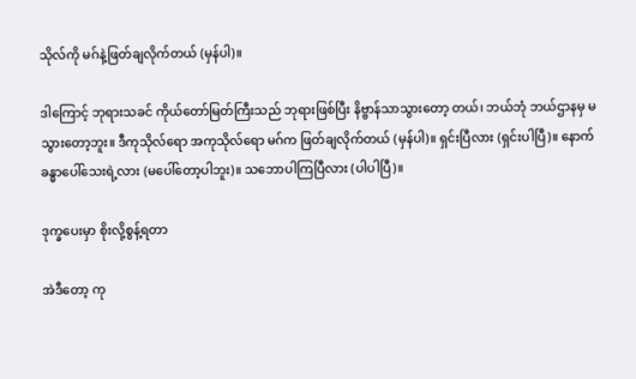သိုလ်ကို မဂ်နဲ့ဖြတ်ချလိုက်တယ် (မှန်ပါ)။

ဒါကြောင့် ဘုရားသခင် ကိုယ်တော်မြတ်ကြီးသည် ဘုရားဖြစ်ပြီး နိဗ္ဗာန်သာသွားတော့ တယ်၊ ဘယ်ဘုံ ဘယ်ဌာနမှ မသွားတော့ဘူး။ ဒီကုသိုလ်ရော အကုသိုလ်ရော မဂ်က ဖြတ်ချလိုက်တယ် (မှန်ပါ)။ ရှင်းပြီလား (ရှင်းပါပြီ)။ နောက်ခန္ဓာပေါ်သေးရဲ့လား (မပေါ်တော့ပါဘူး)။ သဘောပါကြပြီလား (ပါပါပြီ)။

ဒုက္ခပေးမှာ စိုးလို့စွန့်ရတာ

အဲဒီတော့ ကု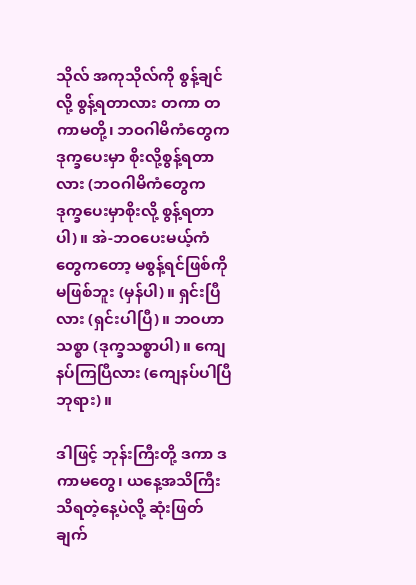သိုလ် အကုသိုလ်ကို စွန့်ချင်လို့ စွန့်ရတာလား တကာ တကာမတို့၊ ဘဝဂါမိကံတွေက ဒုက္ခပေးမှာ စိုးလို့စွန့်ရတာလား (ဘဝဂါမိကံတွေက ဒုက္ခပေးမှာစိုးလို့ စွန့်ရတာပါ)။ အဲ-ဘဝပေးမယ့်ကံတွေကတော့ မစွန့်ရင်ဖြစ်ကို မဖြစ်ဘူး (မှန်ပါ)။ ရှင်းပြီလား (ရှင်းပါပြီ)။ ဘဝဟာသစ္စာ (ဒုက္ခသစ္စာပါ)။ ကျေနပ်ကြပြီလား (ကျေနပ်ပါပြီ ဘုရား)။

ဒါဖြင့် ဘုန်းကြီးတို့ ဒကာ ဒကာမတွေ၊ ယနေ့အသိကြီးသိရတဲ့နေ့ပဲလို့ ဆုံးဖြတ်ချက်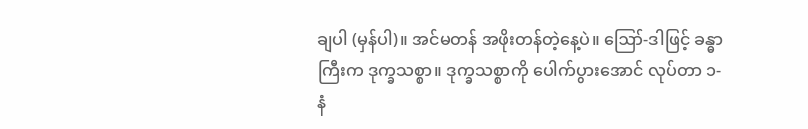ချပါ (မှန်ပါ)။ အင်မတန် အဖိုးတန်တဲ့နေ့ပဲ။ ဪ-ဒါဖြင့် ခန္ဓာကြီးက ဒုက္ခသစ္စာ။ ဒုက္ခသစ္စာကို ပေါက်ပွားအောင် လုပ်တာ ၁-နံ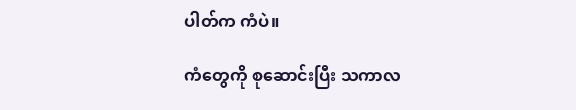ပါတ်က ကံပဲ။

ကံတွေကို စုဆောင်းပြီး သကာလ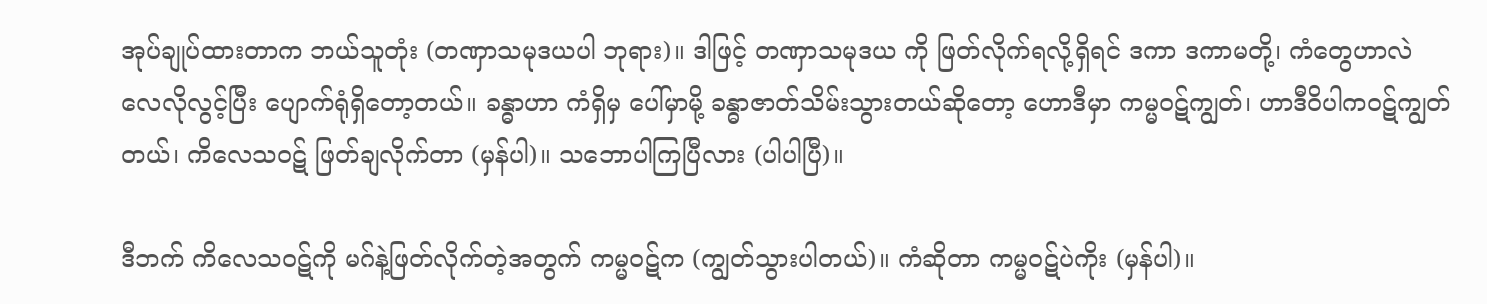အုပ်ချုပ်ထားတာက ဘယ်သူတုံး (တဏှာသမုဒယပါ ဘုရား)။ ဒါဖြင့် တဏှာသမုဒယ ကို ဖြတ်လိုက်ရလို့ရှိရင် ဒကာ ဒကာမတို့၊ ကံတွေဟာလဲ လေလိုလွင့်ပြီး ပျောက်ရုံရှိတော့တယ်။ ခန္ဓာဟာ ကံရှိမှ ပေါ်မှာမို့ ခန္ဓာဇာတ်သိမ်းသွားတယ်ဆိုတော့ ဟောဒီမှာ ကမ္မဝဋ်ကျွတ်၊ ဟာဒီဝိပါကဝဋ်ကျွတ်တယ်၊ ကိလေသဝဋ် ဖြတ်ချလိုက်တာ (မှန်ပါ)။ သဘောပါကြပြီလား (ပါပါပြီ)။

ဒီဘက် ကိလေသဝဋ်ကို မဂ်နဲ့ဖြတ်လိုက်တဲ့အတွက် ကမ္မဝဋ်က (ကျွတ်သွားပါတယ်)။ ကံဆိုတာ ကမ္မဝဋ်ပဲကိုး (မှန်ပါ)။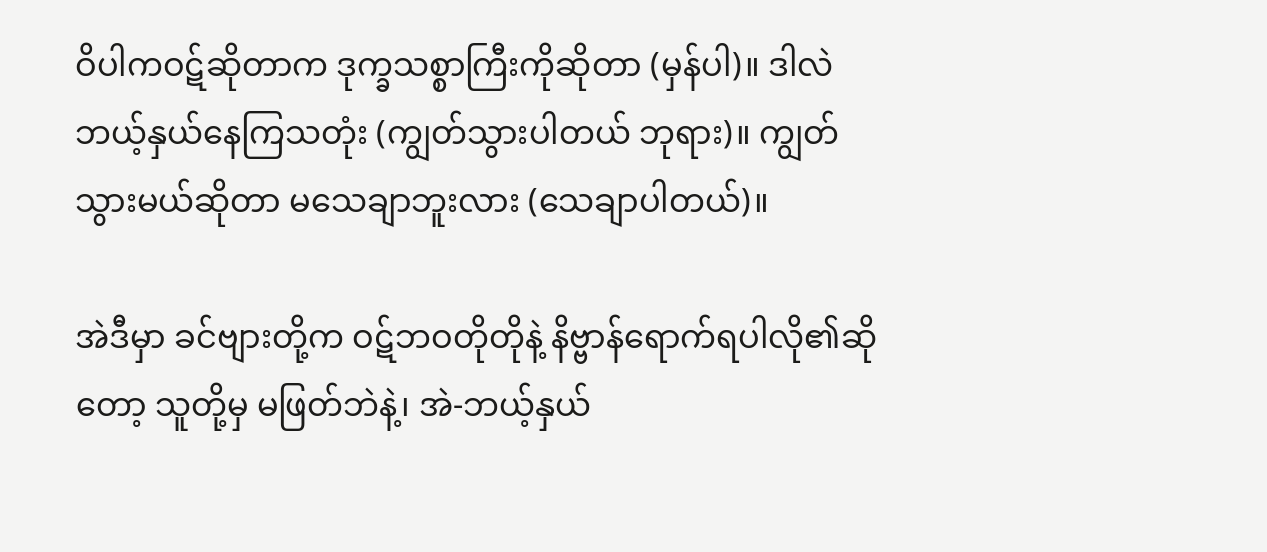ဝိပါကဝဋ်ဆိုတာက ဒုက္ခသစ္စာကြီးကိုဆိုတာ (မှန်ပါ)။ ဒါလဲ ဘယ့်နှယ်နေကြသတုံး (ကျွတ်သွားပါတယ် ဘုရား)။ ကျွတ်သွားမယ်ဆိုတာ မသေချာဘူးလား (သေချာပါတယ်)။

အဲဒီမှာ ခင်ဗျားတို့က ဝဋ်ဘဝတိုတိုနဲ့ နိဗ္ဗာန်ရောက်ရပါလို၏ဆိုတော့ သူတို့မှ မဖြတ်ဘဲနဲ့၊ အဲ-ဘယ့်နှယ်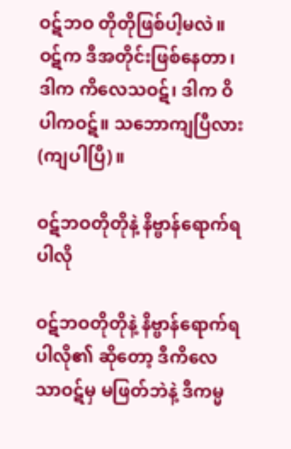ဝဋ်ဘဝ တိုတိုဖြစ်ပါ့မလဲ။ ဝဋ်က ဒီအတိုင်းဖြစ်နေတာ၊ ဒါက ကိလေသဝဋ်၊ ဒါက ဝိပါကဝဋ်။ သဘောကျပြီလား (ကျပါပြီ)။

ဝဋ်ဘဝတိုတိုနဲ့ နိဗ္ဗာန်ရောက်ရပါလို

ဝဋ်ဘဝတိုတိုနဲ့ နိဗ္ဗာန်ရောက်ရပါလို၏ ဆိုတော့ ဒီကိလေသာဝဋ်မှ မဖြတ်ဘဲနဲ့ ဒီကမ္မ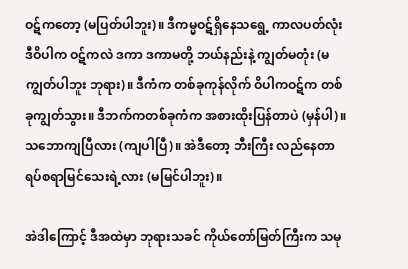ဝဋ်ကတော့ (မပြတ်ပါဘူး)။ ဒီကမ္မဝဋ်ရှိနေသရွေ့ ကာလပတ်လုံး ဒီဝိပါက ဝဋ်ကလဲ ဒကာ ဒကာမတို့ ဘယ်နည်းနဲ့ ကျွတ်မတုံး (မကျွတ်ပါဘူး ဘုရား)။ ဒီကံက တစ်ခုကုန်လိုက် ဝိပါကဝဋ်က တစ်ခုကျွတ်သွား။ ဒီဘက်ကတစ်ခုကံက အစားထိုးပြန်တာပဲ (မှန်ပါ)။ သဘောကျပြီလား (ကျပါပြီ)။ အဲဒီတော့ ဘီးကြီး လည်နေတာ ရပ်စရာမြင်သေးရဲ့လား (မမြင်ပါဘူး)။

အဲဒါကြောင့် ဒီအထဲမှာ ဘုရားသခင် ကိုယ်တော်မြတ်ကြီးက သမု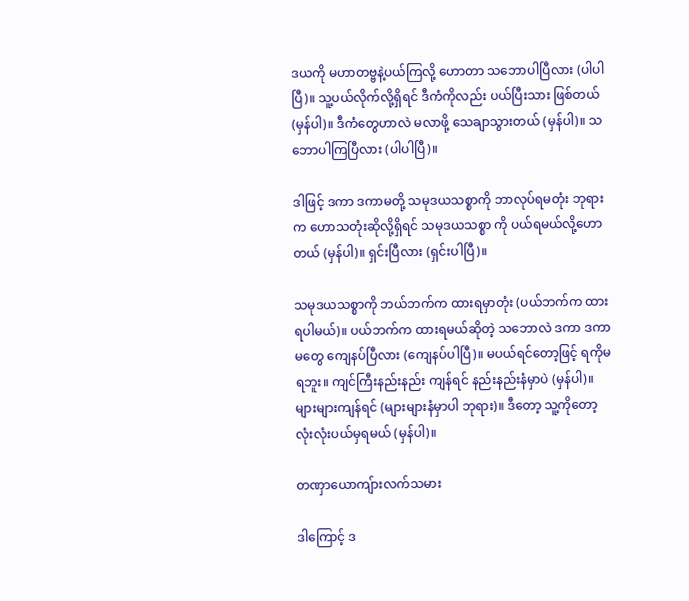ဒယကို မဟာတဗ္ဗနဲ့ပယ်ကြလို့ ဟောတာ သဘောပါပြီလား (ပါပါပြီ)။ သူ့ပယ်လိုက်လို့ရှိရင် ဒီကံကိုလည်း ပယ်ပြီးသား ဖြစ်တယ်(မှန်ပါ)။ ဒီကံတွေဟာလဲ မလာဖို့ သေချာသွားတယ် (မှန်ပါ)။ သဘောပါကြပြီလား (ပါပါပြီ)။

ဒါဖြင့် ဒကာ ဒကာမတို့ သမုဒယသစ္စာကို ဘာလုပ်ရမတုံး ဘုရားက ဟောသတုံးဆိုလို့ရှိရင် သမုဒယသစ္စာ ကို ပယ်ရမယ်လို့ဟောတယ် (မှန်ပါ)။ ရှင်းပြီလား (ရှင်းပါပြီ)။

သမုဒယသစ္စာကို ဘယ်ဘက်က ထားရမှာတုံး (ပယ်ဘက်က ထားရပါမယ်)။ ပယ်ဘက်က ထားရမယ်ဆိုတဲ့ သဘောလဲ ဒကာ ဒကာမတွေ ကျေနပ်ပြီလား (ကျေနပ်ပါပြီ)။ မပယ်ရင်တော့ဖြင့် ရကိုမရဘူး။ ကျင်ကြီးနည်းနည်း ကျန်ရင် နည်းနည်းနံမှာပဲ (မှန်ပါ)။ များများကျန်ရင် (များများနံမှာပါ ဘုရား)။ ဒီတော့ သူ့ကိုတော့ လုံးလုံးပယ်မှရမယ် (မှန်ပါ)။

တဏှာယောကျ်ားလက်သမား

ဒါကြောင့် ဒ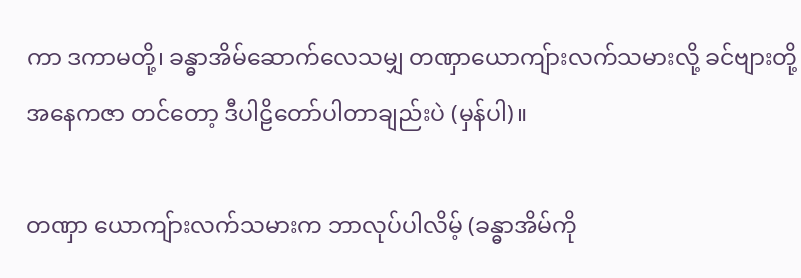ကာ ဒကာမတို့၊ ခန္ဓာအိမ်ဆောက်လေသမျှ တဏှာယောကျ်ားလက်သမားလို့ ခင်ဗျားတို့ အနေကဇာ တင်တော့ ဒီပါဠိတော်ပါတာချည်းပဲ (မှန်ပါ)။

တဏှာ ယောကျ်ားလက်သမားက ဘာလုပ်ပါလိမ့် (ခန္ဓာအိမ်ကို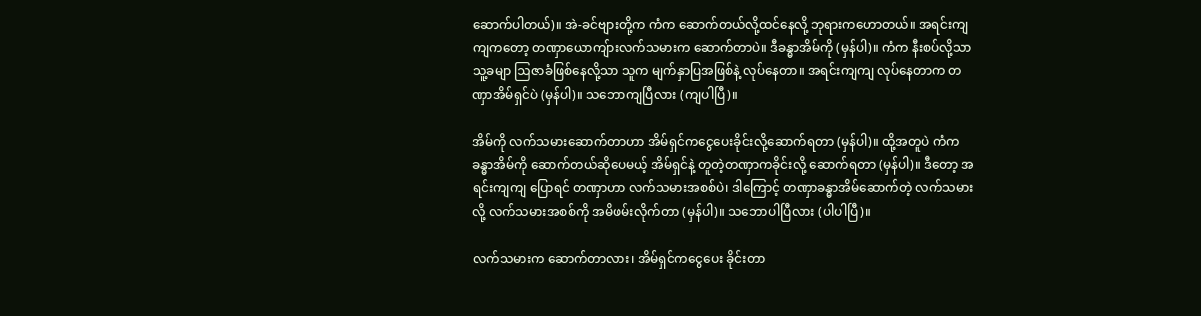ဆောက်ပါတယ်)။ အဲ-ခင်ဗျားတို့က ကံက ဆောက်တယ်လို့ထင်နေလို့ ဘုရားကဟောတယ်။ အရင်းကျကျကတော့ တဏှာယောကျ်ားလက်သမားက ဆောက်တာပဲ။ ဒီခန္ဓာအိမ်ကို (မှန်ပါ)။ ကံက နီးစပ်လို့သာ သူ့ခမျာ ဩဇာခံဖြစ်နေလို့သာ သူက မျက်နှာပြအဖြစ်နဲ့ လုပ်နေတာ။ အရင်းကျကျ လုပ်နေတာက တဏှာအိမ်ရှင်ပဲ (မှန်ပါ)။ သဘောကျပြီလား (ကျပါပြီ)။

အိမ်ကို လက်သမားဆောက်တာဟာ အိမ်ရှင်ကငွေပေးခိုင်းလို့ဆောက်ရတာ (မှန်ပါ)။ ထို့အတူပဲ ကံက ခန္ဓာအိမ်ကို ဆောက်တယ်ဆိုပေမယ့် အိမ်ရှင်နဲ့ တူတဲ့တဏှာကခိုင်းလို့ ဆောက်ရတာ (မှန်ပါ)။ ဒီတော့ အရင်းကျကျ ပြောရင် တဏှာဟာ လက်သမားအစစ်ပဲ၊ ဒါကြောင့် တဏှာခန္ဓာအိမ်ဆောက်တဲ့ လက်သမားလို့ လက်သမားအစစ်ကို အမိဖမ်းလိုက်တာ (မှန်ပါ)။ သဘောပါပြီလား (ပါပါပြီ)။

လက်သမားက ဆောက်တာလား၊ အိမ်ရှင်ကငွေပေး ခိုင်းတာ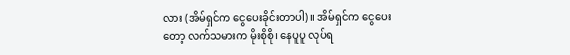လား (အိမ်ရှင်က ငွေပေးခိုင်းတာပါ)။ အိမ်ရှင်က ငွေပေးတော့ လက်သမားက မိုးစိုစို၊ နေပူပူ လုပ်ရ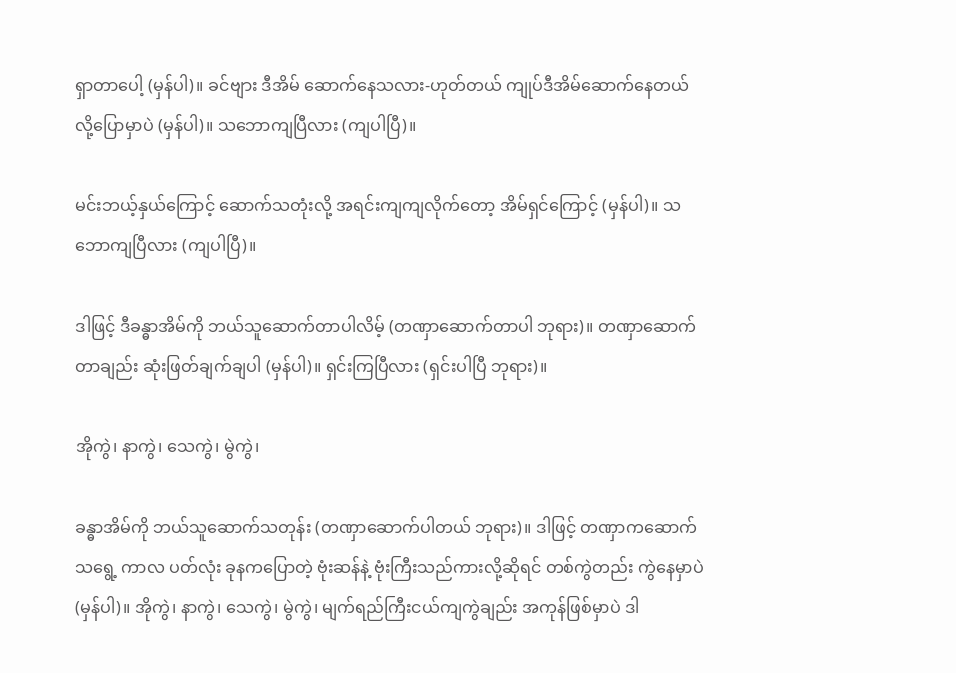ရှာတာပေါ့ (မှန်ပါ)။ ခင်ဗျား ဒီအိမ် ဆောက်နေသလား-ဟုတ်တယ် ကျုပ်ဒီအိမ်ဆောက်နေတယ်လို့ပြောမှာပဲ (မှန်ပါ)။ သဘောကျပြီလား (ကျပါပြီ)။

မင်းဘယ့်နှယ်ကြောင့် ဆောက်သတုံးလို့ အရင်းကျကျလိုက်တော့ အိမ်ရှင်ကြောင့် (မှန်ပါ)။ သဘောကျပြီလား (ကျပါပြီ)။

ဒါဖြင့် ဒီခန္ဓာအိမ်ကို ဘယ်သူဆောက်တာပါလိမ့် (တဏှာဆောက်တာပါ ဘုရား)။ တဏှာဆောက်တာချည်း ဆုံးဖြတ်ချက်ချပါ (မှန်ပါ)။ ရှင်းကြပြီလား (ရှင်းပါပြီ ဘုရား)။

အိုကွဲ၊ နာကွဲ၊ သေကွဲ၊ မွဲကွဲ၊

ခန္ဓာအိမ်ကို ဘယ်သူဆောက်သတုန်း (တဏှာဆောက်ပါတယ် ဘုရား)။ ဒါဖြင့် တဏှာကဆောက်သရွေ့ ကာလ ပတ်လုံး ခုနကပြောတဲ့ ဗုံးဆန်နဲ့ ဗုံးကြီးသည်ကားလို့ဆိုရင် တစ်ကွဲတည်း ကွဲနေမှာပဲ (မှန်ပါ)။ အိုကွဲ၊ နာကွဲ၊ သေကွဲ၊ မွဲကွဲ၊ မျက်ရည်ကြီးငယ်ကျကွဲချည်း အကုန်ဖြစ်မှာပဲ ဒါ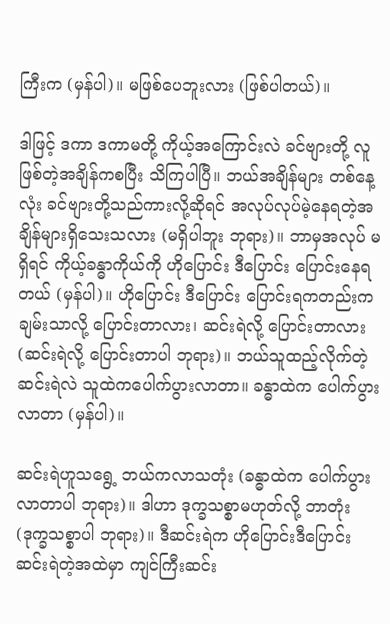ကြီးက (မှန်ပါ)။ မဖြစ်ပေဘူးလား (ဖြစ်ပါတယ်)။

ဒါဖြင့် ဒကာ ဒကာမတို့ ကိုယ့်အကြောင်းလဲ ခင်ဗျားတို့ လူဖြစ်တဲ့အချိန်ကစပြီး သိကြပါပြီ။ ဘယ်အချိန်များ တစ်နေ့လုံး ခင်ဗျားတို့သည်ကားလို့ဆိုရင် အလုပ်လုပ်မဲ့နေရတဲ့အချိန်များရှိသေးသလား (မရှိပါဘူး ဘုရား)။ ဘာမှအလုပ် မရှိရင် ကိုယ့်ခန္ဓာကိုယ်ကို ဟိုပြောင်း ဒီပြောင်း ပြောင်းနေရတယ် (မှန်ပါ)။ ဟိုပြောင်း ဒီပြောင်း ပြောင်းရကတည်းက ချမ်းသာလို့ ပြောင်းတာလား၊ ဆင်းရဲလို့ ပြောင်းတာလား (ဆင်းရဲလို့ ပြောင်းတာပါ ဘုရား)။ ဘယ်သူထည့်လိုက်တဲ့ ဆင်းရဲလဲ သူထဲကပေါက်ပွားလာတာ။ ခန္ဓာထဲက ပေါက်ပွားလာတာ (မှန်ပါ)။

ဆင်းရဲဟူသရွေ့ ဘယ်ကလာသတုံး (ခန္ဓာထဲက ပေါက်ပွားလာတာပါ ဘုရား)။ ဒါဟာ ဒုက္ခသစ္စာမဟုတ်လို့ ဘာတုံး (ဒုက္ခသစ္စာပါ ဘုရား)။ ဒီဆင်းရဲက ဟိုပြောင်းဒီပြောင်း ဆင်းရဲတဲ့အထဲမှာ ကျင်ကြီးဆင်း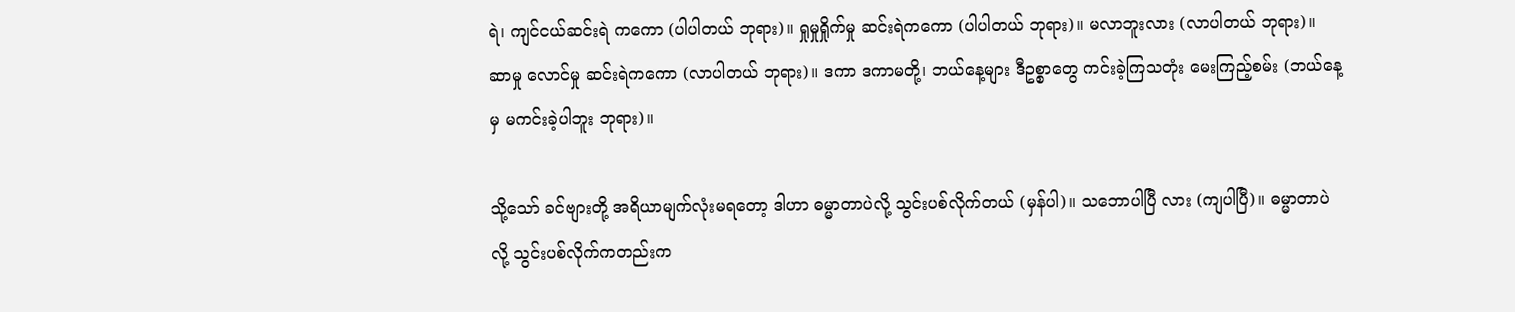ရဲ၊ ကျင်ငယ်ဆင်းရဲ ကကော (ပါပါတယ် ဘုရား)။ ရှုမှုရှိုက်မှု ဆင်းရဲကကော (ပါပါတယ် ဘုရား)။ မလာဘူးလား (လာပါတယ် ဘုရား)။ ဆာမှု လောင်မှု ဆင်းရဲကကော (လာပါတယ် ဘုရား)။ ဒကာ ဒကာမတို့၊ ဘယ်နေ့များ ဒီဥစ္စာတွေ ကင်းခဲ့ကြသတုံး မေးကြည့်စမ်း (ဘယ်နေ့မှ မကင်းခဲ့ပါဘူး ဘုရား)။

သို့သော် ခင်ဗျားတို့ အရိယာမျက်လုံးမရတော့ ဒါဟာ ဓမ္မာတာပဲလို့ သွင်းပစ်လိုက်တယ် (မှန်ပါ)။ သဘောပါပြီ လား (ကျပါပြီ)။ ဓမ္မာတာပဲလို့ သွင်းပစ်လိုက်ကတည်းက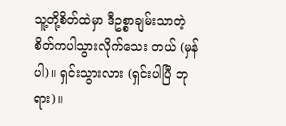သူ့တို့စိတ်ထဲမှာ ဒီဥစ္စာချမ်းသာတဲ့ စိတ်ကပါသွားလိုက်သေး တယ် (မှန်ပါ)။ ရှင်းသွားလား (ရှင်းပါပြီ ဘုရား)။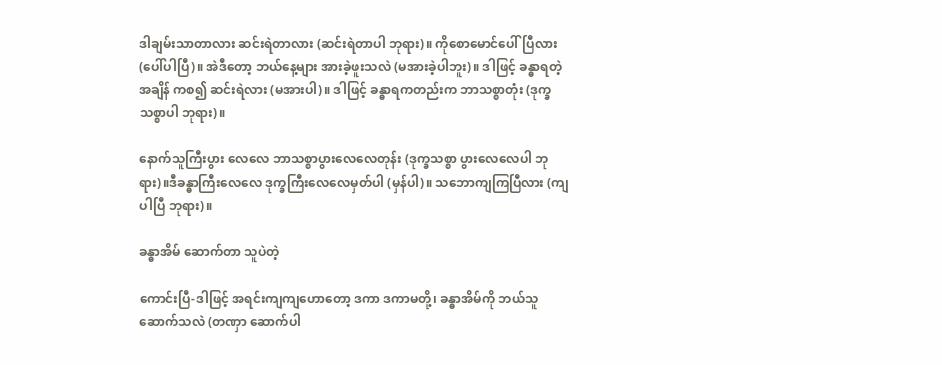ဒါချမ်းသာတာလား ဆင်းရဲတာလား (ဆင်းရဲတာပါ ဘုရား)။ ကိုစောမောင်ပေါ်ပြီလား (ပေါ်ပါပြီ)။ အဲဒီတော့ ဘယ်နေ့များ အားခဲ့ဖူးသလဲ (မအားခဲ့ပါဘူး)။ ဒါဖြင့် ခန္ဓာရတဲ့အချိန် ကစ၍ ဆင်းရဲလား (မအားပါ)။ ဒါဖြင့် ခန္ဓာရကတည်းက ဘာသစ္စာတုံး (ဒုက္ခသစ္စာပါ ဘုရား)။

နောက်သူကြီးပွား လေလေ ဘာသစ္စာပွားလေလေတုန်း (ဒုက္ခသစ္စာ ပွားလေလေပါ ဘုရား)။ဒီခန္ဓာကြီးလေလေ ဒုက္ခကြီးလေလေမှတ်ပါ (မှန်ပါ)။ သဘောကျကြပြီလား (ကျပါပြီ ဘုရား)။

ခန္ဓာအိမ် ဆောက်တာ သူပဲတဲ့

ကောင်းပြီ-ဒါဖြင့် အရင်းကျကျဟောတော့ ဒကာ ဒကာမတို့၊ ခန္ဓာအိမ်ကို ဘယ်သူဆောက်သလဲ (တဏှာ ဆောက်ပါ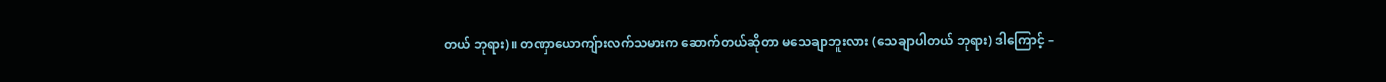တယ် ဘုရား)။ တဏှာယောကျ်ားလက်သမားက ဆောက်တယ်ဆိုတာ မသေချာဘူးလား (သေချာပါတယ် ဘုရား) ဒါကြောင့် –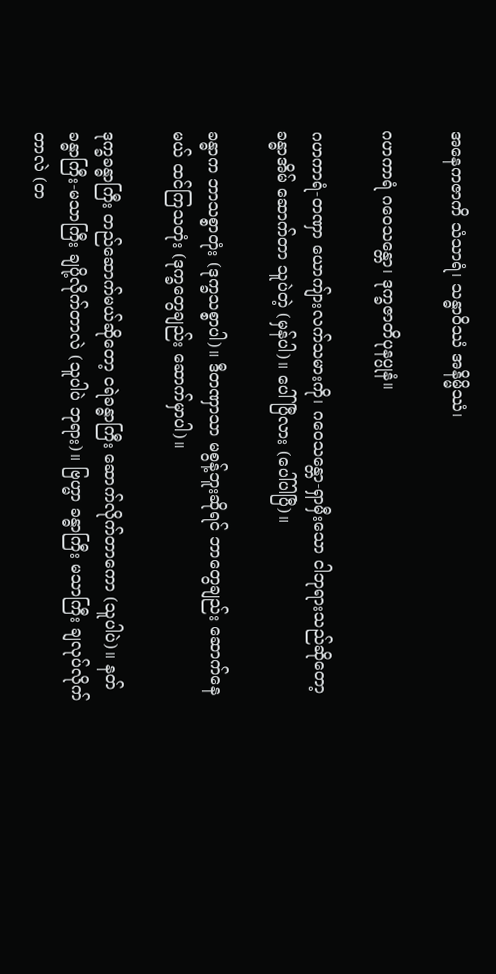အနေကဇာကိ သံသာရံ၊ သန္ဓာဝိဿံ အနိမ္မိဿံ၊

ဂဟကာရံ ဂဝေသန္တော၊ ဒုက္ခဇာတိပုနပ္ပုနံ။

ဂဟကာရံ-တဏှာ ယောကျ်ားလက်သမားကို၊ ဂဝေသန္တော-ရှာမှီးသော ငါဘုရားသည်ဆိုတော့ ခန္ဓာအိမ် ဆောက်တာ သူပဲတဲ့ (မှန်ပါ)။ ပေါ်ပြီလား (ပေါ်ပါပြီ)။

ခန္ဓာက ဘာသစ္စာတုံး (ဒုက္ခသစ္စာပါ)။ ဒီတဏှာသာ မစွန့်ဘူးဆိုရင် ဘာတွေချည်း ဆောက်နေမယ် ထင်ကြသတုံး (ဒုက္ခတွေချည်း ဆောက်မှာပါ)။

ဒုက္ခခန္ဓာကြီး တည်ဆောက်မယ်ဆိုတော့ ငရဲခန္ဓာကြီး ဆောက်လိုက်တာကော (သူပါပဲ)။ နတ်ခန္ဓာကြီး-မသာကြီး ချပို့လိုက်တာလဲ (သူပါပဲ ဘုရား)။ ဗြဟ္မာ ခန္ဓာကြီး မသာကြီး ချလုပ်လိုက်တာလဲ (တ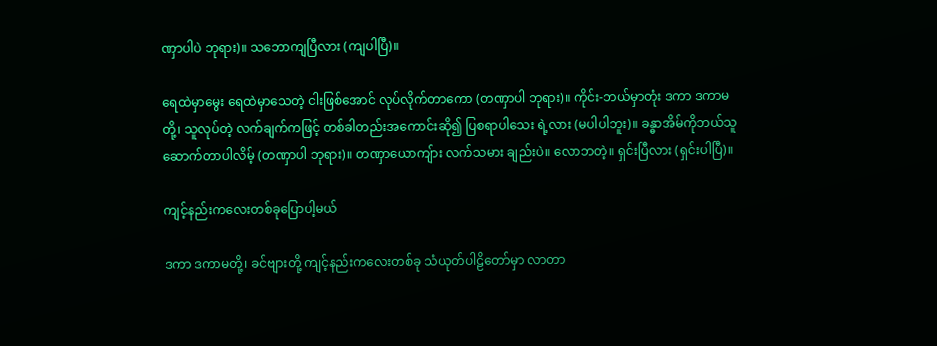ဏှာပါပဲ ဘုရား)။ သဘောကျပြီလား (ကျပါပြီ)။

ရေထဲမှာမွေး ရေထဲမှာသေတဲ့ ငါးဖြစ်အောင် လုပ်လိုက်တာကော (တဏှာပါ ဘုရား)။ ကိုင်း-ဘယ်မှာတုံး ဒကာ ဒကာမတို့၊ သူလုပ်တဲ့ လက်ချက်ကဖြင့် တစ်ခါတည်းအကောင်းဆို၍ ပြစရာပါသေး ရဲ့လား (မပါပါဘူး)။ ခန္ဓာအိမ်ကိုဘယ်သူဆောက်တာပါလိမ့် (တဏှာပါ ဘုရား)။ တဏှာယောကျ်ား လက်သမား ချည်းပဲ။ လောဘတဲ့။ ရှင်းပြီလား (ရှင်းပါပြီ)။

ကျင့်နည်းကလေးတစ်ခုပြောပါ့မယ်

ဒကာ ဒကာမတို့၊ ခင်ဗျားတို့ ကျင့်နည်းကလေးတစ်ခု သံယုတ်ပါဠိတော်မှာ လာတာ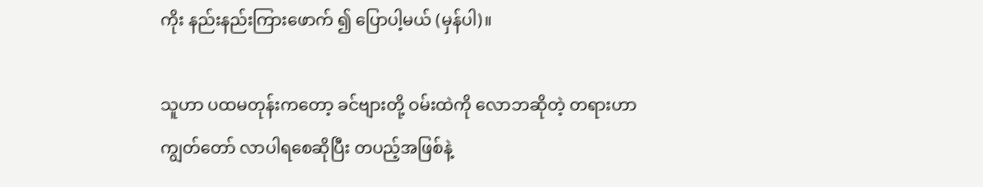ကိုး နည်းနည်းကြားဖောက် ၍ ပြောပါ့မယ် (မှန်ပါ)။

သူဟာ ပထမတုန်းကတော့ ခင်ဗျားတို့ ဝမ်းထဲကို လောဘဆိုတဲ့ တရားဟာ ကျွတ်တော် လာပါရစေဆိုပြီး တပည့်အဖြစ်နဲ့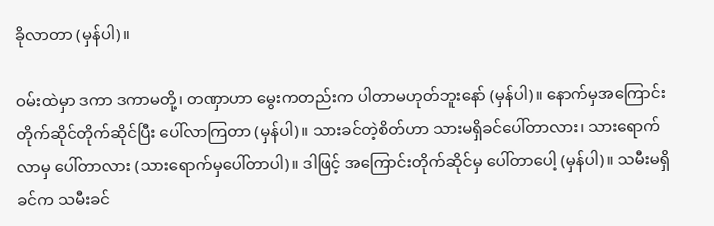ခိုလာတာ (မှန်ပါ)။

ဝမ်းထဲမှာ ဒကာ ဒကာမတို့၊ တဏှာဟာ မွေးကတည်းက ပါတာမဟုတ်ဘူးနော် (မှန်ပါ)။ နောက်မှအကြောင်း တိုက်ဆိုင်တိုက်ဆိုင်ပြီး ပေါ်လာကြတာ (မှန်ပါ)။ သားခင်တဲ့စိတ်ဟာ သားမရှိခင်ပေါ်တာလား၊ သားရောက်လာမှ ပေါ်တာလား (သားရောက်မှပေါ်တာပါ)။ ဒါဖြင့် အကြောင်းတိုက်ဆိုင်မှ ပေါ်တာပေါ့ (မှန်ပါ)။ သမီးမရှိခင်က သမီးခင်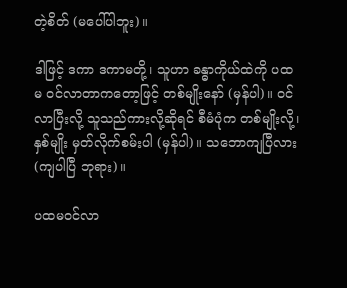တဲ့စိတ် (မပေါ်ပါဘူး)။

ဒါဖြင့် ဒကာ ဒကာမတို့၊ သူဟာ ခန္ဓာကိုယ်ထဲကို ပထမ ဝင်လာတာကတော့ဖြင့် တစ်မျိုးနော် (မှန်ပါ)။ ဝင်လာပြီးလို့ သူသည်ကားလို့ဆိုရင် စီမံပုံက တစ်မျိုးလို့၊ နှစ်မျိုး မှတ်လိုက်စမ်းပါ (မှန်ပါ)။ သဘောကျပြီလား (ကျပါပြီ ဘုရား)။

ပထမဝင်လာ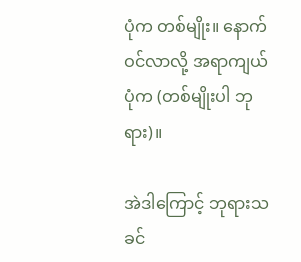ပုံက တစ်မျိုး။ နောက်ဝင်လာလို့ အရာကျယ်ပုံက (တစ်မျိုးပါ ဘုရား)။

အဲဒါကြောင့် ဘုရားသခင်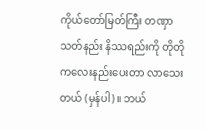ကိုယ်တော်မြတ်ကြီး တဏှာသတ်နည်း နိဿရည်းကို တိုတိုကလေးနည်းပေးတာ လာသေးတယ် (မှန်ပါ)။ ဘယ်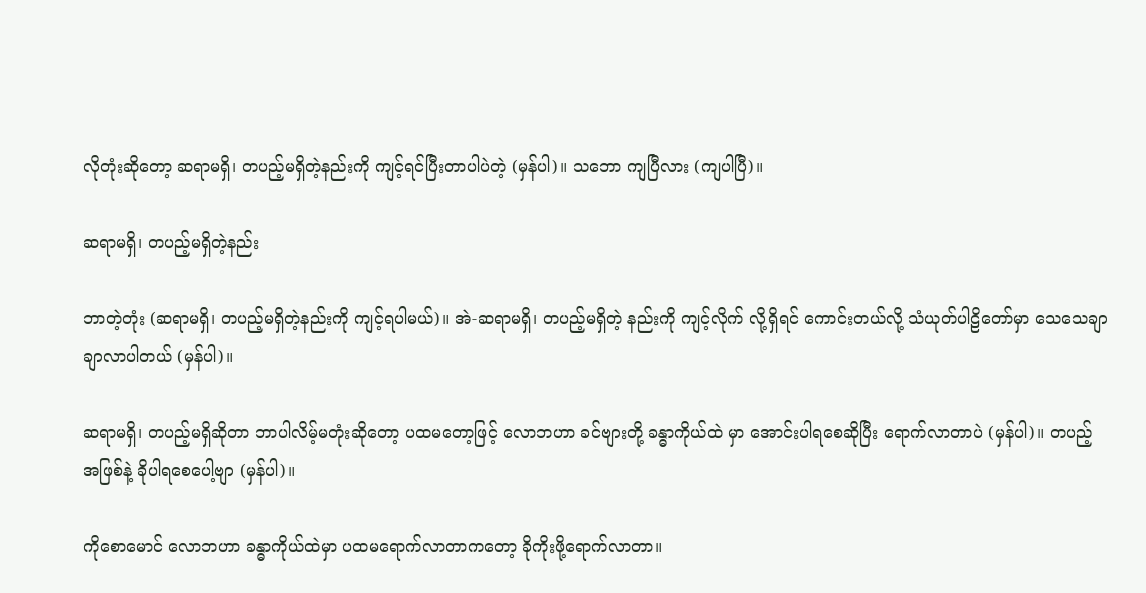လိုတုံးဆိုတော့ ဆရာမရှိ၊ တပည့်မရှိတဲ့နည်းကို ကျင့်ရင်ပြီးတာပါပဲတဲ့ (မှန်ပါ)။ သဘော ကျပြီလား (ကျပါပြီ)။

ဆရာမရှိ၊ တပည့်မရှိတဲ့နည်း

ဘာတဲ့တုံး (ဆရာမရှိ၊ တပည့်မရှိတဲ့နည်းကို ကျင့်ရပါမယ်)။ အဲ-ဆရာမရှိ၊ တပည့်မရှိတဲ့ နည်းကို ကျင့်လိုက် လို့ရှိရင် ကောင်းတယ်လို့ သံယုတ်ပါဠိတော်မှာ သေသေချာချာလာပါတယ် (မှန်ပါ)။

ဆရာမရှိ၊ တပည့်မရှိဆိုတာ ဘာပါလိမ့်မတုံးဆိုတော့ ပထမတော့ဖြင့် လောဘဟာ ခင်ဗျားတို့ ခန္ဓာကိုယ်ထဲ မှာ အောင်းပါရစေဆိုပြီး ရောက်လာတာပဲ (မှန်ပါ)။ တပည့်အဖြစ်နဲ့ ခိုပါရစေပေါ့ဗျာ (မှန်ပါ)။

ကိုစောမောင် လောဘဟာ ခန္ဓာကိုယ်ထဲမှာ ပထမရောက်လာတာကတော့ ခိုကိုးဖို့ရောက်လာတာ။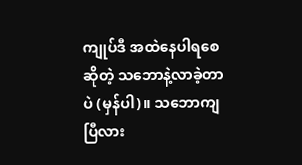ကျုပ်ဒီ အထဲနေပါရစေဆိုတဲ့ သဘောနဲ့လာခဲ့တာပဲ (မှန်ပါ)။ သဘောကျပြီလား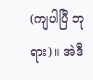(ကျပါပြီ ဘုရား)။ အဲဒီ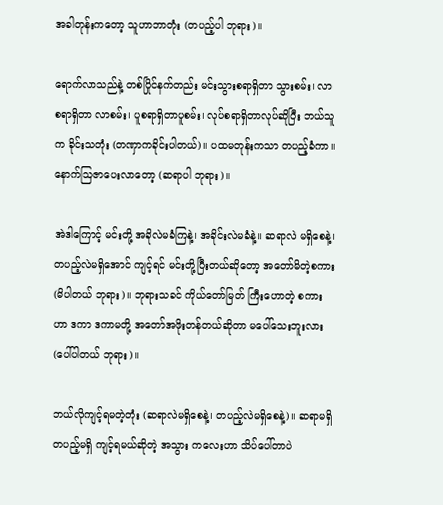အခါတုန်းကတော့ သူဟာဘာတုံး (တပည့်ပါ ဘုရား)။

ရောက်လာသည်နဲ့ တစ်ပြိုင်နက်တည်း မင်းသွားစရာရှိတာ သွားစမ်း၊ လာစရာရှိတာ လာစမ်း၊ ပူစရာရှိတာပူစမ်း၊ လုပ်စရာရှိတာလုပ်ဆိုပြီး ဘယ်သူက ခိုင်းသတုံး (တဏှာကခိုင်းပါတယ်)။ ပထမတုန်းကသာ တပည့်ခံကာ။ နောက်ဩဇာပေးလာတော့ (ဆရာပါ ဘုရား)။

အဲဒါကြောင့် မင်းတို့ အခိုလဲမခံကြနဲ့၊ အခိုင်းလဲမခံနဲ့။ ဆရာလဲ မရှိစေနဲ့၊ တပည့်လဲမရှိအောင် ကျင့်ရင် မင်းတို့ပြီးတယ်ဆိုတော့ အတော်မိတဲ့စကား (မိပါတယ် ဘုရား)။ ဘုရားသခင် ကိုယ်တော်မြတ် ကြီးဟောတဲ့ စကားဟာ ဒကာ ဒကာမတို့ အတော်အဖိုးတန်တယ်ဆိုတာ မပေါ်သေးဘူးလား (ပေါ်ပါတယ် ဘုရား)။

ဘယ်လိုကျင့်ရမတဲ့တုံး (ဆရာလဲမရှိစေနဲ့၊ တပည့်လဲမရှိစေနဲ့)။ ဆရာမရှိ တပည့်မရှိ ကျင့်ရမယ်ဆိုတဲ့ အသွား ကလေးဟာ သိပ်ပေါ်တာပဲ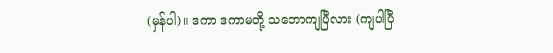(မှန်ပါ)။ ဒကာ ဒကာမတို့ သဘောကျပြီလား (ကျပါပြီ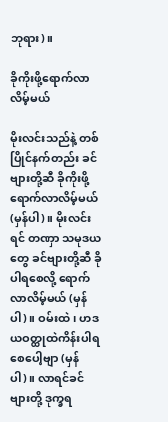ဘုရား)။

ခိုကိုးဖို့ရောက်လာလိမ့်မယ်

မိုးလင်းသည်နဲ့ တစ်ပြိုင်နက်တည်း ခင်ဗျားတို့ဆီ ခိုကိုးဖို့ရောက်လာလိမ့်မယ် (မှန်ပါ)။ မိုးလင်းရင် တဏှာ သမုဒယတွေ ခင်ဗျားတို့ဆီ ခိုပါရစေလို့ ရောက်လာလိမ့်မယ် (မှန်ပါ)။ ဝမ်းထဲ၊ ဟဒယဝတ္ထုထဲကိန်းပါရစေပေါ့ဗျာ (မှန်ပါ)။ လာရင်ခင်ဗျားတို့ ဒုက္ခရ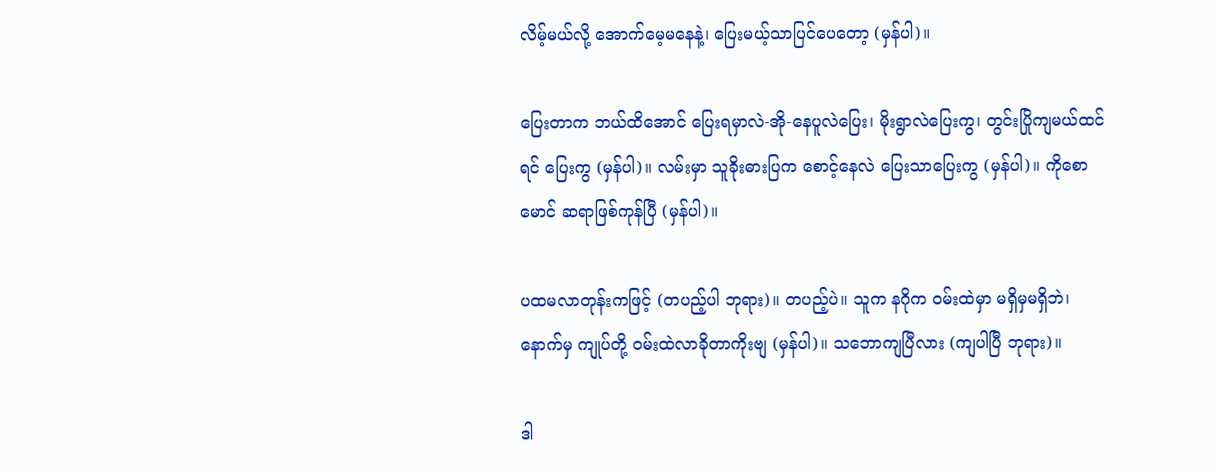လိမ့်မယ်လို့ အောက်မေ့မနေနဲ့၊ ပြေးမယ့်သာပြင်ပေတော့ (မှန်ပါ)။

ပြေးတာက ဘယ်ထိအောင် ပြေးရမှာလဲ-အို-နေပူလဲပြေး၊ မိုးရွာလဲပြေးကွ၊ တွင်းပြိုကျမယ်ထင်ရင် ပြေးကွ (မှန်ပါ)။ လမ်းမှာ သူခိုးဓားပြက စောင့်နေလဲ ပြေးသာပြေးကွ (မှန်ပါ)။ ကိုစောမောင် ဆရာဖြစ်ကုန်ပြီ (မှန်ပါ)။

ပထမလာတုန်းကဖြင့် (တပည့်ပါ ဘုရား)။ တပည့်ပဲ။ သူက နဂိုက ဝမ်းထဲမှာ မရှိမှမရှိဘဲ၊ နောက်မှ ကျုပ်တို့ ဝမ်းထဲလာခိုတာကိုးဗျ (မှန်ပါ)။ သဘောကျပြီလား (ကျပါပြီ ဘုရား)။

ဒါ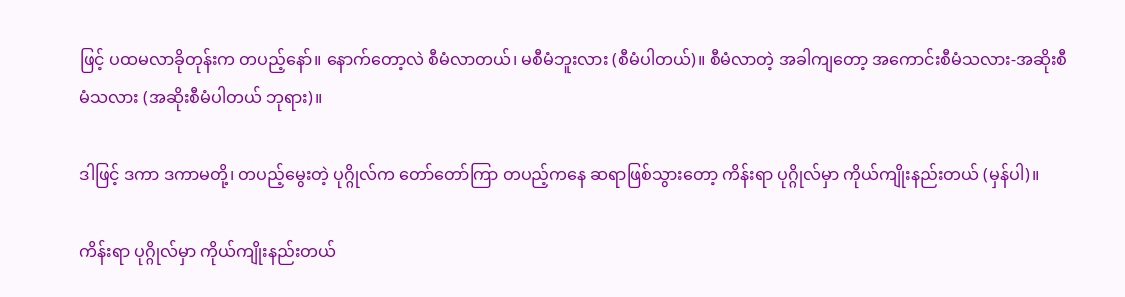ဖြင့် ပထမလာခိုတုန်းက တပည့်နော်။ နောက်တော့လဲ စီမံလာတယ်၊ မစီမံဘူးလား (စီမံပါတယ်)။ စီမံလာတဲ့ အခါကျတော့ အကောင်းစီမံသလား-အဆိုးစီမံသလား (အဆိုးစီမံပါတယ် ဘုရား)။

ဒါဖြင့် ဒကာ ဒကာမတို့၊ တပည့်မွေးတဲ့ ပုဂ္ဂိုလ်က တော်တော်ကြာ တပည့်ကနေ ဆရာဖြစ်သွားတော့ ကိန်းရာ ပုဂ္ဂိုလ်မှာ ကိုယ်ကျိုးနည်းတယ် (မှန်ပါ)။

ကိန်းရာ ပုဂ္ဂိုလ်မှာ ကိုယ်ကျိုးနည်းတယ်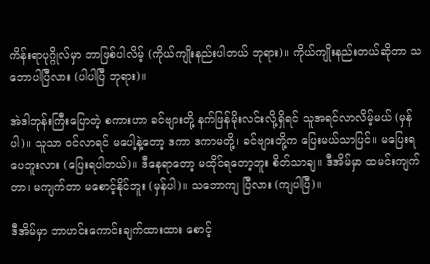ကိန်းရာပုဂ္ဂိုလ်မှာ ဘာဖြစ်ပါလိမ့် (ကိုယ်ကျိုးနည်းပါတယ် ဘုရား)။ ကိုယ်ကျိုးနည်းတယ်ဆိုတာ သဘောပါပြီလား (ပါပါပြီ ဘုရား)။

အဲဒါဘုန်းကြီးပြောတဲ့ စကားဟာ ခင်ဗျားတို့ နက်ဖြန်မိုးလင်းလို့ရှိရင် သူအရင်လာလိမ့်မယ် (မှန်ပါ)။ သူသာ ဝင်လာရင် မပေါ့နဲ့တော့ ဒကာ ဒကာမတို့၊ ခင်ဗျားတို့က ပြေးမယ်သာပြင်။ မပြေးရပေဘူးလား (ပြေးရပါတယ်)။ ဒီနေရာတော့ မထိုင်ရတော့ဘူး စိတ်သာချ။ ဒီအိမ်မှာ ထမင်းကျက်တာ၊ မကျက်တာ မစောင့်နိုင်ဘူး (မှန်ပါ)။ သဘောကျ ပြီလား (ကျပါပြီ)။

ဒီအိမ်မှာ ဘာဟင်းကောင်းချက်ထားထား စောင့်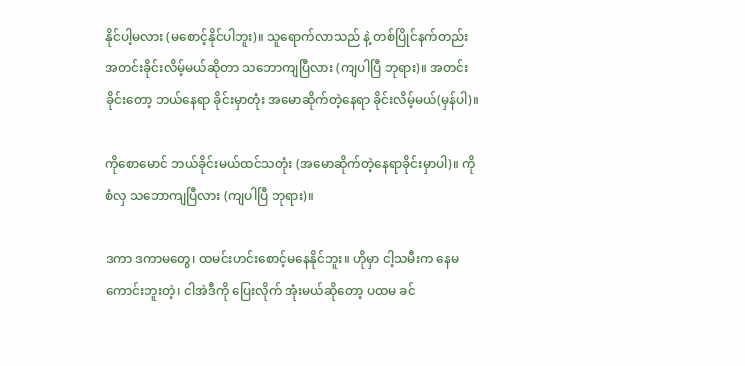နိုင်ပါ့မလား (မစောင့်နိုင်ပါဘူး)။ သူရောက်လာသည် နဲ့ တစ်ပြိုင်နက်တည်း အတင်းခိုင်းလိမ့်မယ်ဆိုတာ သဘောကျပြီလား (ကျပါပြီ ဘုရား)။ အတင်းခိုင်းတော့ ဘယ်နေရာ ခိုင်းမှာတုံး အမောဆိုက်တဲ့နေရာ ခိုင်းလိမ့်မယ်(မှန်ပါ)။

ကိုစောမောင် ဘယ်ခိုင်းမယ်ထင်သတုံး (အမောဆိုက်တဲ့နေရာခိုင်းမှာပါ)။ ကိုစံလှ သဘောကျပြီလား (ကျပါပြီ ဘုရား)။

ဒကာ ဒကာမတွေ၊ ထမင်းဟင်းစောင့်မနေနိုင်ဘူး။ ဟိုမှာ ငါ့သမီးက နေမကောင်းဘူးတဲ့၊ ငါအဲဒီကို ပြေးလိုက် အုံးမယ်ဆိုတော့ ပထမ ခင်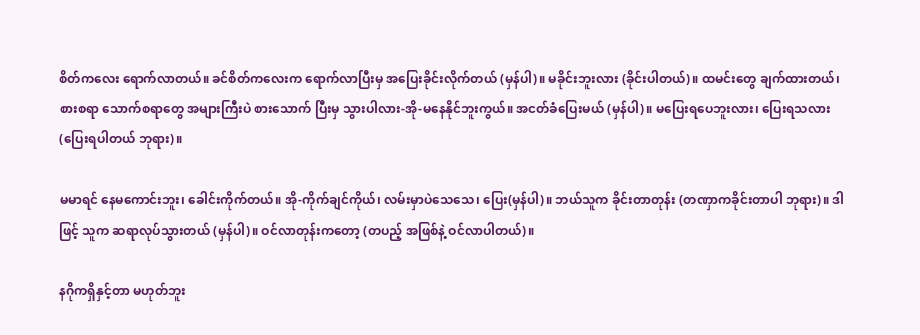စိတ်ကလေး ရောက်လာတယ်။ ခင်စိတ်ကလေးက ရောက်လာပြီးမှ အပြေးခိုင်းလိုက်တယ် (မှန်ပါ)။ မခိုင်းဘူးလား (ခိုင်းပါတယ်)။ ထမင်းတွေ ချက်ထားတယ်၊ စားစရာ သောက်စရာတွေ အများကြီးပဲ စားသောက် ပြီးမှ သွားပါလား-အို-မနေနိုင်ဘူးကွယ်။ အငတ်ခံပြေးမယ် (မှန်ပါ)။ မပြေးရပေဘူးလား၊ ပြေးရသလား (ပြေးရပါတယ် ဘုရား)။

မမာရင် နေမကောင်းဘူး၊ ခေါင်းကိုက်တယ်။ အို-ကိုက်ချင်ကိုယ်၊ လမ်းမှာပဲသေသေ၊ ပြေး(မှန်ပါ)။ ဘယ်သူက ခိုင်းတာတုန်း (တဏှာကခိုင်းတာပါ ဘုရား)။ ဒါဖြင့် သူက ဆရာလုပ်သွားတယ် (မှန်ပါ)။ ဝင်လာတုန်းကတော့ (တပည့် အဖြစ်နဲ့ ဝင်လာပါတယ်)။

နဂိုကရှိနှင့်တာ မဟုတ်ဘူး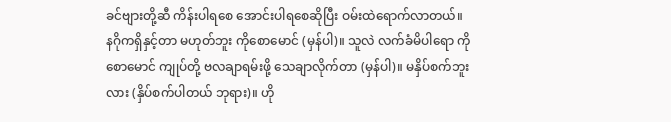ခင်ဗျားတို့ဆီ ကိန်းပါရစေ အောင်းပါရစေဆိုပြီး ဝမ်းထဲရောက်လာတယ်။ နဂိုကရှိနှင့်တာ မဟုတ်ဘူး ကိုစောမောင် (မှန်ပါ)။ သူလဲ လက်ခံမိပါရော ကိုစောမောင် ကျုပ်တို့ ဗလချာရမ်းဖို့ သေချာလိုက်တာ (မှန်ပါ)။ မနှိပ်စက်ဘူးလား (နှိပ်စက်ပါတယ် ဘုရား)။ ဟို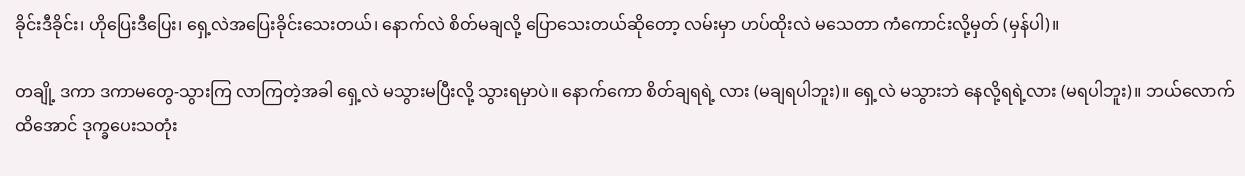ခိုင်းဒီခိုင်း၊ ဟိုပြေးဒီပြေး၊ ရှေ့လဲအပြေးခိုင်းသေးတယ်၊ နောက်လဲ စိတ်မချလို့ ပြောသေးတယ်ဆိုတော့ လမ်းမှာ ဟပ်ထိုးလဲ မသေတာ ကံကောင်းလို့မှတ် (မှန်ပါ)။

တချို့ ဒကာ ဒကာမတွေ-သွားကြ လာကြတဲ့အခါ ရှေ့လဲ မသွားမပြီးလို့ သွားရမှာပဲ။ နောက်ကော စိတ်ချရရဲ့ လား (မချရပါဘူး)။ ရှေ့လဲ မသွားဘဲ နေလို့ရရဲ့လား (မရပါဘူး)။ ဘယ်လောက်ထိအောင် ဒုက္ခပေးသတုံး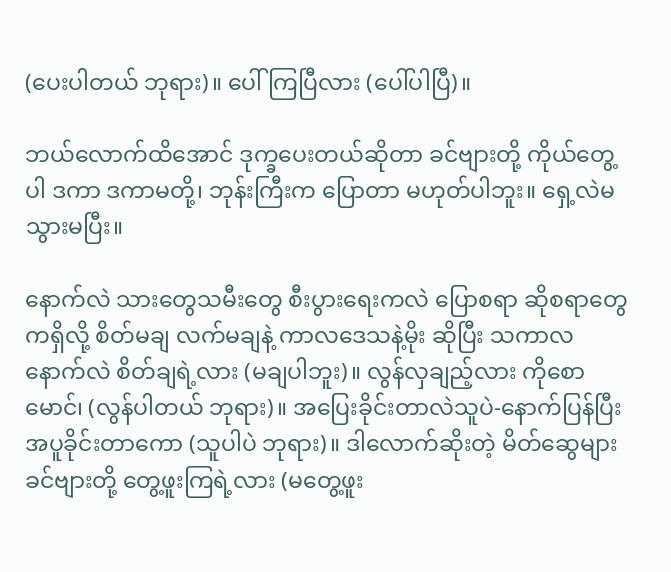(ပေးပါတယ် ဘုရား)။ ပေါ်ကြပြီလား (ပေါ်ပါပြီ)။

ဘယ်လောက်ထိအောင် ဒုက္ခပေးတယ်ဆိုတာ ခင်ဗျားတို့ ကိုယ်တွေ့ပါ ဒကာ ဒကာမတို့၊ ဘုန်းကြီးက ပြောတာ မဟုတ်ပါဘူး။ ရှေ့လဲမသွားမပြီး။

နောက်လဲ သားတွေသမီးတွေ စီးပွားရေးကလဲ ပြောစရာ ဆိုစရာတွေကရှိလို့ စိတ်မချ လက်မချနဲ့ ကာလဒေသနဲ့မိုး ဆိုပြီး သကာလ နောက်လဲ စိတ်ချရဲ့လား (မချပါဘူး)။ လွန်လှချည့်လား ကိုစောမောင်၊ (လွန်ပါတယ် ဘုရား)။ အပြေးခိုင်းတာလဲသူပဲ-နောက်ပြန်ပြီး အပူခိုင်းတာကော (သူပါပဲ ဘုရား)။ ဒါလောက်ဆိုးတဲ့ မိတ်ဆွေများ ခင်ဗျားတို့ တွေ့ဖူးကြရဲ့လား (မတွေ့ဖူး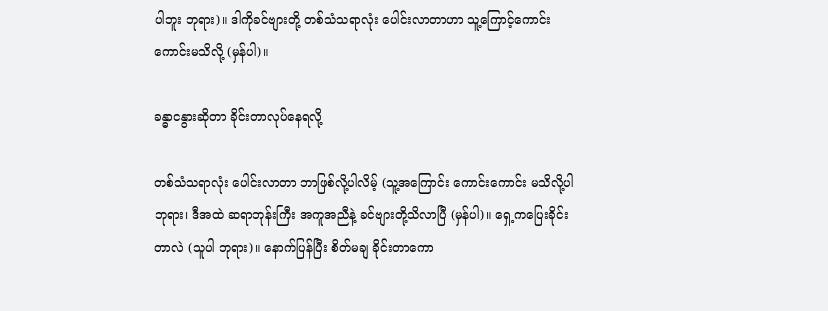ပါဘူး ဘုရား)။ ဒါကိုခင်ဗျားတို့ တစ်သံသရာလုံး ပေါင်းလာတာဟာ သူ့ကြောင့်ကောင်းကောင်းမသိလို့ (မှန်ပါ)။

ခန္ဓာငနွားဆိုတာ ခိုင်းတာလုပ်နေရလို့

တစ်သံသရာလုံး ပေါင်းလာတာ ဘာဖြစ်လို့ပါလိမ့် (သူ့အကြောင်း ကောင်းကောင်း မသိလို့ပါဘုရား၊ ဒီအထဲ ဆရာဘုန်းကြီး အကူအညီနဲ့ ခင်ဗျားတို့သိလာပြီ (မှန်ပါ)။ ရှေ့ကပြေးခိုင်းတာလဲ (သူပါ ဘုရား)။ နောက်ပြန်ပြီး စိတ်မချ ခိုင်းတာကော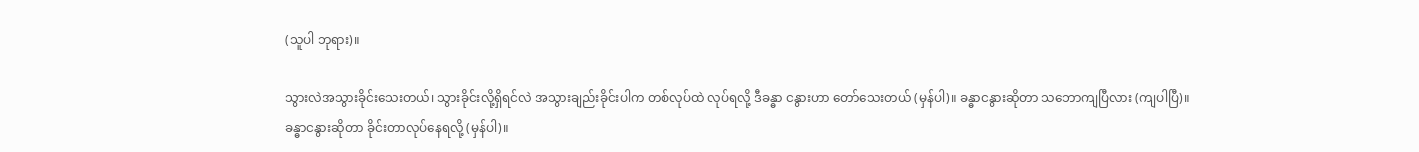(သူပါ ဘုရား)။

သွားလဲအသွားခိုင်းသေးတယ်၊ သွားခိုင်းလို့ရှိရင်လဲ အသွားချည်းခိုင်းပါက တစ်လုပ်ထဲ လုပ်ရလို့ ဒီခန္ဓာ ငနွားဟာ တော်သေးတယ် (မှန်ပါ)။ ခန္ဓာငနွားဆိုတာ သဘောကျပြီလား (ကျပါပြီ)။ ခန္ဓာငနွားဆိုတာ ခိုင်းတာလုပ်နေရလို့ (မှန်ပါ)။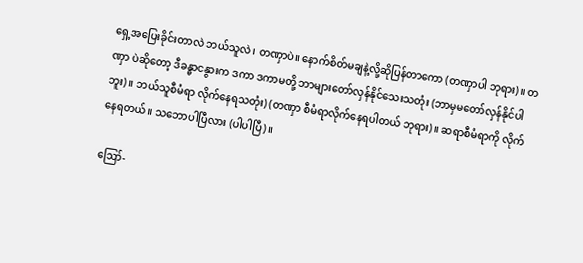ရှေ့အပြေးခိုင်းတာလဲ ဘယ်သူလဲ၊ တဏှာပဲ။ နောက်စိတ်မချနဲ့လို့ဆိုပြန်တာကော (တဏှာပါ ဘုရား)။ တဏှာ ပဲဆိုတော့ ဒီခန္ဓာငနွားက ဒကာ ဒကာမတို့ ဘာများတော်လှန်နိုင်သေးသတုံး (ဘာမှမတော်လှန်နိုင်ပါဘူး)။ ဘယ်သူစီမံရာ လိုက်နေရသတုံး) (တဏှာ စီမံရာလိုက်နေရပါတယ် ဘုရား)။ ဆရာစီမံရာကို လိုက်နေရတယ်။ သဘောပါပြီလား (ပါပါပြီ)။

ဪ-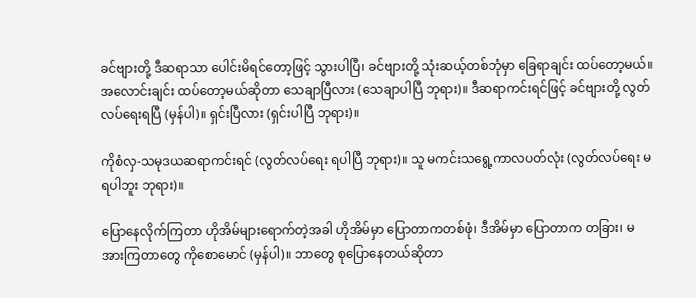ခင်ဗျားတို့ ဒီဆရာသာ ပေါင်းမိရင်တော့ဖြင့် သွားပါပြီ၊ ခင်ဗျားတို့ သုံးဆယ့်တစ်ဘုံမှာ ခြေရာချင်း ထပ်တော့မယ်။ အလောင်းချင်း ထပ်တော့မယ်ဆိုတာ သေချာပြီလား (သေချာပါပြီ ဘုရား)။ ဒီဆရာကင်းရင်ဖြင့် ခင်ဗျားတို့ လွတ်လပ်ရေးရပြီ (မှန်ပါ)။ ရှင်းပြီလား (ရှင်းပါပြီ ဘုရား)။

ကိုစံလှ-သမုဒယဆရာကင်းရင် (လွတ်လပ်ရေး ရပါပြီ ဘုရား)။ သူ မကင်းသရွေ့ကာလပတ်လုံး (လွတ်လပ်ရေး မရပါဘူး ဘုရား)။

ပြောနေလိုက်ကြတာ ဟိုအိမ်များရောက်တဲ့အခါ ဟိုအိမ်မှာ ပြောတာကတစ်ဖုံ၊ ဒီအိမ်မှာ ပြောတာက တခြား၊ မအားကြတာတွေ ကိုစောမောင် (မှန်ပါ)။ ဘာတွေ စုပြောနေတယ်ဆိုတာ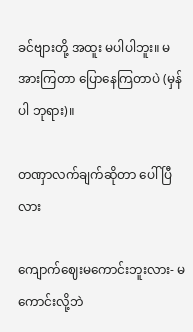ခင်ဗျားတို့ အထူး မပါပါဘူး။ မအားကြတာ ပြောနေကြတာပဲ (မှန်ပါ ဘုရား)။

တဏှာလက်ချက်ဆိုတာ ပေါ်ပြီလား

ကျောက်ဈေးမကောင်းဘူးလား- မကောင်းလို့ဘဲ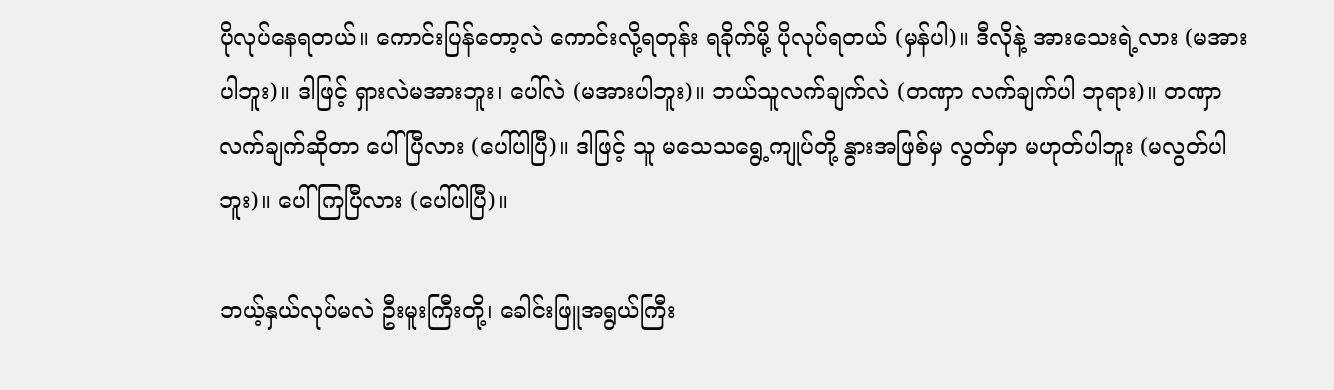ပိုလုပ်နေရတယ်။ ကောင်းပြန်တော့လဲ ကောင်းလို့ရတုန်း ရခိုက်မို့ ပိုလုပ်ရတယ် (မှန်ပါ)။ ဒီလိုနဲ့ အားသေးရဲ့လား (မအားပါဘူး)။ ဒါဖြင့် ရှားလဲမအားဘူး၊ ပေါ်လဲ (မအားပါဘူး)။ ဘယ်သူလက်ချက်လဲ (တဏှာ လက်ချက်ပါ ဘုရား)။ တဏှာလက်ချက်ဆိုတာ ပေါ်ပြီလား (ပေါ်ပါပြီ)။ ဒါဖြင့် သူ မသေသရွေ့ကျုပ်တို့ နွားအဖြစ်မှ လွတ်မှာ မဟုတ်ပါဘူး (မလွတ်ပါဘူး)။ ပေါ်ကြပြီလား (ပေါ်ပါပြီ)။

ဘယ့်နှယ်လုပ်မလဲ ဦးမူးကြီးတို့၊ ခေါင်းဖြူအရွယ်ကြီး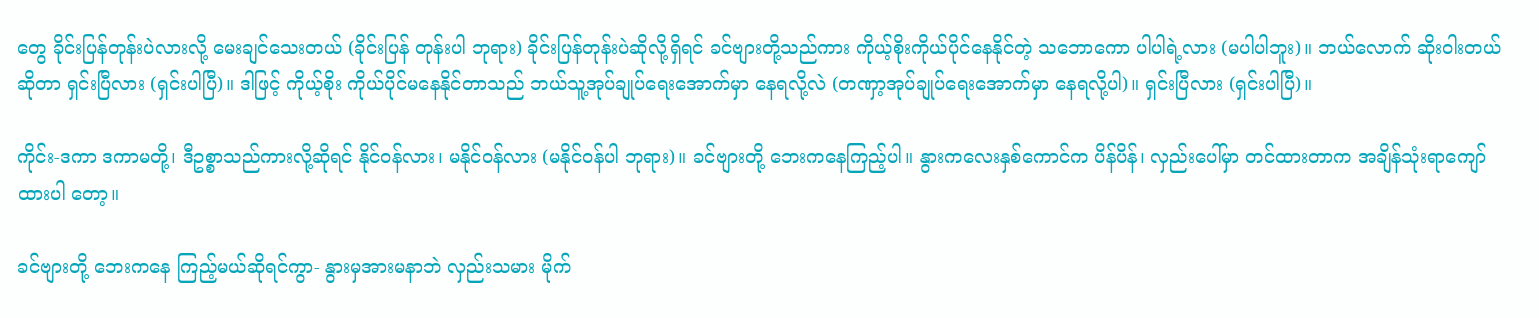တွေ ခိုင်းပြန်တုန်းပဲလားလို့ မေးချင်သေးတယ် (ခိုင်းပြန် တုန်းပါ ဘုရား) ခိုင်းပြန်တုန်းပဲဆိုလို့ရှိရင် ခင်ဗျားတို့သည်ကား ကိုယ့်စိုးကိုယ်ပိုင်နေနိုင်တဲ့ သဘောကော ပါပါရဲ့လား (မပါပါဘူး)။ ဘယ်လောက် ဆိုးဝါးတယ်ဆိုတာ ရှင်းပြီလား (ရှင်းပါပြီ)။ ဒါဖြင့် ကိုယ့်စိုး ကိုယ်ပိုင်မနေနိုင်တာသည် ဘယ်သူ့အုပ်ချုပ်ရေးအောက်မှာ နေရလို့လဲ (တဏှာ့အုပ်ချုပ်ရေးအောက်မှာ နေရလို့ပါ)။ ရှင်းပြီလား (ရှင်းပါပြီ)။

ကိုင်း-ဒကာ ဒကာမတို့၊ ဒီဥစ္စာသည်ကားလို့ဆိုရင် နိုင်ဝန်လား၊ မနိုင်ဝန်လား (မနိုင်ဝန်ပါ ဘုရား)။ ခင်ဗျားတို့ ဘေးကနေကြည့်ပါ။ နွားကလေးနှစ်ကောင်က ပိန်ပိန်၊ လှည်းပေါ်မှာ တင်ထားတာက အချိန်သုံးရာကျော်ထားပါ တော့။

ခင်ဗျားတို့ ဘေးကနေ ကြည့်မယ်ဆိုရင်ကွာ- နွားမှအားမနာဘဲ လှည်းသမား မိုက်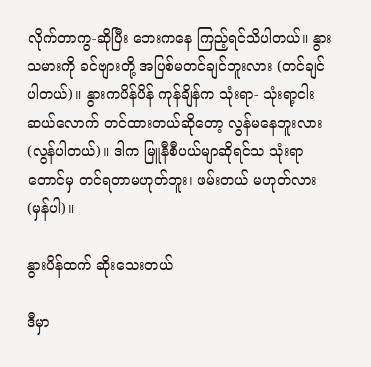လိုက်တာကွ-ဆိုပြီး ဘေးကနေ ကြည့်ရင်သိပါတယ်။ နွားသမားကို ခင်ဗျားတို့ အပြစ်မတင်ချင်ဘူးလား (တင်ချင်ပါတယ်)။ နွားကပိန်ပိန် ကုန်ချိန်က သုံးရာ- သုံးရာ့ငါးဆယ်လောက် တင်ထားတယ်ဆိုတော့ လွန်မနေဘူးလား (လွန်ပါတယ်)။ ဒါက မြူနီစီပယ်မျာဆိုရင်သ သုံးရာတောင်မှ တင်ရတာမဟုတ်ဘူး၊ ဖမ်းတယ် မဟုတ်လား (မှန်ပါ)။

နွားပိန်ထက် ဆိုးသေးတယ်

ဒီမှာ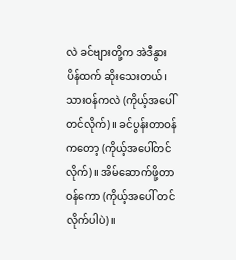လဲ ခင်ဗျားတို့က အဲဒီနွားပိန်ထက် ဆိုးသေးတယ်၊ သားဝန်ကလဲ (ကိုယ့်အပေါ်တင်လိုက်)။ ခင်ပွန်းတာဝန် ကတော့ (ကိုယ့်အပေါ်တင်လိုက်)။ အိမ်ဆောက်ဖို့တာဝန်ကော (ကိုယ့်အပေါ် တင်လိုက်ပါပဲ)။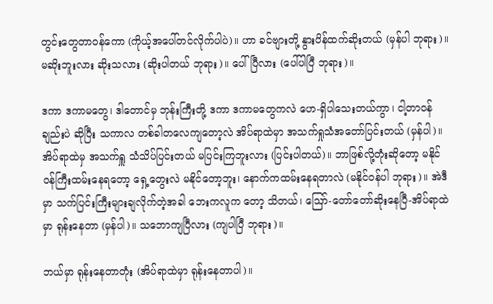တွင်းတွေတာဝန်ကော (ကိုယ့်အပေါ်တင်လိုက်ပါပဲ)။ ဟာ ခင်ဗျားတို့ နွားပိန်ထက်ဆိုးတယ် (မှန်ပါ ဘုရား)။ မဆိုးဘူးလား ဆိုးသလား (ဆိုးပါတယ် ဘုရား)။ ပေါ်ပြီလား (ပေါ်ပါပြီ ဘုရား)။

ဒကာ ဒကာမတွေ၊ ဒါတောင်မှ ဘုန်းကြီးတို့ ဒကာ ဒကာမတွေကလဲ ဟေ-ရှိပါသေးတယ်ကွာ၊ ငါ့တာဝန်ချည်းပဲ ဆိုပြီး သကာလ တစ်ခါတလေကျတော့လဲ အိပ်ရာထဲမှာ အသက်ရှုသံအတော်ပြင်းတယ် (မှန်ပါ)။ အိပ်ရာထဲမှ အသက်ရှူ သံသိပ်ပြင်းတယ် မပြင်းကြဘူးလား (ပြင်းပါတယ်)။ ဘာဖြစ်လို့တုံးဆိုတော့ မနိုင်ဝန်ကြီးထမ်းနေရတော့ ရှေ့တွေးလဲ မနိုင်တော့ဘူး၊ နောက်ကထမ်းနေရတာလဲ (မနိုင်ဝန်ပါ ဘုရား)။ အဲဒီမှာ သက်ပြင်းကြီးများချလိုက်တဲ့အခါ ဘေးကလူက တော့ သိတယ်၊ ဪ-တော်တော်ဆိုးနေပြီ-အိပ်ရာထဲမှာ ရုန်းနေတာ (မှန်ပါ)။ သဘောကျပြီလား (ကျပါပြီ ဘုရား)။

ဘယ်မှာ ရုန်းနေတာတုံး (အိပ်ရာထဲမှာ ရုန်းနေတာပါ)။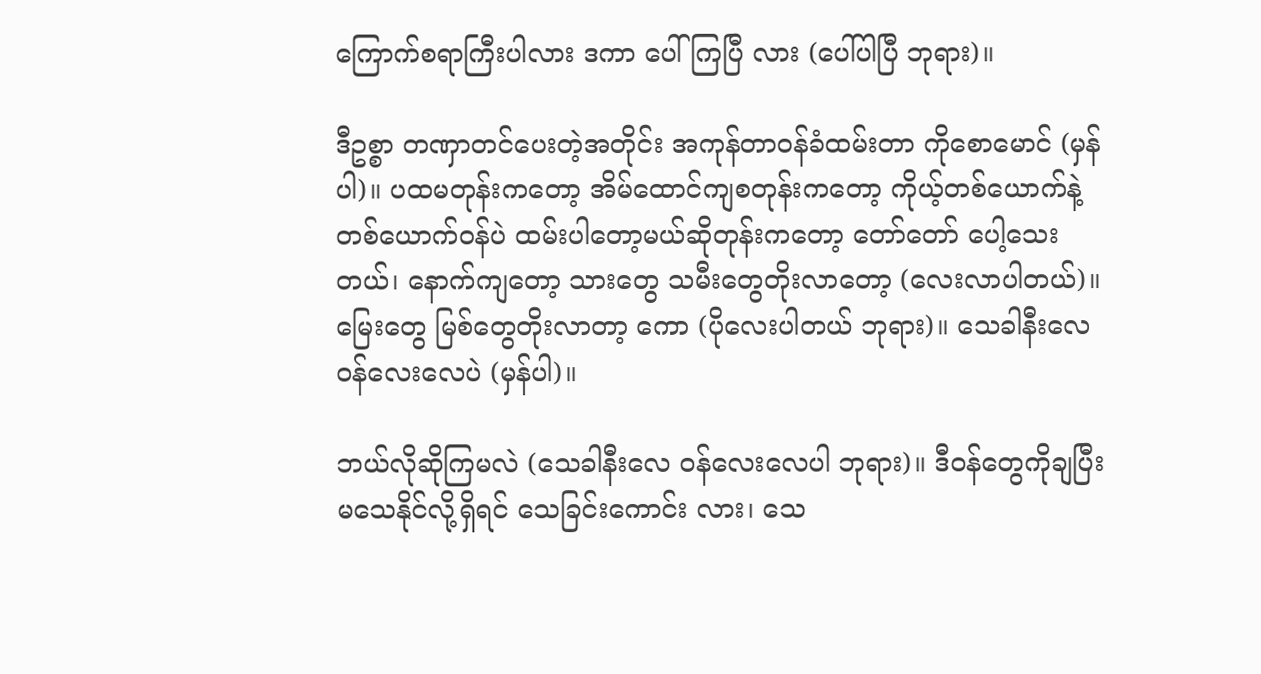ကြောက်စရာကြီးပါလား ဒကာ ပေါ်ကြပြီ လား (ပေါ်ပါပြီ ဘုရား)။

ဒီဥစ္စာ တဏှာတင်ပေးတဲ့အတိုင်း အကုန်တာဝန်ခံထမ်းတာ ကိုစောမောင် (မှန်ပါ)။ ပထမတုန်းကတော့ အိမ်ထောင်ကျစတုန်းကတော့ ကိုယ့်တစ်ယောက်နဲ့ တစ်ယောက်ဝန်ပဲ ထမ်းပါတော့မယ်ဆိုတုန်းကတော့ တော်တော် ပေါ့သေးတယ်၊ နောက်ကျတော့ သားတွေ သမီးတွေတိုးလာတော့ (လေးလာပါတယ်)။ မြေးတွေ မြစ်တွေတိုးလာတာ့ ကော (ပိုလေးပါတယ် ဘုရား)။ သေခါနီးလေ ဝန်လေးလေပဲ (မှန်ပါ)။

ဘယ်လိုဆိုကြမလဲ (သေခါနီးလေ ဝန်လေးလေပါ ဘုရား)။ ဒီဝန်တွေကိုချပြီး မသေနိုင်လို့ရှိရင် သေခြင်းကောင်း လား၊ သေ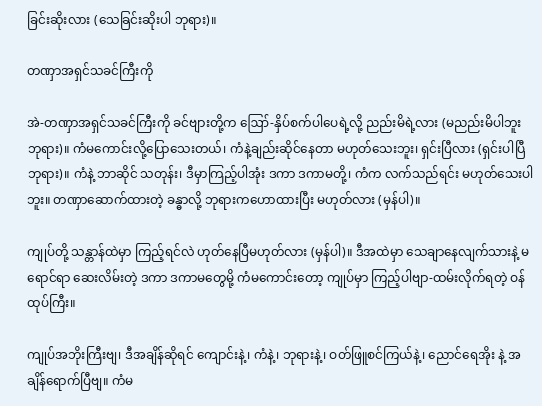ခြင်းဆိုးလား (သေခြင်းဆိုးပါ ဘုရား)။

တဏှာအရှင်သခင်ကြီးကို

အဲ-တဏှာအရှင်သခင်ကြီးကို ခင်ဗျားတို့က ဪ-နှိပ်စက်ပါပေရဲ့လို့ ညည်းမိရဲ့လား (မညည်းမိပါဘူး ဘုရား)။ ကံမကောင်းလို့ပြောသေးတယ်၊ ကံနဲ့ချည်းဆိုင်နေတာ မဟုတ်သေးဘူး၊ ရှင်းပြီလား (ရှင်းပါပြီ ဘုရား)။ ကံနဲ့ ဘာဆိုင် သတုန်း၊ ဒီမှာကြည့်ပါအုံး ဒကာ ဒကာမတို့၊ ကံက လက်သည်ရင်း မဟုတ်သေးပါဘူး။ တဏှာဆောက်ထားတဲ့ ခန္ဓာလို့ ဘုရားကဟောထားပြီး မဟုတ်လား (မှန်ပါ)။

ကျုပ်တို့ သန္တာန်ထဲမှာ ကြည့်ရင်လဲ ဟုတ်နေပြီမဟုတ်လား (မှန်ပါ)။ ဒီအထဲမှာ သေချာနေလျက်သားနဲ့ မရောင်ရာ ဆေးလိမ်းတဲ့ ဒကာ ဒကာမတွေမို့ ကံမကောင်းတော့ ကျုပ်မှာ ကြည့်ပါဗျာ-ထမ်းလိုက်ရတဲ့ ဝန်ထုပ်ကြီး။

ကျုပ်အဘိုးကြီးဗျ၊ ဒီအချိန်ဆိုရင် ကျောင်းနဲ့၊ ကံနဲ့၊ ဘုရားနဲ့၊ ဝတ်ဖြူစင်ကြယ်နဲ့၊ ညောင်ရေအိုး နဲ့ အချိန်ရောက်ပြီဗျ။ ကံမ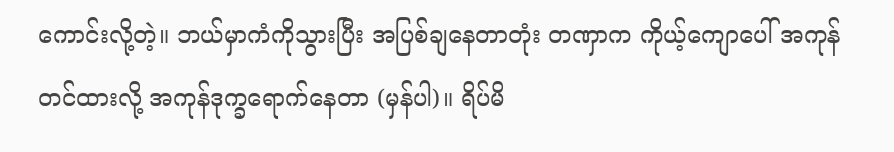ကောင်းလို့တဲ့။ ဘယ်မှာကံကိုသွားပြီး အပြစ်ချနေတာတုံး တဏှာက ကိုယ့်ကျောပေါ် အကုန်တင်ထားလို့ အကုန်ဒုက္ခရောက်နေတာ (မှန်ပါ)။ ရိပ်မိ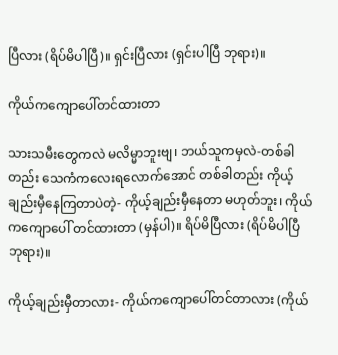ပြီလား (ရိပ်မိပါပြီ)။ ရှင်းပြီလား (ရှင်းပါပြီ ဘုရား)။

ကိုယ်ကကျောပေါ်တင်ထားတာ

သားသမီးတွေကလဲ မလိမ္မာဘူးဗျ၊ ဘယ်သူကမှလဲ-တစ်ခါတည်း သေကံကလေးရလောက်အောင် တစ်ခါတည်း ကိုယ့်ချည်းမှီနေကြတာပဲတဲ့- ကိုယ့်ချည်းမှီနေတာ မဟုတ်ဘူး၊ ကိုယ်ကကျောပေါ် တင်ထားတာ (မှန်ပါ)။ ရိပ်မိပြီလား (ရိပ်မိပါပြီ ဘုရား)။

ကိုယ့်ချည်းမှီတာလား- ကိုယ်ကကျောပေါ်တင်တာလား (ကိုယ်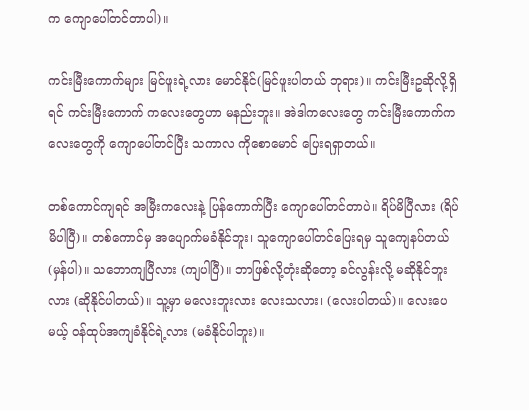က ကျောပေါ်တင်တာပါ)။

ကင်းမြီးကောက်များ မြင်ဖူးရဲ့လား မောင်နိုင်(မြင်ဖူးပါတယ် ဘုရား)။ ကင်းမြီးဥဆိုလို့ရှိရင် ကင်းမြီးကောက် ကလေးတွေဟာ မနည်းဘူး။ အဲဒါကလေးတွေ ကင်းမြီးကောက်ကလေးတွေကို ကျောပေါ်တင်ပြီး သကာလ ကိုစောမောင် ပြေးရရှာတယ်။

တစ်ကောင်ကျရင် အမြီးကလေးနဲ့ ပြန်ကောက်ပြီး ကျောပေါ်တင်တာပဲ။ ရိပ်မိပြီလား (ရိပ်မိပါပြီ)။ တစ်ကောင်မှ အပျောက်မခံနိုင်ဘူး၊ သူကျောပေါ်တင်ပြေးရမှ သူကျေနပ်တယ်(မှန်ပါ)။ သဘောကျပြီလား (ကျပါပြီ)။ ဘာဖြစ်လို့တုံးဆိုတော့ ခင်လွန်းလို့ မဆိုနိုင်ဘူးလား (ဆိုနိုင်ပါတယ်)။ သူ့မှာ မလေးဘူးလား လေးသလား၊ (လေးပါတယ်)။ လေးပေမယ့် ဝန်ထုပ်အကျခံနိုင်ရဲ့လား (မခံနိုင်ပါဘူး)။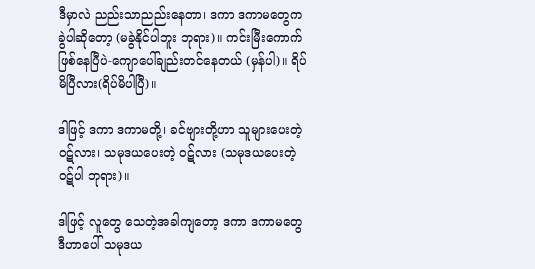ဒီမှာလဲ ညည်းသာညည်းနေတာ၊ ဒကာ ဒကာမတွေက ခွဲပါဆိုတော့ (မခွဲနိုင်ပါဘူး ဘုရား)။ ကင်းမြီးကောက် ဖြစ်နေပြီပဲ-ကျောပေါ်ချည်းတင်နေတယ် (မှန်ပါ)။ ရိပ်မိပြီလား(ရိပ်မိပါပြီ)။

ဒါဖြင့် ဒကာ ဒကာမတို့၊ ခင်ဗျားတို့ဟာ သူများပေးတဲ့ ဝဋ်လား၊ သမုဒယပေးတဲ့ ဝဋ်လား (သမုဒယပေးတဲ့ ဝဋ်ပါ ဘုရား)။

ဒါဖြင့် လူတွေ သေတဲ့အခါကျတော့ ဒကာ ဒကာမတွေ ဒီဟာပေါ် သမုဒယ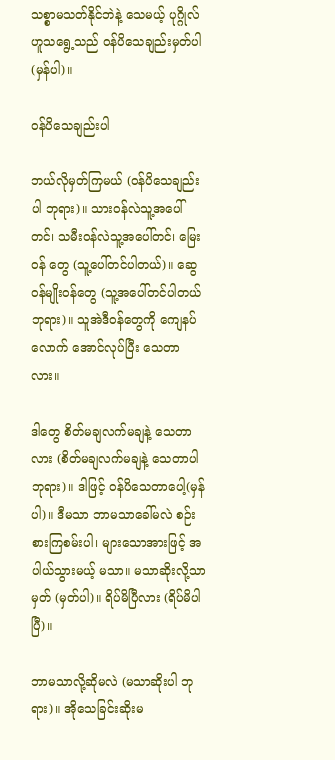သစ္စာမသတ်နိုင်ဘဲနဲ့ သေမယ့် ပုဂ္ဂိုလ်ဟူသရွေ့သည် ဝန်ပိသေချည်းမှတ်ပါ(မှန်ပါ)။

ဝန်ပိသေချည်းပါ

ဘယ်လိုမှတ်ကြမယ် (ဝန်ပိသေချည်းပါ ဘုရား)။ သားဝန်လဲသူ့အပေါ်တင်၊ သမီးဝန်လဲသူ့အပေါ်တင်၊ မြေးဝန် တွေ (သူ့ပေါ်တင်ပါတယ်)။ ဆွေဝန်မျိုးဝန်တွေ (သူ့အပေါ်တင်ပါတယ် ဘုရား)။ သူအဲဒီဝန်တွေကို ကျေနပ်လောက် အောင်လုပ်ပြီး သေတာလား။

ဒါတွေ စိတ်မချလက်မချနဲ့ သေတာလား (စိတ်မချလက်မချနဲ့ သေတာပါ ဘုရား)။ ဒါဖြင့် ဝန်ပိသေတာပေါ့(မှန်ပါ)။ ဒီမသာ ဘာမသာခေါ်မလဲ စဉ်းစားကြစမ်းပါ၊ များသောအားဖြင့် အပါယ်သွားမယ့် မသာ။ မသာဆိုးလို့သာမှတ် (မှတ်ပါ)။ ရိပ်မိပြီလား (ရိပ်မိပါပြီ)။

ဘာမသာလို့ဆိုမလဲ (မသာဆိုးပါ ဘုရား)။ အိုသေခြင်းဆိုးမ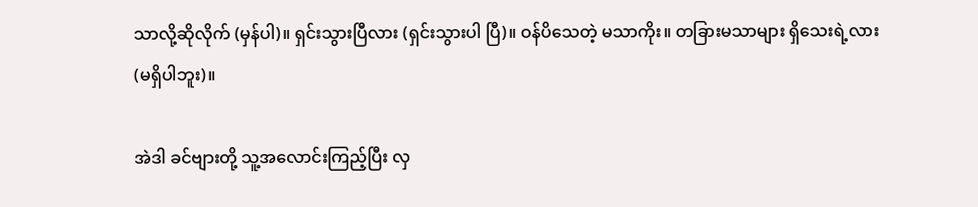သာလို့ဆိုလိုက် (မှန်ပါ)။ ရှင်းသွားပြီလား (ရှင်းသွားပါ ပြီ)။ ဝန်ပိသေတဲ့ မသာကိုး။ တခြားမသာများ ရှိသေးရဲ့လား (မရှိပါဘူး)။

အဲဒါ ခင်ဗျားတို့ သူ့အလောင်းကြည့်ပြီး လှ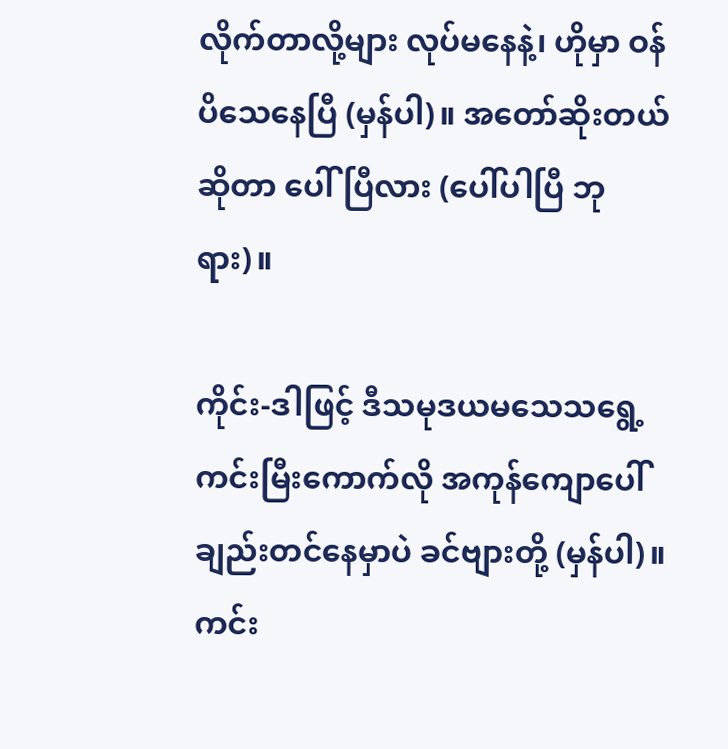လိုက်တာလို့များ လုပ်မနေနဲ့၊ ဟိုမှာ ဝန်ပိသေနေပြီ (မှန်ပါ)။ အတော်ဆိုးတယ်ဆိုတာ ပေါ်ပြီလား (ပေါ်ပါပြီ ဘုရား)။

ကိုင်း-ဒါဖြင့် ဒီသမုဒယမသေသရွေ့ ကင်းမြီးကောက်လို အကုန်ကျောပေါ်ချည်းတင်နေမှာပဲ ခင်ဗျားတို့ (မှန်ပါ)။ ကင်း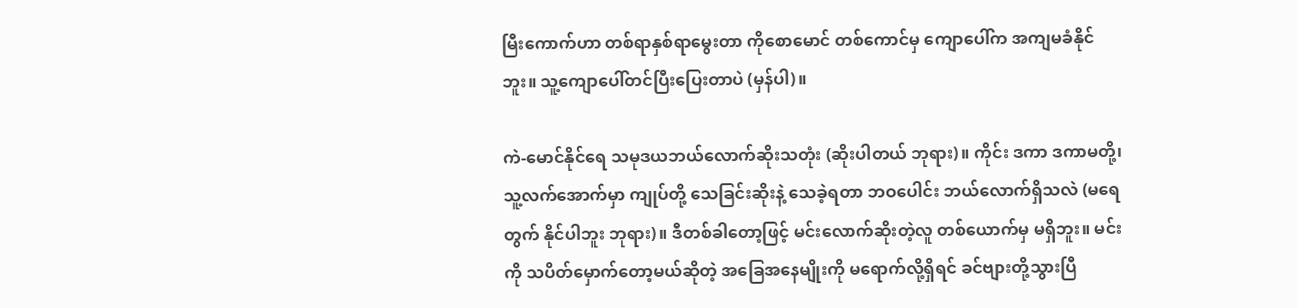မြီးကောက်ဟာ တစ်ရာနှစ်ရာမွေးတာ ကိုစောမောင် တစ်ကောင်မှ ကျောပေါ်က အကျမခံနိုင်ဘူး။ သူ့ကျောပေါ်တင်ပြီးပြေးတာပဲ (မှန်ပါ)။

ကဲ-မောင်နိုင်ရေ သမုဒယဘယ်လောက်ဆိုးသတုံး (ဆိုးပါတယ် ဘုရား)။ ကိုင်း ဒကာ ဒကာမတို့၊ သူ့လက်အောက်မှာ ကျုပ်တို့ သေခြင်းဆိုးနဲ့ သေခဲ့ရတာ ဘဝပေါင်း ဘယ်လောက်ရှိသလဲ (မရေတွက် နိုင်ပါဘူး ဘုရား)။ ဒီတစ်ခါတော့ဖြင့် မင်းလောက်ဆိုးတဲ့လူ တစ်ယောက်မှ မရှိဘူး။ မင်းကို သပိတ်မှောက်တော့မယ်ဆိုတဲ့ အခြေအနေမျိုးကို မရောက်လို့ရှိရင် ခင်ဗျားတို့သွားပြီ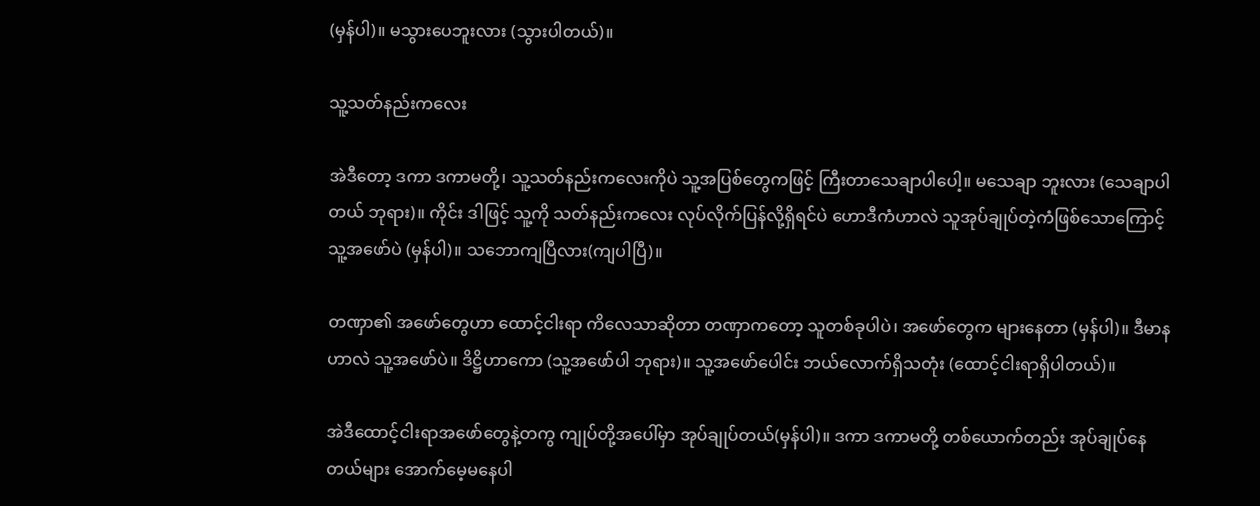(မှန်ပါ)။ မသွားပေဘူးလား (သွားပါတယ်)။

သူ့သတ်နည်းကလေး

အဲဒီတော့ ဒကာ ဒကာမတို့၊ သူ့သတ်နည်းကလေးကိုပဲ သူ့အပြစ်တွေကဖြင့် ကြီးတာသေချာပါပေါ့။ မသေချာ ဘူးလား (သေချာပါတယ် ဘုရား)။ ကိုင်း ဒါဖြင့် သူ့ကို သတ်နည်းကလေး လုပ်လိုက်ပြန်လို့ရှိရင်ပဲ ဟောဒီကံဟာလဲ သူအုပ်ချုပ်တဲ့ကံဖြစ်သောကြောင့် သူ့အဖော်ပဲ (မှန်ပါ)။ သဘောကျပြီလား(ကျပါပြီ)။

တဏှာ၏ အဖော်တွေဟာ ထောင့်ငါးရာ ကိလေသာဆိုတာ တဏှာကတော့ သူတစ်ခုပါပဲ၊ အဖော်တွေက များနေတာ (မှန်ပါ)။ ဒီမာနဟာလဲ သူ့အဖော်ပဲ။ ဒိဋ္ဌိဟာကော (သူ့အဖော်ပါ ဘုရား)။ သူ့အဖော်ပေါင်း ဘယ်လောက်ရှိသတုံး (ထောင့်ငါးရာရှိပါတယ်)။

အဲဒီထောင့်ငါးရာအဖော်တွေနဲ့တကွ ကျုပ်တို့အပေါ်မှာ အုပ်ချုပ်တယ်(မှန်ပါ)။ ဒကာ ဒကာမတို့ တစ်ယောက်တည်း အုပ်ချုပ်နေတယ်များ အောက်မေ့မနေပါ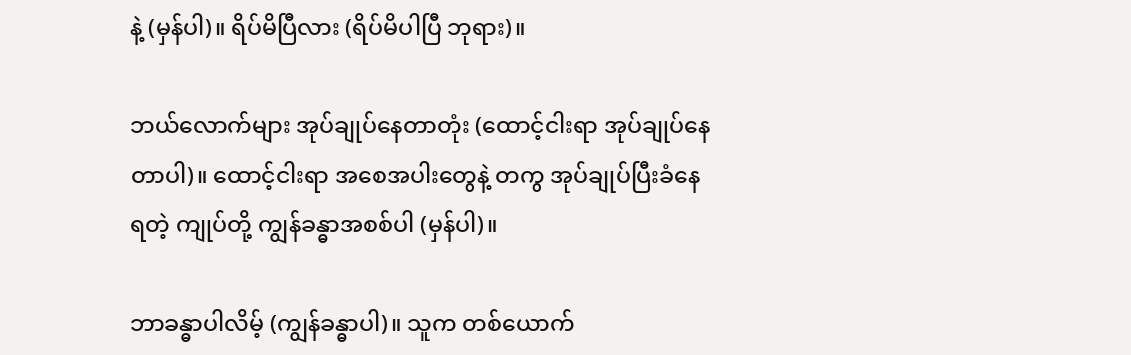နဲ့ (မှန်ပါ)။ ရိပ်မိပြီလား (ရိပ်မိပါပြီ ဘုရား)။

ဘယ်လောက်များ အုပ်ချုပ်နေတာတုံး (ထောင့်ငါးရာ အုပ်ချုပ်နေတာပါ)။ ထောင့်ငါးရာ အစေအပါးတွေနဲ့ တကွ အုပ်ချုပ်ပြီးခံနေရတဲ့ ကျုပ်တို့ ကျွန်ခန္ဓာအစစ်ပါ (မှန်ပါ)။

ဘာခန္ဓာပါလိမ့် (ကျွန်ခန္ဓာပါ)။ သူက တစ်ယောက်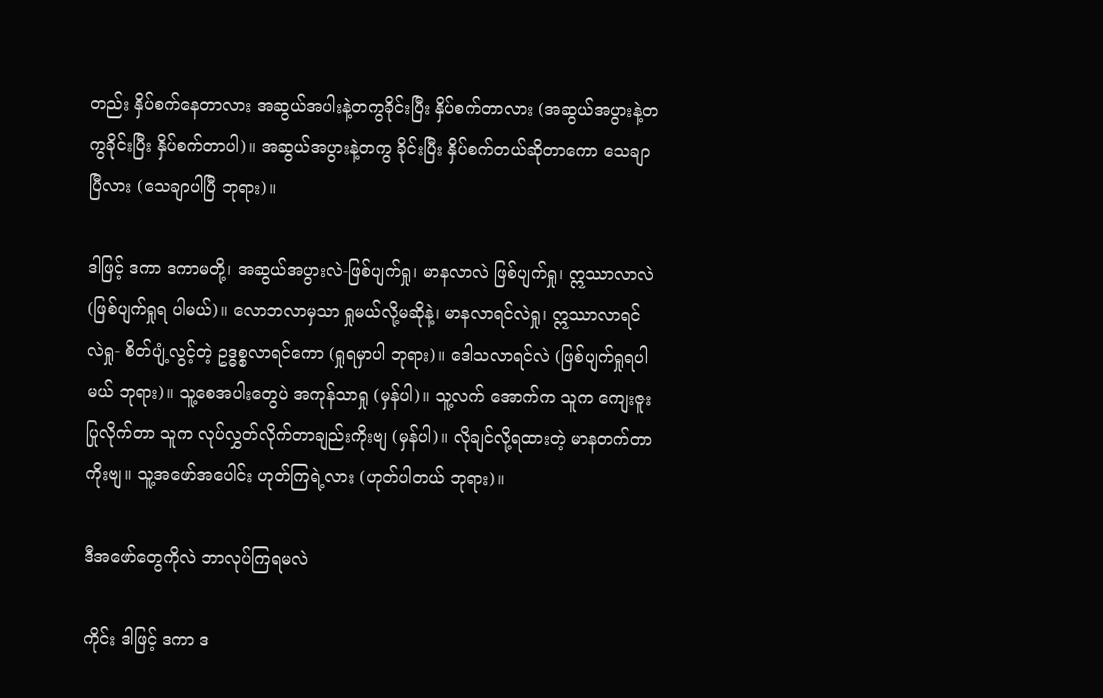တည်း နှိပ်စက်နေတာလား အဆွယ်အပါးနဲ့တကွခိုင်းပြီး နှိပ်စက်တာလား (အဆွယ်အပွားနဲ့တကွခိုင်းပြီး နှိပ်စက်တာပါ)။ အဆွယ်အပွားနဲ့တကွ ခိုင်းပြီး နှိပ်စက်တယ်ဆိုတာကော သေချာပြီလား (သေချာပါပြီ ဘုရား)။

ဒါဖြင့် ဒကာ ဒကာမတို့၊ အဆွယ်အပွားလဲ-ဖြစ်ပျက်ရှု၊ မာနလာလဲ ဖြစ်ပျက်ရှု၊ ဣဿာလာလဲ (ဖြစ်ပျက်ရှုရ ပါမယ်)။ လောဘလာမှသာ ရှုမယ်လို့မဆိုနဲ့၊ မာနလာရင်လဲရှု၊ ဣဿာလာရင်လဲရှု- စိတ်ပျံ့လွင့်တဲ့ ဥဒ္ဓစ္စလာရင်ကော (ရှုရမှာပါ ဘုရား)။ ဒေါသလာရင်လဲ (ဖြစ်ပျက်ရှုရပါမယ် ဘုရား)။ သူ့စေအပါးတွေပဲ အကုန်သာရှု (မှန်ပါ)။ သူ့လက် အောက်က သူက ကျေးဇူးပြုလိုက်တာ သူက လုပ်လွှတ်လိုက်တာချည်းကိုးဗျ (မှန်ပါ)။ လိုချင်လို့ရထားတဲ့ မာနတက်တာ ကိုးဗျ။ သူ့အဖော်အပေါင်း ဟုတ်ကြရဲ့လား (ဟုတ်ပါတယ် ဘုရား)။

ဒီအဖော်တွေကိုလဲ ဘာလုပ်ကြရမလဲ

ကိုင်း ဒါဖြင့် ဒကာ ဒ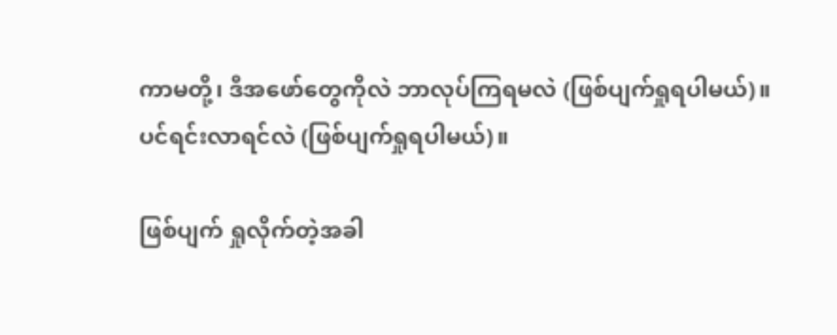ကာမတို့၊ ဒီအဖော်တွေကိုလဲ ဘာလုပ်ကြရမလဲ (ဖြစ်ပျက်ရှုရပါမယ်)။ ပင်ရင်းလာရင်လဲ (ဖြစ်ပျက်ရှုရပါမယ်)။

ဖြစ်ပျက် ရှုလိုက်တဲ့အခါ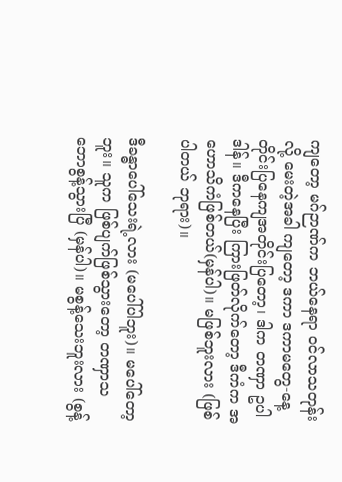ကျတော့ မဂ်ဉာဏ်က ဘယ်နေရာ ဝင်လာသတုန်းလို့ မေးတဲ့အခါ ကျတော့ ဒကာ ဒကာမတွေ-နေ့တိုင်းပြနေကျအတိုင်းပြတော့၊ ဒါက တဏှာ ဥပါဒါန်။ ဒီကနေပြီး ကြားဖြတ်လိုက်တော့ ဒီကံက အဟောသိကံဖြစ်တယ်(မှန်ပါ)။ မဖြစ်ဘူးလား (ဖြစ်ပါတယ် ဘုရား)။

ဒီခန္ဓာပေါ်သေးရဲ့လား (မပေါ်ပါဘူး)။ မပေါ်တော့ ဘူး။ သူက ဖြစ်ပျက်ဖြစ်သွားတော့ တဏှာသဘောစွန့်သွားပြီ (မှန်ပါ)။ မစွန့်သေးဘူးလား (စွန့်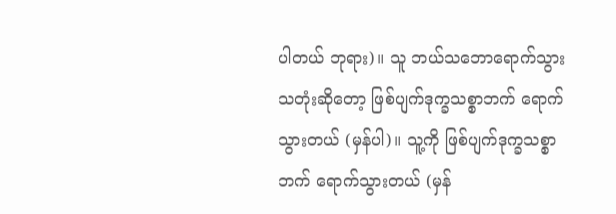ပါတယ် ဘုရား)။ သူ ဘယ်သဘောရောက်သွားသတုံးဆိုတော့ ဖြစ်ပျက်ဒုက္ခသစ္စာဘက် ရောက်သွားတယ် (မှန်ပါ)။ သူ့ကို ဖြစ်ပျက်ဒုက္ခသစ္စာ ဘက် ရောက်သွားတယ် (မှန်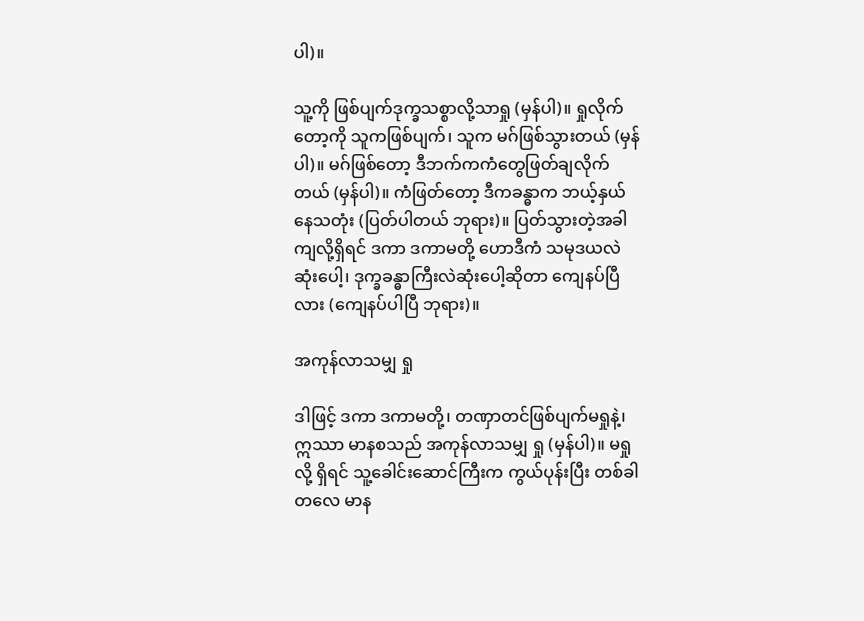ပါ)။

သူ့ကို ဖြစ်ပျက်ဒုက္ခသစ္စာလို့သာရှု (မှန်ပါ)။ ရှုလိုက်တော့ကို သူကဖြစ်ပျက်၊ သူက မဂ်ဖြစ်သွားတယ် (မှန်ပါ)။ မဂ်ဖြစ်တော့ ဒီဘက်ကကံတွေဖြတ်ချလိုက်တယ် (မှန်ပါ)။ ကံဖြတ်တော့ ဒီကခန္ဓာက ဘယ့်နှယ်နေသတုံး (ပြတ်ပါတယ် ဘုရား)။ ပြတ်သွားတဲ့အခါကျလို့ရှိရင် ဒကာ ဒကာမတို့ ဟောဒီကံ သမုဒယလဲဆုံးပေါ့၊ ဒုက္ခခန္ဓာကြီးလဲဆုံးပေါ့ဆိုတာ ကျေနပ်ပြီလား (ကျေနပ်ပါပြီ ဘုရား)။

အကုန်လာသမျှ ရှု

ဒါဖြင့် ဒကာ ဒကာမတို့၊ တဏှာတင်ဖြစ်ပျက်မရှုနဲ့၊ ဣဿာ မာနစသည် အကုန်လာသမျှ ရှု (မှန်ပါ)။ မရှုလို့ ရှိရင် သူ့ခေါင်းဆောင်ကြီးက ကွယ်ပုန်းပြီး တစ်ခါတလေ မာန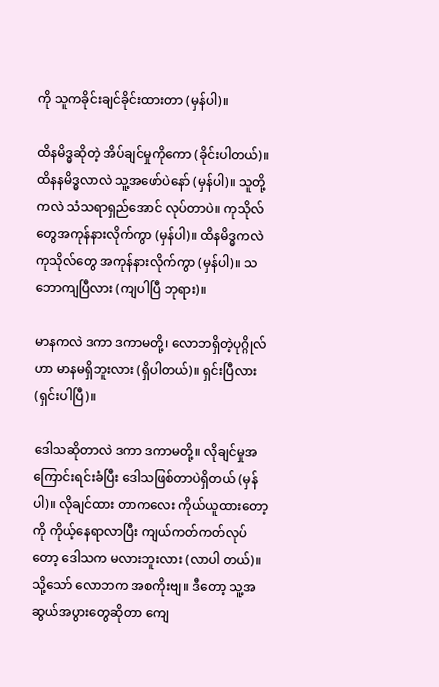ကို သူကခိုင်းချင်ခိုင်းထားတာ (မှန်ပါ)။

ထိနမိဒ္ဓဆိုတဲ့ အိပ်ချင်မှုကိုကော (ခိုင်းပါတယ်)။ ထိနနမိဒ္ဓလာလဲ သူ့အဖော်ပဲနော် (မှန်ပါ)။ သူတို့ကလဲ သံသရာရှည်အောင် လုပ်တာပဲ။ ကုသိုလ်တွေအကုန်နားလိုက်ကွာ (မှန်ပါ)။ ထိနမိဒ္ဓကလဲ ကုသိုလ်တွေ အကုန်နားလိုက်ကွာ (မှန်ပါ)။ သဘောကျပြီလား (ကျပါပြီ ဘုရား)။

မာနကလဲ ဒကာ ဒကာမတို့၊ လောဘရှိတဲ့ပုဂ္ဂိုလ်ဟာ မာနမရှိဘူးလား (ရှိပါတယ်)။ ရှင်းပြီလား (ရှင်းပါပြီ)။

ဒေါသဆိုတာလဲ ဒကာ ဒကာမတို့။ လိုချင်မှုအကြောင်းရင်းခံပြီး ဒေါသဖြစ်တာပဲရှိတယ် (မှန်ပါ)။ လိုချင်ထား တာကလေး ကိုယ်ယူထားတော့ကို ကိုယ့်နေရာလာပြီး ကျယ်ကတ်ကတ်လုပ်တော့ ဒေါသက မလားဘူးလား (လာပါ တယ်)။ သို့သော် လောဘက အစကိုးဗျ။ ဒီတော့ သူ့အဆွယ်အပွားတွေဆိုတာ ကျေ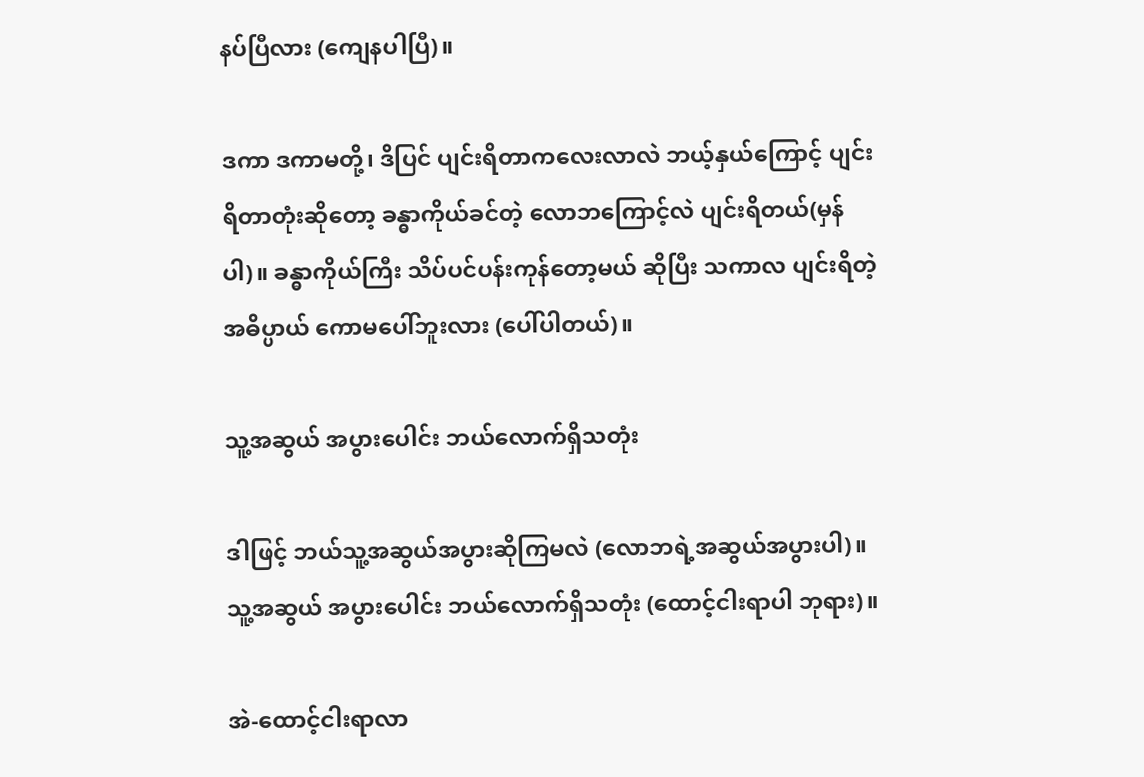နပ်ပြီလား (ကျေနပါပြီ)။

ဒကာ ဒကာမတို့၊ ဒိပြင် ပျင်းရိတာကလေးလာလဲ ဘယ့်နှယ်ကြောင့် ပျင်းရိတာတုံးဆိုတော့ ခန္ဓာကိုယ်ခင်တဲ့ လောဘကြောင့်လဲ ပျင်းရိတယ်(မှန်ပါ)။ ခန္ဓာကိုယ်ကြီး သိပ်ပင်ပန်းကုန်တော့မယ် ဆိုပြီး သကာလ ပျင်းရိတဲ့အဓိပ္ပာယ် ကောမပေါ်ဘူးလား (ပေါ်ပါတယ်)။

သူ့အဆွယ် အပွားပေါင်း ဘယ်လောက်ရှိသတုံး

ဒါဖြင့် ဘယ်သူ့အဆွယ်အပွားဆိုကြမလဲ (လောဘရဲ့အဆွယ်အပွားပါ)။ သူ့အဆွယ် အပွားပေါင်း ဘယ်လောက်ရှိသတုံး (ထောင့်ငါးရာပါ ဘုရား)။

အဲ-ထောင့်ငါးရာလာ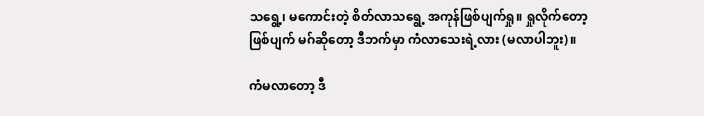သရွေ့၊ မကောင်းတဲ့ စိတ်လာသရွေ့ အကုန်ဖြစ်ပျက်ရှု။ ရှုလိုက်တော့ဖြစ်ပျက် မဂ်ဆိုတော့ ဒီဘက်မှာ ကံလာသေးရဲ့လား (မလာပါဘူး)။

ကံမလာတော့ ဒီ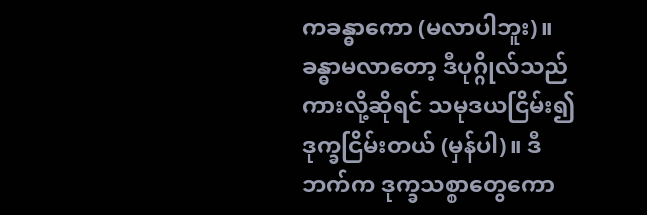ကခန္ဓာကော (မလာပါဘူး)။ ခန္ဓာမလာတော့ ဒီပုဂ္ဂိုလ်သည်ကားလို့ဆိုရင် သမုဒယငြိမ်း၍ ဒုက္ခငြိမ်းတယ် (မှန်ပါ)။ ဒီဘက်က ဒုက္ခသစ္စာတွေကော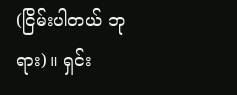(ငြိမ်းပါတယ် ဘုရား)။ ရှင်း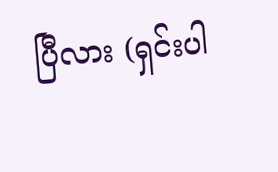ပြီလား (ရှင်းပါ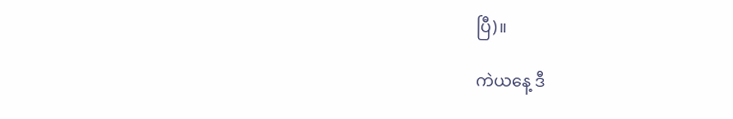ပြီ)။

ကဲယနေ့ ဒီ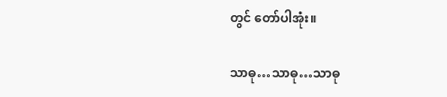တွင် တော်ပါအုံး။

သာဓု…သာဓု…သာဓု